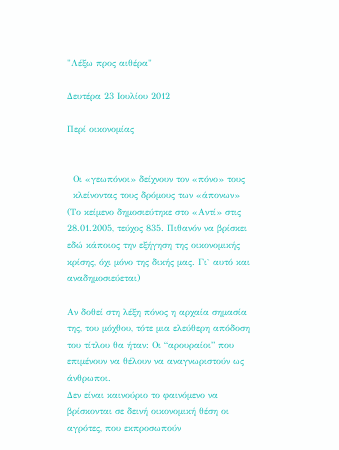"Λέξω προς αιθέρα"

Δευτέρα 23 Ιουλίου 2012

Περί οικονομίας


  Οι «γεωπόνοι» δείχνουν τον «πόνο» τους
  κλείνοντας τους δρόμους των «άπονων»
(Το κείμενο δημοσιεύτηκε στο «Αντί» στις 28.01.2005, τεύχος 835. Πιθανόν να βρίσκει εδώ κάποιος την εξήγηση της οικονομικής κρίσης, όχι μόνο της δικής μας. Γι` αυτό και αναδημοσιεύεται)

Αν δοθεί στη λέξη πόνος η αρχαία σημασία της, του μόχθου, τότε μια ελεύθερη απόδοση του τίτλου θα ήταν: Οι “αρουραίοι” που επιμένουν να θέλουν να αναγνωριστούν ως άνθρωποι.
Δεν είναι καινούριο το φαινόμενο να βρίσκονται σε δεινή οικονομική θέση οι αγρότες, που εκπροσωπούν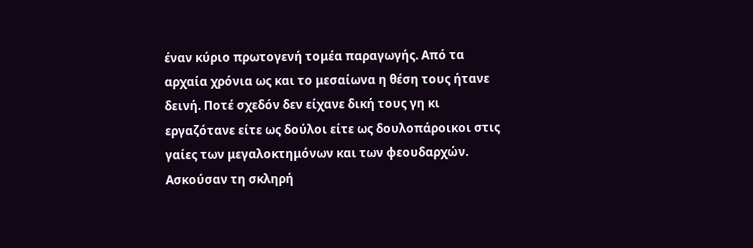έναν κύριο πρωτογενή τομέα παραγωγής. Από τα αρχαία χρόνια ως και το μεσαίωνα η θέση τους ήτανε δεινή. Ποτέ σχεδόν δεν είχανε δική τους γη κι εργαζότανε είτε ως δούλοι είτε ως δουλοπάροικοι στις γαίες των μεγαλοκτημόνων και των φεουδαρχών. Ασκούσαν τη σκληρή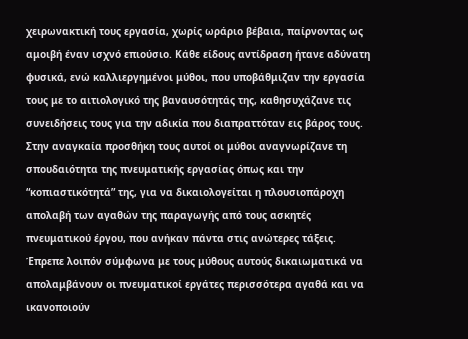χειρωνακτική τους εργασία, χωρίς ωράριο βέβαια, παίρνοντας ως αμοιβή έναν ισχνό επιούσιο. Κάθε είδους αντίδραση ήτανε αδύνατη φυσικά, ενώ καλλιεργημένοι μύθοι, που υποβάθμιζαν την εργασία τους με το αιτιολογικό της βαναυσότητάς της, καθησυχάζανε τις συνειδήσεις τους για την αδικία που διαπραττόταν εις βάρος τους. Στην αναγκαία προσθήκη τους αυτοί οι μύθοι αναγνωρίζανε τη σπουδαιότητα της πνευματικής εργασίας όπως και την “κοπιαστικότητά” της, για να δικαιολογείται η πλουσιοπάροχη απολαβή των αγαθών της παραγωγής από τους ασκητές πνευματικού έργου, που ανήκαν πάντα στις ανώτερες τάξεις. Έπρεπε λοιπόν σύμφωνα με τους μύθους αυτούς δικαιωματικά να απολαμβάνουν οι πνευματικοί εργάτες περισσότερα αγαθά και να ικανοποιούν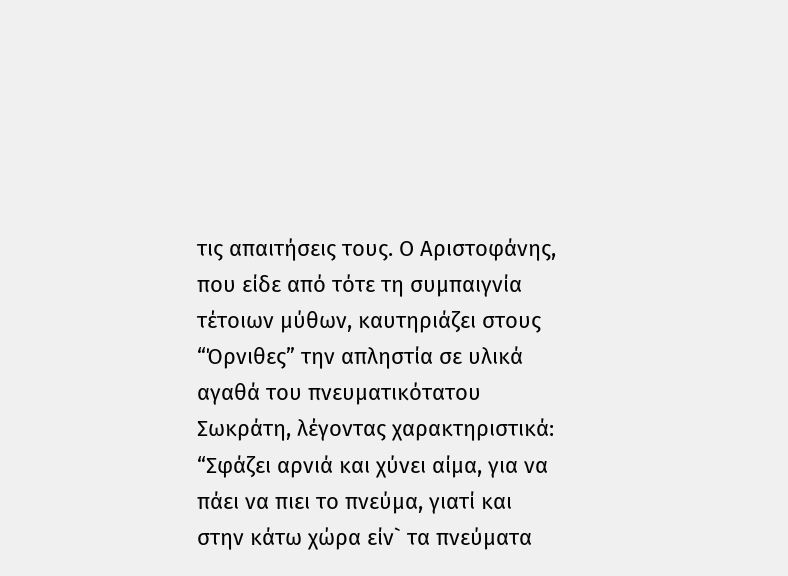τις απαιτήσεις τους. Ο Αριστοφάνης, που είδε από τότε τη συμπαιγνία τέτοιων μύθων, καυτηριάζει στους “Όρνιθες” την απληστία σε υλικά αγαθά του πνευματικότατου Σωκράτη, λέγοντας χαρακτηριστικά: “Σφάζει αρνιά και χύνει αίμα, για να πάει να πιει το πνεύμα, γιατί και στην κάτω χώρα είν` τα πνεύματα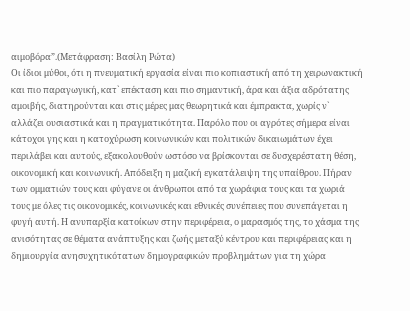αιμοβόρα”.(Μετάφραση: Βασίλη Ρώτα)
Οι ίδιοι μύθοι, ότι η πνευματική εργασία είναι πιο κοπιαστική από τη χειρωνακτική και πιο παραγωγική, κατ` επέκταση και πιο σημαντική, άρα και άξια αδρότατης αμοιβής, διατηρούνται και στις μέρες μας θεωρητικά και έμπρακτα, χωρίς ν` αλλάζει ουσιαστικά και η πραγματικότητα. Παρόλο που οι αγρότες σήμερα είναι κάτοχοι γης και η κατοχύρωση κοινωνικών και πολιτικών δικαιωμάτων έχει περιλάβει και αυτούς, εξακολουθούν ωστόσο να βρίσκονται σε δυσχερέστατη θέση, οικονομική και κοινωνική. Απόδειξη η μαζική εγκατάλειψη της υπαίθρου. Πήραν των ομματιών τους και φύγανε οι άνθρωποι από τα χωράφια τους και τα χωριά τους με όλες τις οικονομικές, κοινωνικές και εθνικές συνέπειες που συνεπάγεται η φυγή αυτή. Η ανυπαρξία κατοίκων στην περιφέρεια, ο μαρασμός της, το χάσμα της ανισότητας σε θέματα ανάπτυξης και ζωής μεταξύ κέντρου και περιφέρειας και η δημιουργία ανησυχητικότατων δημογραφικών προβλημάτων για τη χώρα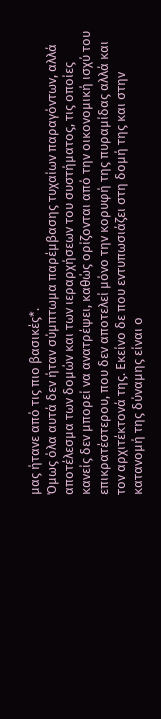μας ήτανε από τις πιο βασικές*.
Όμως όλα αυτά δεν ήταν σύμπτωμα παρέμβασης τυχαίων παραγόντων, αλλά αποτέλεσμα των δομών και των ιεραρχήσεων του συστήματος, τις οποίες κανείς δεν μπορεί να ανατρέψει, καθώς ορίζονται από την οικονομική ισχύ του επικρατέστερου, που δεν αποτελεί μόνο την κορυφή της πυραμίδας αλλά και τον αρχιτέκτονά της. Εκείνο δε που εντυπωσιάζει στη δομή της και στην κατανομή της δύναμης είναι ο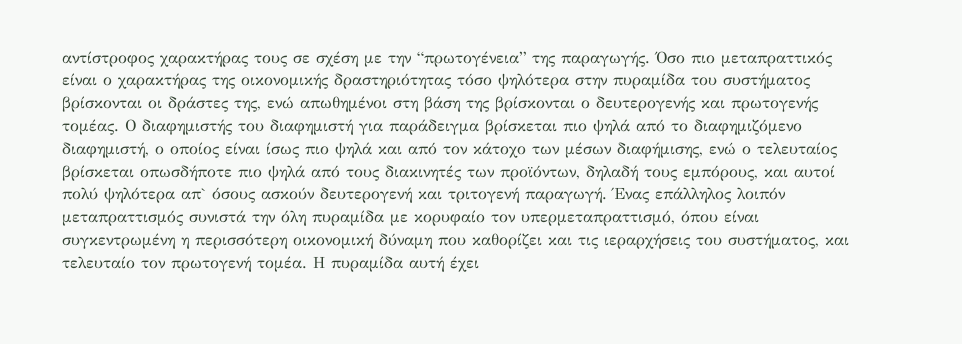αντίστροφος χαρακτήρας τους σε σχέση με την “πρωτογένεια” της παραγωγής. Όσο πιο μεταπραττικός είναι ο χαρακτήρας της οικονομικής δραστηριότητας τόσο ψηλότερα στην πυραμίδα του συστήματος βρίσκονται οι δράστες της, ενώ απωθημένοι στη βάση της βρίσκονται ο δευτερογενής και πρωτογενής τομέας. Ο διαφημιστής του διαφημιστή για παράδειγμα βρίσκεται πιο ψηλά από το διαφημιζόμενο διαφημιστή, ο οποίος είναι ίσως πιο ψηλά και από τον κάτοχο των μέσων διαφήμισης, ενώ ο τελευταίος βρίσκεται οπωσδήποτε πιο ψηλά από τους διακινητές των προϊόντων, δηλαδή τους εμπόρους, και αυτοί πολύ ψηλότερα απ` όσους ασκούν δευτερογενή και τριτογενή παραγωγή. Ένας επάλληλος λοιπόν μεταπραττισμός συνιστά την όλη πυραμίδα με κορυφαίο τον υπερμεταπραττισμό, όπου είναι συγκεντρωμένη η περισσότερη οικονομική δύναμη που καθορίζει και τις ιεραρχήσεις του συστήματος, και τελευταίο τον πρωτογενή τομέα. Η πυραμίδα αυτή έχει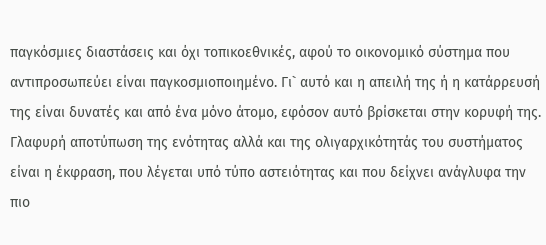παγκόσμιες διαστάσεις και όχι τοπικοεθνικές, αφού το οικονομικό σύστημα που αντιπροσωπεύει είναι παγκοσμιοποιημένο. Γι` αυτό και η απειλή της ή η κατάρρευσή της είναι δυνατές και από ένα μόνο άτομο, εφόσον αυτό βρίσκεται στην κορυφή της. Γλαφυρή αποτύπωση της ενότητας αλλά και της ολιγαρχικότητάς του συστήματος είναι η έκφραση, που λέγεται υπό τύπο αστειότητας και που δείχνει ανάγλυφα την πιο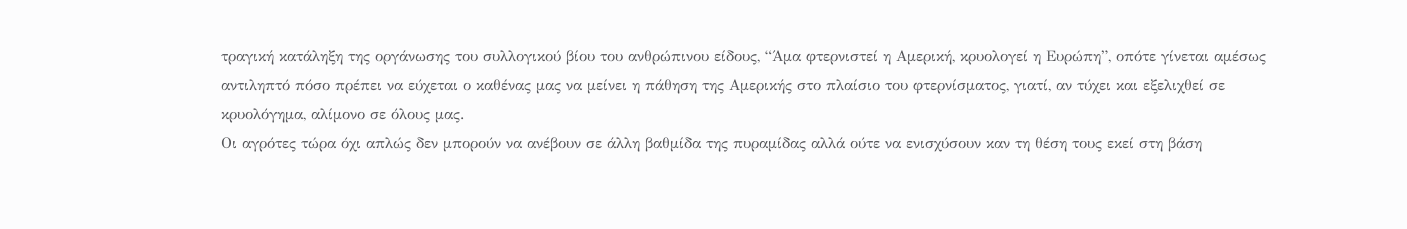τραγική κατάληξη της οργάνωσης του συλλογικού βίου του ανθρώπινου είδους, “Άμα φτερνιστεί η Αμερική, κρυολογεί η Ευρώπη”, οπότε γίνεται αμέσως αντιληπτό πόσο πρέπει να εύχεται ο καθένας μας να μείνει η πάθηση της Αμερικής στο πλαίσιο του φτερνίσματος, γιατί, αν τύχει και εξελιχθεί σε κρυολόγημα, αλίμονο σε όλους μας.
Οι αγρότες τώρα όχι απλώς δεν μπορούν να ανέβουν σε άλλη βαθμίδα της πυραμίδας αλλά ούτε να ενισχύσουν καν τη θέση τους εκεί στη βάση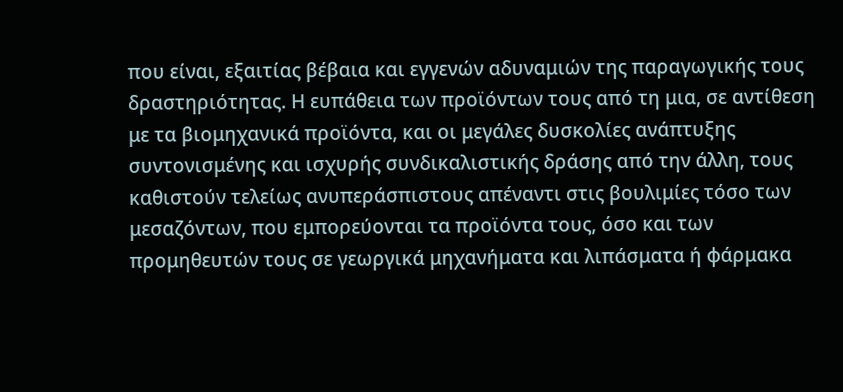που είναι, εξαιτίας βέβαια και εγγενών αδυναμιών της παραγωγικής τους δραστηριότητας. Η ευπάθεια των προϊόντων τους από τη μια, σε αντίθεση με τα βιομηχανικά προϊόντα, και οι μεγάλες δυσκολίες ανάπτυξης συντονισμένης και ισχυρής συνδικαλιστικής δράσης από την άλλη, τους καθιστούν τελείως ανυπεράσπιστους απέναντι στις βουλιμίες τόσο των μεσαζόντων, που εμπορεύονται τα προϊόντα τους, όσο και των προμηθευτών τους σε γεωργικά μηχανήματα και λιπάσματα ή φάρμακα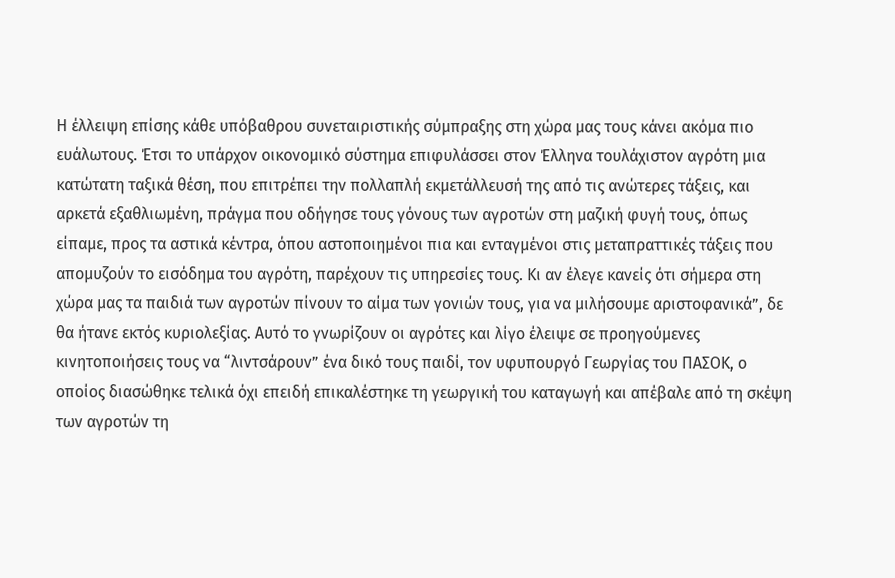Η έλλειψη επίσης κάθε υπόβαθρου συνεταιριστικής σύμπραξης στη χώρα μας τους κάνει ακόμα πιο ευάλωτους. Έτσι το υπάρχον οικονομικό σύστημα επιφυλάσσει στον Έλληνα τουλάχιστον αγρότη μια κατώτατη ταξικά θέση, που επιτρέπει την πολλαπλή εκμετάλλευσή της από τις ανώτερες τάξεις, και αρκετά εξαθλιωμένη, πράγμα που οδήγησε τους γόνους των αγροτών στη μαζική φυγή τους, όπως είπαμε, προς τα αστικά κέντρα, όπου αστοποιημένοι πια και ενταγμένοι στις μεταπραττικές τάξεις που απομυζούν το εισόδημα του αγρότη, παρέχουν τις υπηρεσίες τους. Κι αν έλεγε κανείς ότι σήμερα στη χώρα μας τα παιδιά των αγροτών πίνουν το αίμα των γονιών τους, για να μιλήσουμε αριστοφανικά”, δε θα ήτανε εκτός κυριολεξίας. Αυτό το γνωρίζουν οι αγρότες και λίγο έλειψε σε προηγούμενες κινητοποιήσεις τους να “λιντσάρουν” ένα δικό τους παιδί, τον υφυπουργό Γεωργίας του ΠΑΣΟΚ, ο οποίος διασώθηκε τελικά όχι επειδή επικαλέστηκε τη γεωργική του καταγωγή και απέβαλε από τη σκέψη των αγροτών τη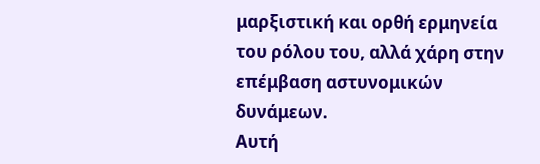μαρξιστική και ορθή ερμηνεία του ρόλου του, αλλά χάρη στην επέμβαση αστυνομικών δυνάμεων.
Αυτή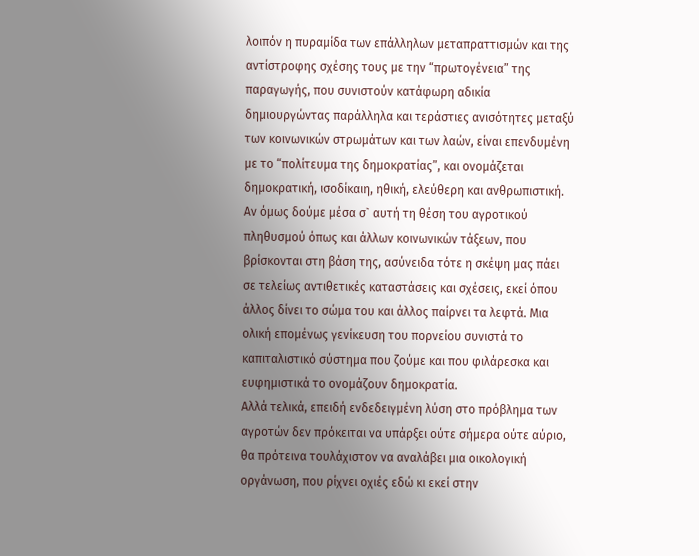λοιπόν η πυραμίδα των επάλληλων μεταπραττισμών και της αντίστροφης σχέσης τους με την “πρωτογένεια” της παραγωγής, που συνιστούν κατάφωρη αδικία δημιουργώντας παράλληλα και τεράστιες ανισότητες μεταξύ των κοινωνικών στρωμάτων και των λαών, είναι επενδυμένη με το “πολίτευμα της δημοκρατίας”, και ονομάζεται δημοκρατική, ισοδίκαιη, ηθική, ελεύθερη και ανθρωπιστική. Αν όμως δούμε μέσα σ` αυτή τη θέση του αγροτικού πληθυσμού όπως και άλλων κοινωνικών τάξεων, που βρίσκονται στη βάση της, ασύνειδα τότε η σκέψη μας πάει σε τελείως αντιθετικές καταστάσεις και σχέσεις, εκεί όπου άλλος δίνει το σώμα του και άλλος παίρνει τα λεφτά. Μια ολική επομένως γενίκευση του πορνείου συνιστά το καπιταλιστικό σύστημα που ζούμε και που φιλάρεσκα και ευφημιστικά το ονομάζουν δημοκρατία.
Αλλά τελικά, επειδή ενδεδειγμένη λύση στο πρόβλημα των αγροτών δεν πρόκειται να υπάρξει ούτε σήμερα ούτε αύριο, θα πρότεινα τουλάχιστον να αναλάβει μια οικολογική οργάνωση, που ρίχνει οχιές εδώ κι εκεί στην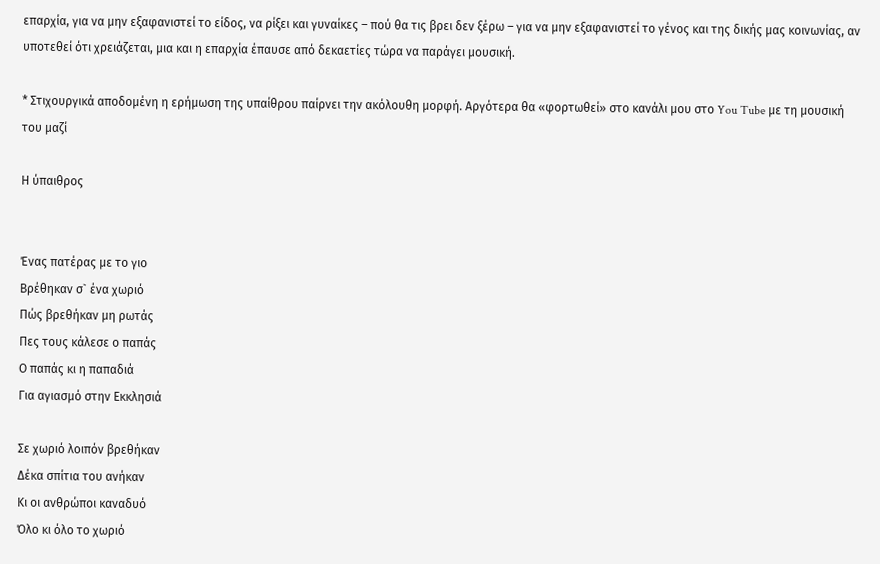επαρχία, για να μην εξαφανιστεί το είδος, να ρίξει και γυναίκες – πού θα τις βρει δεν ξέρω – για να μην εξαφανιστεί το γένος και της δικής μας κοινωνίας, αν υποτεθεί ότι χρειάζεται, μια και η επαρχία έπαυσε από δεκαετίες τώρα να παράγει μουσική.

* Στιχουργικά αποδομένη η ερήμωση της υπαίθρου παίρνει την ακόλουθη μορφή. Αργότερα θα «φορτωθεί» στο κανάλι μου στο You Tube με τη μουσική του μαζί

Η ύπαιθρος


Ένας πατέρας με το γιο
Βρέθηκαν σ` ένα χωριό
Πώς βρεθήκαν μη ρωτάς
Πες τους κάλεσε ο παπάς
Ο παπάς κι η παπαδιά
Για αγιασμό στην Εκκλησιά

Σε χωριό λοιπόν βρεθήκαν
Δέκα σπίτια του ανήκαν
Κι οι ανθρώποι καναδυό
Όλο κι όλο το χωριό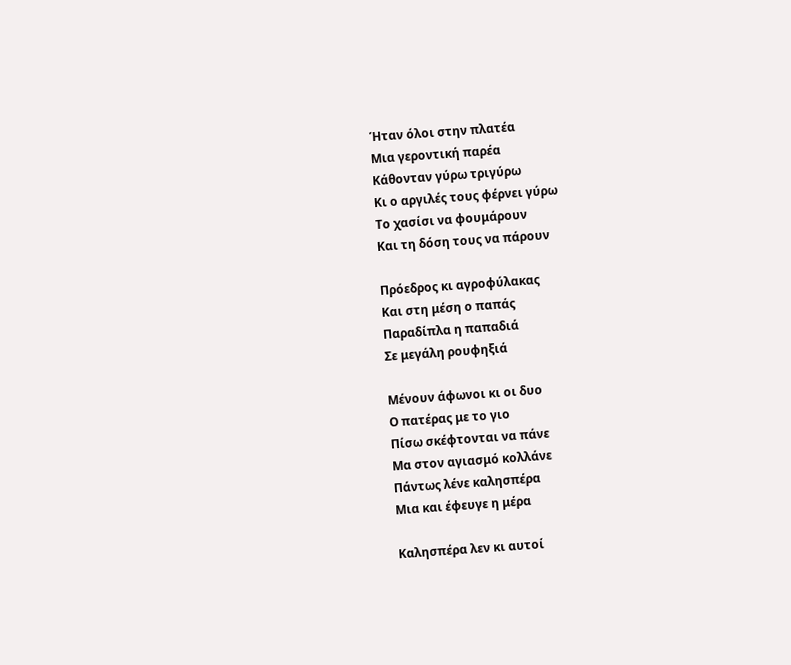Ήταν όλοι στην πλατέα
Μια γεροντική παρέα
Κάθονταν γύρω τριγύρω
Κι ο αργιλές τους φέρνει γύρω
Το χασίσι να φουμάρουν
Και τη δόση τους να πάρουν

Πρόεδρος κι αγροφύλακας
Και στη μέση ο παπάς
Παραδίπλα η παπαδιά
Σε μεγάλη ρουφηξιά

Μένουν άφωνοι κι οι δυο
Ο πατέρας με το γιο
Πίσω σκέφτονται να πάνε
Μα στον αγιασμό κολλάνε
Πάντως λένε καλησπέρα
Μια και έφευγε η μέρα

Καλησπέρα λεν κι αυτοί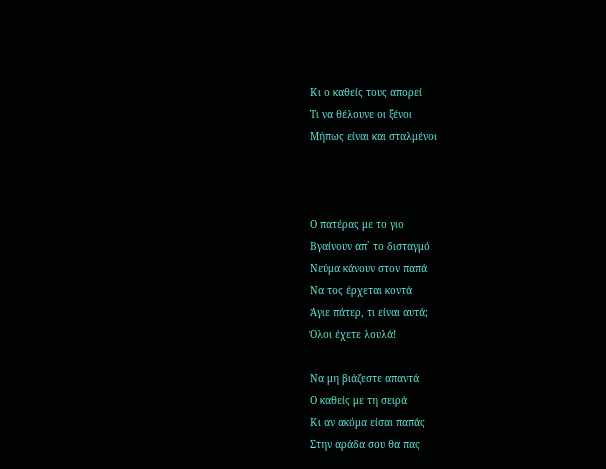Κι ο καθείς τους απορεί
Τι να θέλουνε οι ξένοι
Μήπως είναι και σταλμένοι



Ο πατέρας με το γιο
Βγαίνουν απ` το δισταγμό
Νεύμα κάνουν στον παπά
Να τος έρχεται κοντά
Άγιε πάτερ, τι είναι αυτά;
Όλοι έχετε λουλά!

Να μη βιάζεστε απαντά
Ο καθείς με τη σειρά
Κι αν ακόμα είσαι παπάς
Στην αράδα σου θα πας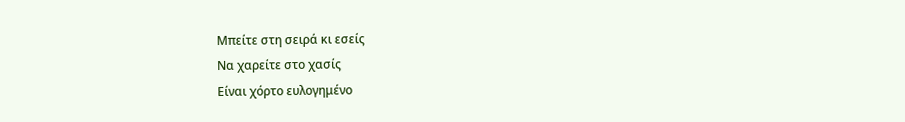Μπείτε στη σειρά κι εσείς
Να χαρείτε στο χασίς
Είναι χόρτο ευλογημένο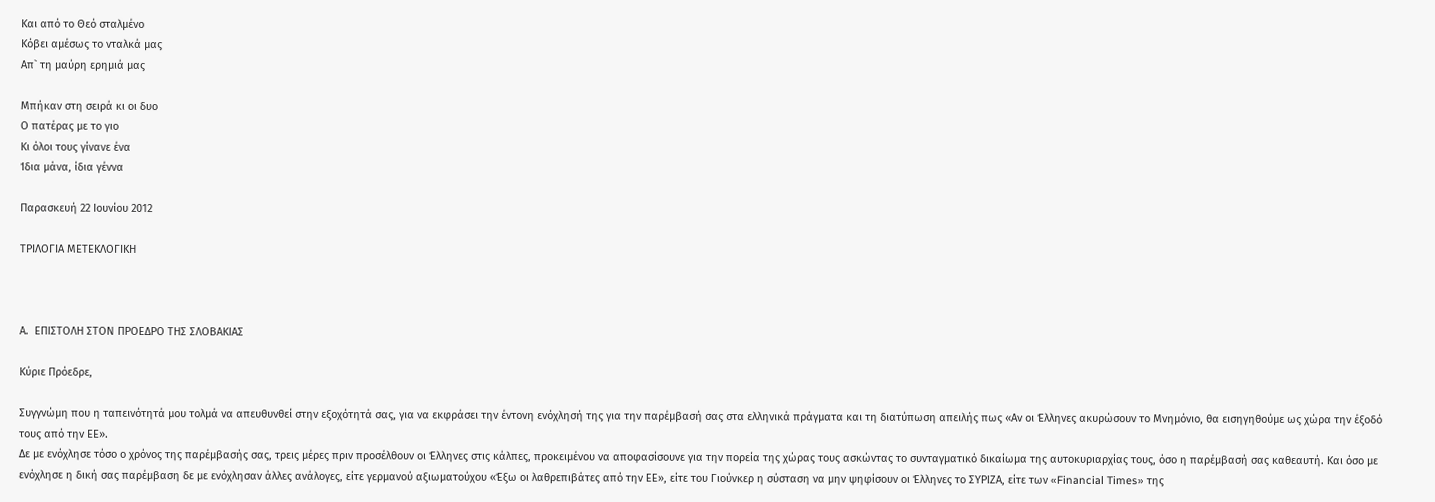Και από το Θεό σταλμένο
Κόβει αμέσως το νταλκά μας
Απ` τη μαύρη ερημιά μας

Μπήκαν στη σειρά κι οι δυο
Ο πατέρας με το γιο
Κι όλοι τους γίνανε ένα
Ίδια μάνα, ίδια γέννα

Παρασκευή 22 Ιουνίου 2012

ΤΡΙΛΟΓΙΑ ΜΕΤΕΚΛΟΓΙΚΗ



Α.  ΕΠΙΣΤΟΛΗ ΣΤΟΝ ΠΡΟΕΔΡΟ ΤΗΣ ΣΛΟΒΑΚΙΑΣ

Κύριε Πρόεδρε,

Συγγνώμη που η ταπεινότητά μου τολμά να απευθυνθεί στην εξοχότητά σας, για να εκφράσει την έντονη ενόχλησή της για την παρέμβασή σας στα ελληνικά πράγματα και τη διατύπωση απειλής πως «Αν οι Έλληνες ακυρώσουν το Μνημόνιο, θα εισηγηθούμε ως χώρα την έξοδό τους από την ΕΕ».
Δε με ενόχλησε τόσο ο χρόνος της παρέμβασής σας, τρεις μέρες πριν προσέλθουν οι Έλληνες στις κάλπες, προκειμένου να αποφασίσουνε για την πορεία της χώρας τους ασκώντας το συνταγματικό δικαίωμα της αυτοκυριαρχίας τους, όσο η παρέμβασή σας καθεαυτή. Και όσο με ενόχλησε η δική σας παρέμβαση δε με ενόχλησαν άλλες ανάλογες, είτε γερμανού αξιωματούχου «Έξω οι λαθρεπιβάτες από την ΕΕ», είτε του Γιούνκερ η σύσταση να μην ψηφίσουν οι Έλληνες το ΣΥΡΙΖΑ, είτε των «Financial Times» της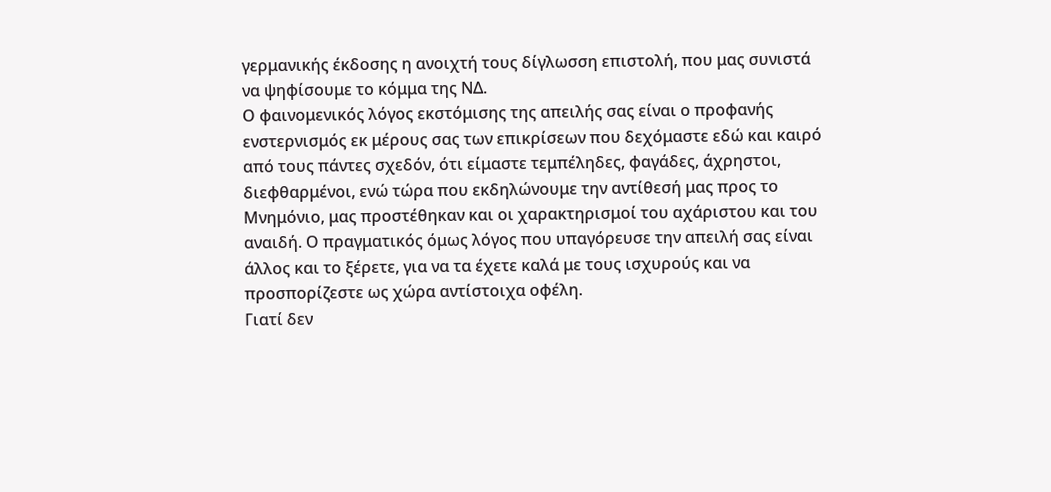γερμανικής έκδοσης η ανοιχτή τους δίγλωσση επιστολή, που μας συνιστά να ψηφίσουμε το κόμμα της ΝΔ.
Ο φαινομενικός λόγος εκστόμισης της απειλής σας είναι ο προφανής ενστερνισμός εκ μέρους σας των επικρίσεων που δεχόμαστε εδώ και καιρό από τους πάντες σχεδόν, ότι είμαστε τεμπέληδες, φαγάδες, άχρηστοι, διεφθαρμένοι, ενώ τώρα που εκδηλώνουμε την αντίθεσή μας προς το Μνημόνιο, μας προστέθηκαν και οι χαρακτηρισμοί του αχάριστου και του αναιδή. Ο πραγματικός όμως λόγος που υπαγόρευσε την απειλή σας είναι άλλος και το ξέρετε, για να τα έχετε καλά με τους ισχυρούς και να προσπορίζεστε ως χώρα αντίστοιχα οφέλη.
Γιατί δεν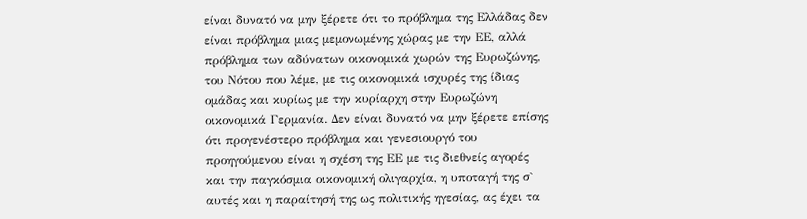είναι δυνατό να μην ξέρετε ότι το πρόβλημα της Ελλάδας δεν είναι πρόβλημα μιας μεμονωμένης χώρας με την ΕΕ, αλλά πρόβλημα των αδύνατων οικονομικά χωρών της Ευρωζώνης, του Νότου που λέμε, με τις οικονομικά ισχυρές της ίδιας ομάδας και κυρίως με την κυρίαρχη στην Ευρωζώνη οικονομικά Γερμανία. Δεν είναι δυνατό να μην ξέρετε επίσης ότι προγενέστερο πρόβλημα και γενεσιουργό του προηγούμενου είναι η σχέση της ΕΕ με τις διεθνείς αγορές και την παγκόσμια οικονομική ολιγαρχία, η υποταγή της σ` αυτές και η παραίτησή της ως πολιτικής ηγεσίας, ας έχει τα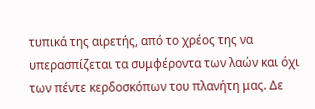τυπικά της αιρετής, από το χρέος της να υπερασπίζεται τα συμφέροντα των λαών και όχι των πέντε κερδοσκόπων του πλανήτη μας. Δε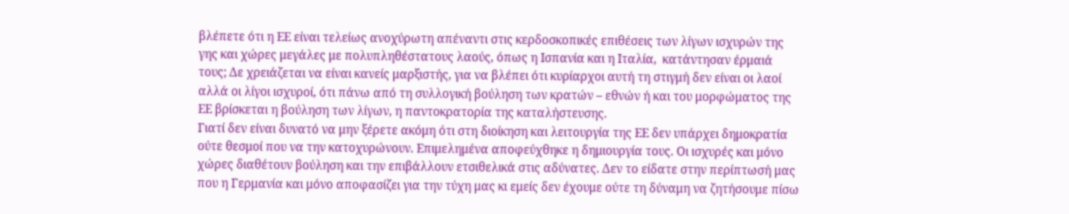βλέπετε ότι η ΕΕ είναι τελείως ανοχύρωτη απέναντι στις κερδοσκοπικές επιθέσεις των λίγων ισχυρών της γης και χώρες μεγάλες με πολυπληθέστατους λαούς, όπως η Ισπανία και η Ιταλία,  κατάντησαν έρμαιά τους; Δε χρειάζεται να είναι κανείς μαρξιστής, για να βλέπει ότι κυρίαρχοι αυτή τη στιγμή δεν είναι οι λαοί αλλά οι λίγοι ισχυροί, ότι πάνω από τη συλλογική βούληση των κρατών – εθνών ή και του μορφώματος της ΕΕ βρίσκεται η βούληση των λίγων, η παντοκρατορία της καταλήστευσης.
Γιατί δεν είναι δυνατό να μην ξέρετε ακόμη ότι στη διοίκηση και λειτουργία της ΕΕ δεν υπάρχει δημοκρατία ούτε θεσμοί που να την κατοχυρώνουν. Επιμελημένα αποφεύχθηκε η δημιουργία τους. Οι ισχυρές και μόνο χώρες διαθέτουν βούληση και την επιβάλλουν ετσιθελικά στις αδύνατες. Δεν το είδατε στην περίπτωσή μας που η Γερμανία και μόνο αποφασίζει για την τύχη μας κι εμείς δεν έχουμε ούτε τη δύναμη να ζητήσουμε πίσω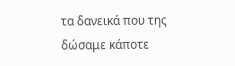τα δανεικά που της δώσαμε κάποτε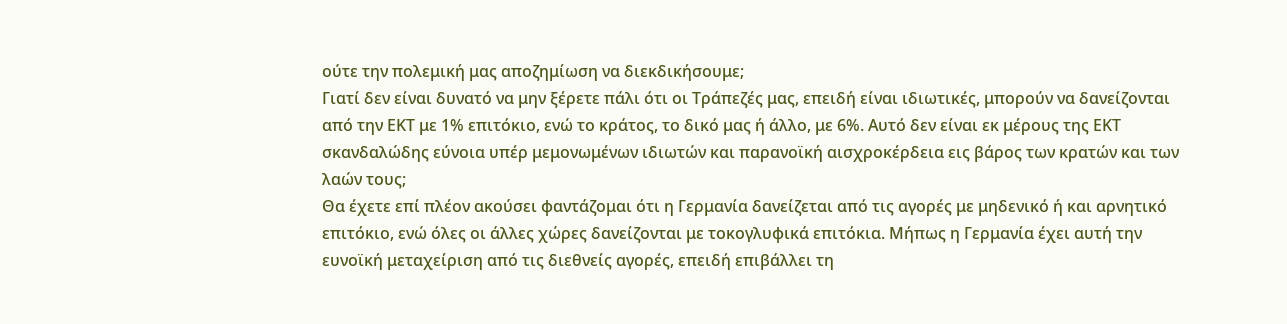ούτε την πολεμική μας αποζημίωση να διεκδικήσουμε;
Γιατί δεν είναι δυνατό να μην ξέρετε πάλι ότι οι Τράπεζές μας, επειδή είναι ιδιωτικές, μπορούν να δανείζονται από την ΕΚΤ με 1% επιτόκιο, ενώ το κράτος, το δικό μας ή άλλο, με 6%. Αυτό δεν είναι εκ μέρους της ΕΚΤ σκανδαλώδης εύνοια υπέρ μεμονωμένων ιδιωτών και παρανοϊκή αισχροκέρδεια εις βάρος των κρατών και των λαών τους;
Θα έχετε επί πλέον ακούσει φαντάζομαι ότι η Γερμανία δανείζεται από τις αγορές με μηδενικό ή και αρνητικό επιτόκιο, ενώ όλες οι άλλες χώρες δανείζονται με τοκογλυφικά επιτόκια. Μήπως η Γερμανία έχει αυτή την ευνοϊκή μεταχείριση από τις διεθνείς αγορές, επειδή επιβάλλει τη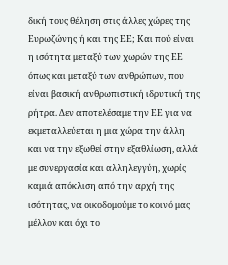δική τους θέληση στις άλλες χώρες της Ευρωζώνης ή και της ΕΕ; Και πού είναι η ισότητα μεταξύ των χωρών της ΕΕ όπως και μεταξύ των ανθρώπων, που είναι βασική ανθρωπιστική ιδρυτική της ρήτρα. Δεν αποτελέσαμε την ΕΕ για να εκμεταλλεύεται η μια χώρα την άλλη και να την εξωθεί στην εξαθλίωση, αλλά με συνεργασία και αλληλεγγύη, χωρίς καμιά απόκλιση από την αρχή της ισότητας, να οικοδομούμε το κοινό μας μέλλον και όχι το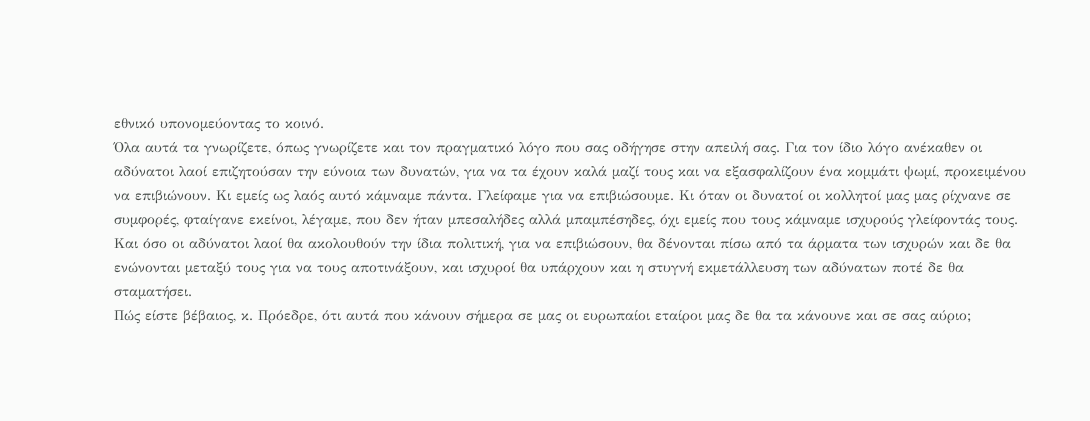εθνικό υπονομεύοντας το κοινό.
Όλα αυτά τα γνωρίζετε, όπως γνωρίζετε και τον πραγματικό λόγο που σας οδήγησε στην απειλή σας. Για τον ίδιο λόγο ανέκαθεν οι αδύνατοι λαοί επιζητούσαν την εύνοια των δυνατών, για να τα έχουν καλά μαζί τους και να εξασφαλίζουν ένα κομμάτι ψωμί, προκειμένου να επιβιώνουν. Κι εμείς ως λαός αυτό κάμναμε πάντα. Γλείφαμε για να επιβιώσουμε. Κι όταν οι δυνατοί οι κολλητοί μας μας ρίχνανε σε συμφορές, φταίγανε εκείνοι, λέγαμε, που δεν ήταν μπεσαλήδες αλλά μπαμπέσηδες, όχι εμείς που τους κάμναμε ισχυρούς γλείφοντάς τους. Και όσο οι αδύνατοι λαοί θα ακολουθούν την ίδια πολιτική, για να επιβιώσουν, θα δένονται πίσω από τα άρματα των ισχυρών και δε θα ενώνονται μεταξύ τους για να τους αποτινάξουν, και ισχυροί θα υπάρχουν και η στυγνή εκμετάλλευση των αδύνατων ποτέ δε θα σταματήσει.
Πώς είστε βέβαιος, κ. Πρόεδρε, ότι αυτά που κάνουν σήμερα σε μας οι ευρωπαίοι εταίροι μας δε θα τα κάνουνε και σε σας αύριο;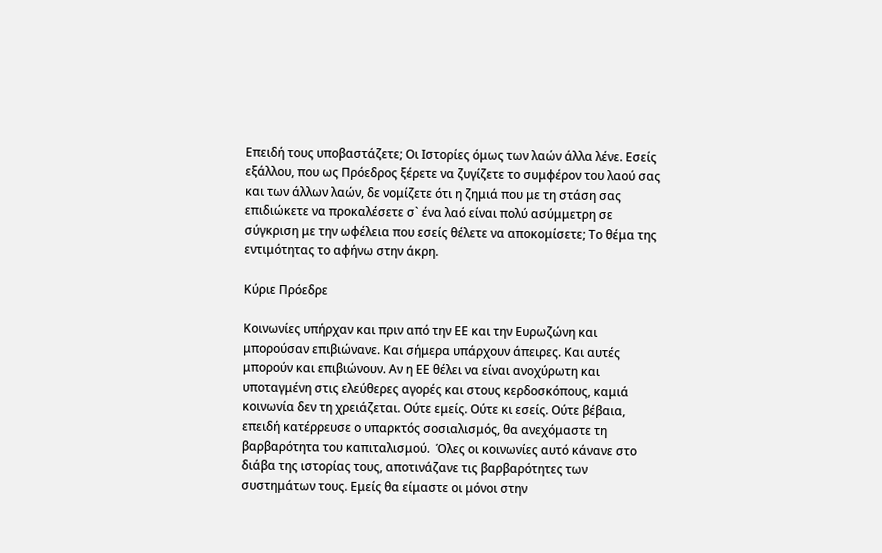Επειδή τους υποβαστάζετε; Οι Ιστορίες όμως των λαών άλλα λένε. Εσείς εξάλλου, που ως Πρόεδρος ξέρετε να ζυγίζετε το συμφέρον του λαού σας και των άλλων λαών, δε νομίζετε ότι η ζημιά που με τη στάση σας επιδιώκετε να προκαλέσετε σ` ένα λαό είναι πολύ ασύμμετρη σε σύγκριση με την ωφέλεια που εσείς θέλετε να αποκομίσετε; Το θέμα της εντιμότητας το αφήνω στην άκρη.

Κύριε Πρόεδρε

Κοινωνίες υπήρχαν και πριν από την ΕΕ και την Ευρωζώνη και μπορούσαν επιβιώνανε. Και σήμερα υπάρχουν άπειρες. Και αυτές μπορούν και επιβιώνουν. Αν η ΕΕ θέλει να είναι ανοχύρωτη και υποταγμένη στις ελεύθερες αγορές και στους κερδοσκόπους, καμιά κοινωνία δεν τη χρειάζεται. Ούτε εμείς. Ούτε κι εσείς. Ούτε βέβαια, επειδή κατέρρευσε ο υπαρκτός σοσιαλισμός, θα ανεχόμαστε τη βαρβαρότητα του καπιταλισμού.  Όλες οι κοινωνίες αυτό κάνανε στο διάβα της ιστορίας τους, αποτινάζανε τις βαρβαρότητες των συστημάτων τους. Εμείς θα είμαστε οι μόνοι στην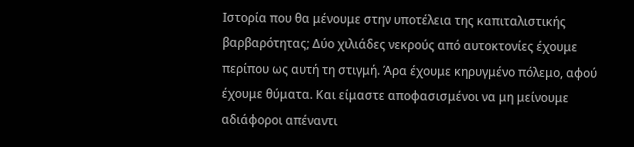Ιστορία που θα μένουμε στην υποτέλεια της καπιταλιστικής βαρβαρότητας; Δύο χιλιάδες νεκρούς από αυτοκτονίες έχουμε περίπου ως αυτή τη στιγμή. Άρα έχουμε κηρυγμένο πόλεμο, αφού έχουμε θύματα. Και είμαστε αποφασισμένοι να μη μείνουμε αδιάφοροι απέναντι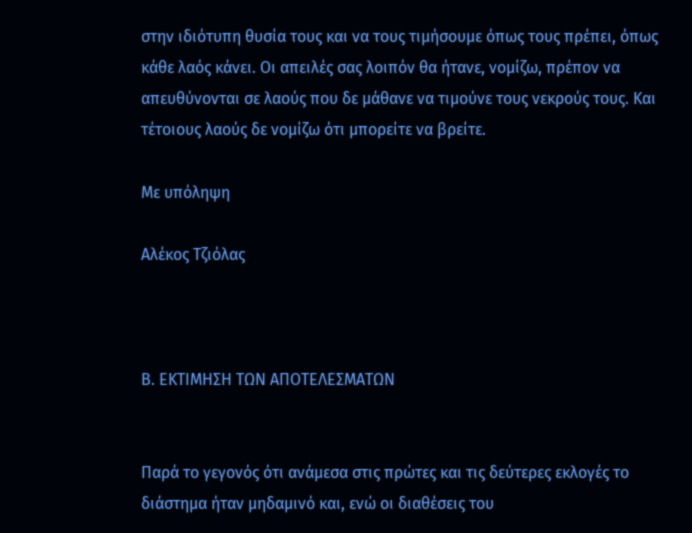στην ιδιότυπη θυσία τους και να τους τιμήσουμε όπως τους πρέπει, όπως κάθε λαός κάνει. Οι απειλές σας λοιπόν θα ήτανε, νομίζω, πρέπον να απευθύνονται σε λαούς που δε μάθανε να τιμούνε τους νεκρούς τους. Και τέτοιους λαούς δε νομίζω ότι μπορείτε να βρείτε.

Με υπόληψη

Αλέκος Τζιόλας



Β. ΕΚΤΙΜΗΣΗ ΤΩΝ ΑΠΟΤΕΛΕΣΜΑΤΩΝ


Παρά το γεγονός ότι ανάμεσα στις πρώτες και τις δεύτερες εκλογές το διάστημα ήταν μηδαμινό και, ενώ οι διαθέσεις του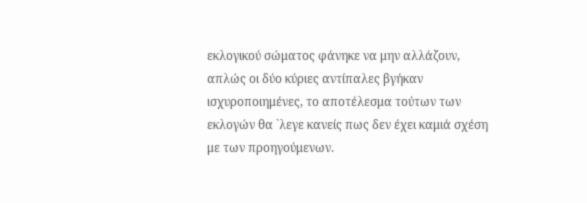εκλογικού σώματος φάνηκε να μην αλλάζουν, απλώς οι δύο κύριες αντίπαλες βγήκαν ισχυροποιημένες, το αποτέλεσμα τούτων των εκλογών θα `λεγε κανείς πως δεν έχει καμιά σχέση με των προηγούμενων.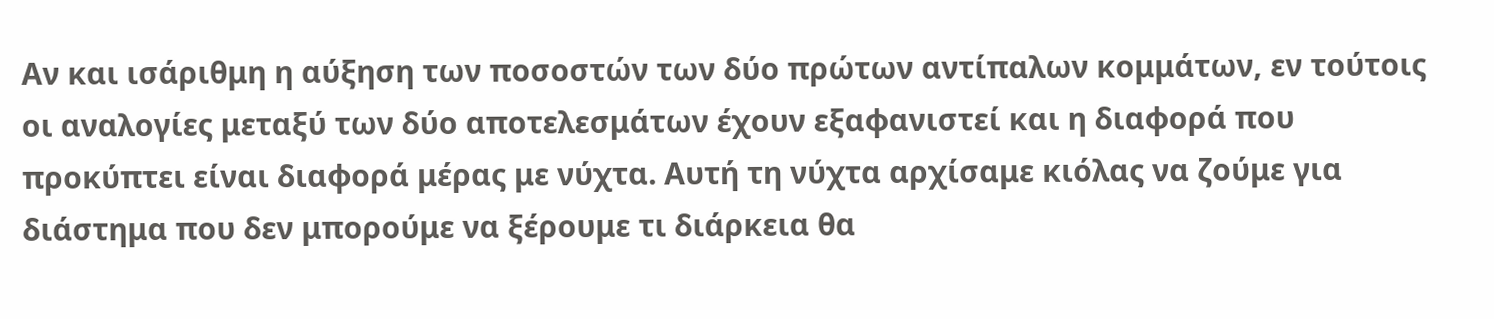Αν και ισάριθμη η αύξηση των ποσοστών των δύο πρώτων αντίπαλων κομμάτων, εν τούτοις οι αναλογίες μεταξύ των δύο αποτελεσμάτων έχουν εξαφανιστεί και η διαφορά που προκύπτει είναι διαφορά μέρας με νύχτα. Αυτή τη νύχτα αρχίσαμε κιόλας να ζούμε για διάστημα που δεν μπορούμε να ξέρουμε τι διάρκεια θα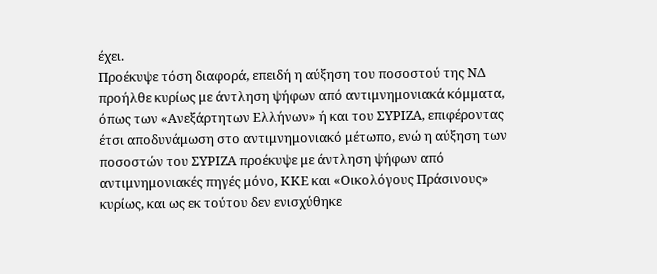έχει.
Προέκυψε τόση διαφορά, επειδή η αύξηση του ποσοστού της ΝΔ προήλθε κυρίως με άντληση ψήφων από αντιμνημονιακά κόμματα, όπως των «Ανεξάρτητων Ελλήνων» ή και του ΣΥΡΙΖΑ, επιφέροντας έτσι αποδυνάμωση στο αντιμνημονιακό μέτωπο, ενώ η αύξηση των ποσοστών του ΣΥΡΙΖΑ προέκυψε με άντληση ψήφων από αντιμνημονιακές πηγές μόνο, ΚΚΕ και «Οικολόγους Πράσινους» κυρίως, και ως εκ τούτου δεν ενισχύθηκε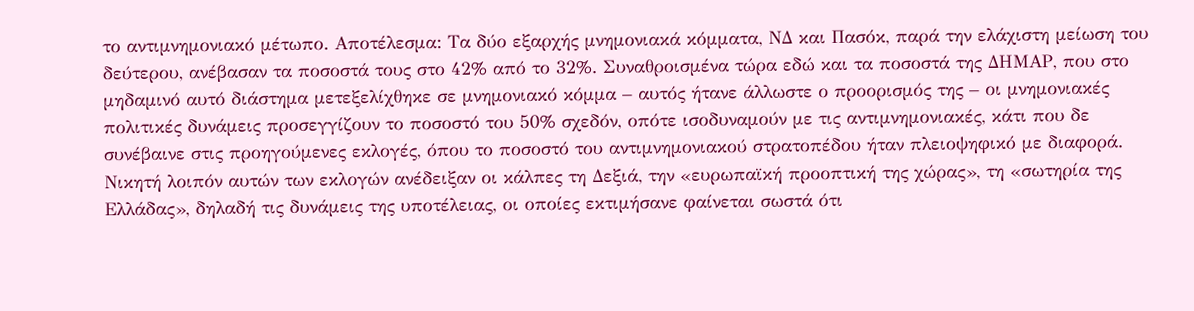το αντιμνημονιακό μέτωπο. Αποτέλεσμα: Τα δύο εξαρχής μνημονιακά κόμματα, ΝΔ και Πασόκ, παρά την ελάχιστη μείωση του δεύτερου, ανέβασαν τα ποσοστά τους στο 42% από το 32%. Συναθροισμένα τώρα εδώ και τα ποσοστά της ΔΗΜΑΡ, που στο μηδαμινό αυτό διάστημα μετεξελίχθηκε σε μνημονιακό κόμμα – αυτός ήτανε άλλωστε ο προορισμός της – οι μνημονιακές πολιτικές δυνάμεις προσεγγίζουν το ποσοστό του 50% σχεδόν, οπότε ισοδυναμούν με τις αντιμνημονιακές, κάτι που δε συνέβαινε στις προηγούμενες εκλογές, όπου το ποσοστό του αντιμνημονιακού στρατοπέδου ήταν πλειοψηφικό με διαφορά. Νικητή λοιπόν αυτών των εκλογών ανέδειξαν οι κάλπες τη Δεξιά, την «ευρωπαϊκή προοπτική της χώρας», τη «σωτηρία της Ελλάδας», δηλαδή τις δυνάμεις της υποτέλειας, οι οποίες εκτιμήσανε φαίνεται σωστά ότι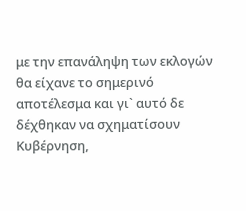με την επανάληψη των εκλογών θα είχανε το σημερινό αποτέλεσμα και γι` αυτό δε δέχθηκαν να σχηματίσουν Κυβέρνηση,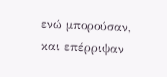ενώ μπορούσαν, και επέρριψαν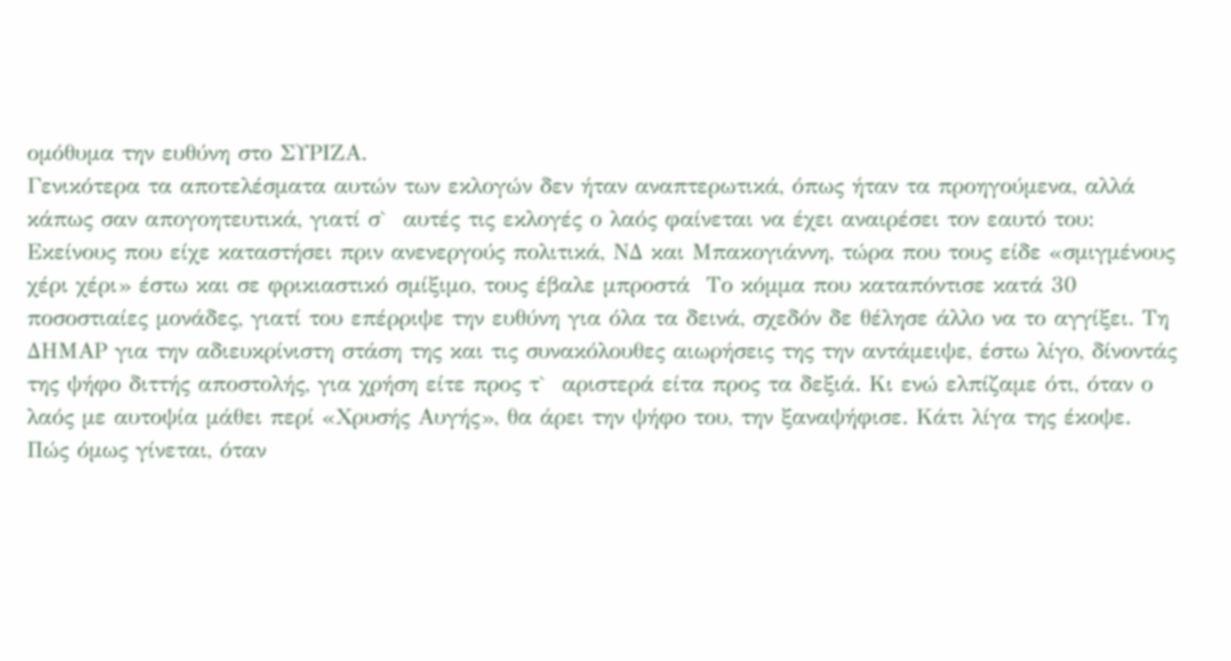ομόθυμα την ευθύνη στο ΣΥΡΙΖΑ.
Γενικότερα τα αποτελέσματα αυτών των εκλογών δεν ήταν αναπτερωτικά, όπως ήταν τα προηγούμενα, αλλά κάπως σαν απογοητευτικά, γιατί σ`  αυτές τις εκλογές ο λαός φαίνεται να έχει αναιρέσει τον εαυτό του: Εκείνους που είχε καταστήσει πριν ανενεργούς πολιτικά, ΝΔ και Μπακογιάννη, τώρα που τους είδε «σμιγμένους χέρι χέρι» έστω και σε φρικιαστικό σμίξιμο, τους έβαλε μπροστά  Το κόμμα που καταπόντισε κατά 30 ποσοστιαίες μονάδες, γιατί του επέρριψε την ευθύνη για όλα τα δεινά, σχεδόν δε θέλησε άλλο να το αγγίξει. Τη ΔΗΜΑΡ για την αδιευκρίνιστη στάση της και τις συνακόλουθες αιωρήσεις της την αντάμειψε, έστω λίγο, δίνοντάς της ψήφο διττής αποστολής, για χρήση είτε προς τ`  αριστερά είτα προς τα δεξιά. Κι ενώ ελπίζαμε ότι, όταν ο λαός με αυτοψία μάθει περί «Χρυσής Αυγής», θα άρει την ψήφο του, την ξαναψήφισε. Κάτι λίγα της έκοψε.
Πώς όμως γίνεται, όταν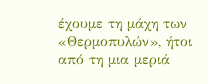έχουμε τη μάχη των «Θερμοπυλών», ήτοι από τη μια μεριά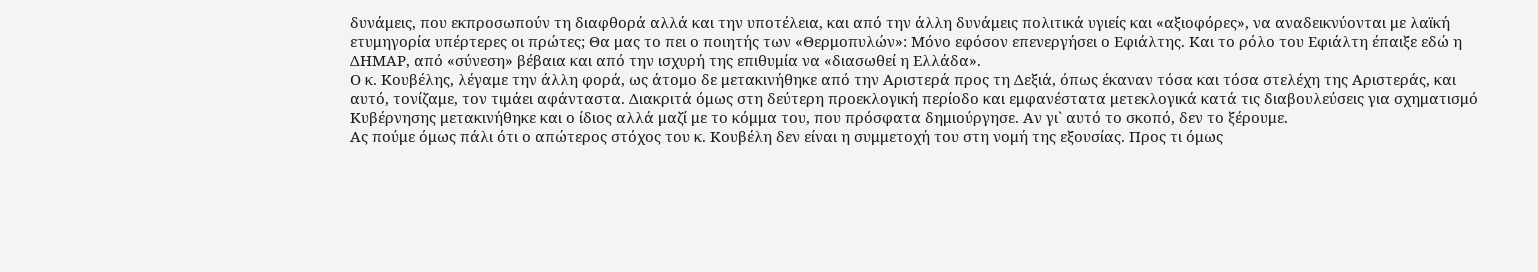δυνάμεις, που εκπροσωπούν τη διαφθορά αλλά και την υποτέλεια, και από την άλλη δυνάμεις πολιτικά υγιείς και «αξιοφόρες», να αναδεικνύονται με λαϊκή ετυμηγορία υπέρτερες οι πρώτες; Θα μας το πει ο ποιητής των «Θερμοπυλών»: Μόνο εφόσον επενεργήσει ο Εφιάλτης. Και το ρόλο του Εφιάλτη έπαιξε εδώ η ΔΗΜΑΡ, από «σύνεση» βέβαια και από την ισχυρή της επιθυμία να «διασωθεί η Ελλάδα».
Ο κ. Κουβέλης, λέγαμε την άλλη φορά, ως άτομο δε μετακινήθηκε από την Αριστερά προς τη Δεξιά, όπως έκαναν τόσα και τόσα στελέχη της Αριστεράς, και αυτό, τονίζαμε, τον τιμάει αφάνταστα. Διακριτά όμως στη δεύτερη προεκλογική περίοδο και εμφανέστατα μετεκλογικά κατά τις διαβουλεύσεις για σχηματισμό Κυβέρνησης μετακινήθηκε και ο ίδιος αλλά μαζί με το κόμμα του, που πρόσφατα δημιούργησε. Αν γι` αυτό το σκοπό, δεν το ξέρουμε.
Ας πούμε όμως πάλι ότι ο απώτερος στόχος του κ. Κουβέλη δεν είναι η συμμετοχή του στη νομή της εξουσίας. Προς τι όμως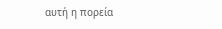αυτή η πορεία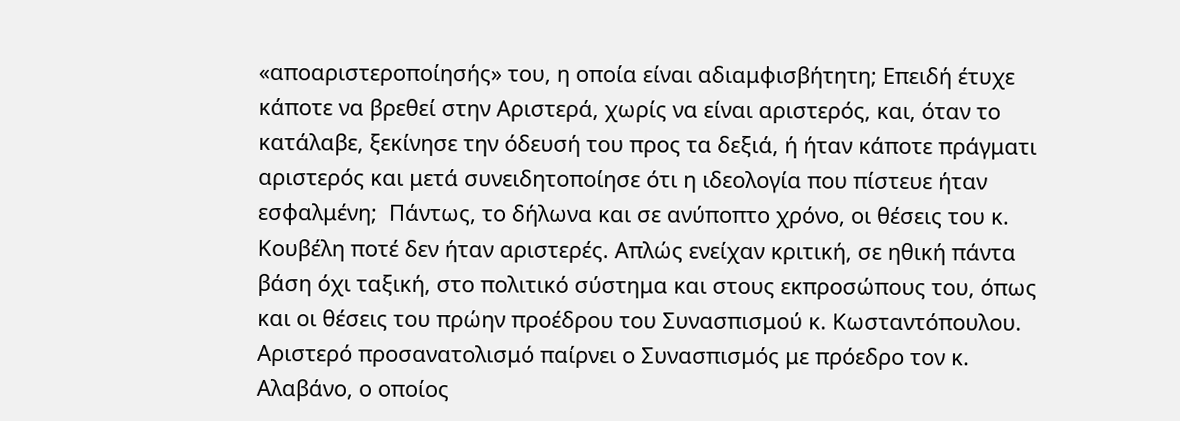«αποαριστεροποίησής» του, η οποία είναι αδιαμφισβήτητη; Επειδή έτυχε κάποτε να βρεθεί στην Αριστερά, χωρίς να είναι αριστερός, και, όταν το κατάλαβε, ξεκίνησε την όδευσή του προς τα δεξιά, ή ήταν κάποτε πράγματι αριστερός και μετά συνειδητοποίησε ότι η ιδεολογία που πίστευε ήταν εσφαλμένη;  Πάντως, το δήλωνα και σε ανύποπτο χρόνο, οι θέσεις του κ. Κουβέλη ποτέ δεν ήταν αριστερές. Απλώς ενείχαν κριτική, σε ηθική πάντα βάση όχι ταξική, στο πολιτικό σύστημα και στους εκπροσώπους του, όπως και οι θέσεις του πρώην προέδρου του Συνασπισμού κ. Κωσταντόπουλου. Αριστερό προσανατολισμό παίρνει ο Συνασπισμός με πρόεδρο τον κ. Αλαβάνο, ο οποίος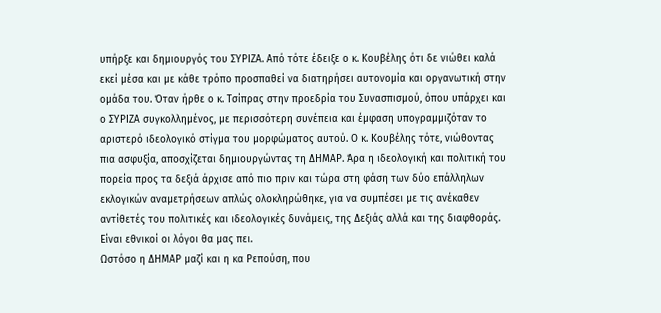υπήρξε και δημιουργός του ΣΥΡΙΖΑ. Από τότε έδειξε ο κ. Κουβέλης ότι δε νιώθει καλά εκεί μέσα και με κάθε τρόπο προσπαθεί να διατηρήσει αυτονομία και οργανωτική στην ομάδα του. Όταν ήρθε ο κ. Τσίπρας στην προεδρία του Συνασπισμού, όπου υπάρχει και ο ΣΥΡΙΖΑ συγκολλημένος, με περισσότερη συνέπεια και έμφαση υπογραμμιζόταν το αριστερό ιδεολογικό στίγμα του μορφώματος αυτού. Ο κ. Κουβέλης τότε, νιώθοντας πια ασφυξία, αποσχίζεται δημιουργώντας τη ΔΗΜΑΡ. Άρα η ιδεολογική και πολιτική του πορεία προς τα δεξιά άρχισε από πιο πριν και τώρα στη φάση των δύο επάλληλων εκλογικών αναμετρήσεων απλώς ολοκληρώθηκε, για να συμπέσει με τις ανέκαθεν αντίθετές του πολιτικές και ιδεολογικές δυνάμεις, της Δεξιάς αλλά και της διαφθοράς. Είναι εθνικοί οι λόγοι θα μας πει.
Ωστόσο η ΔΗΜΑΡ μαζί και η κα Ρεπούση, που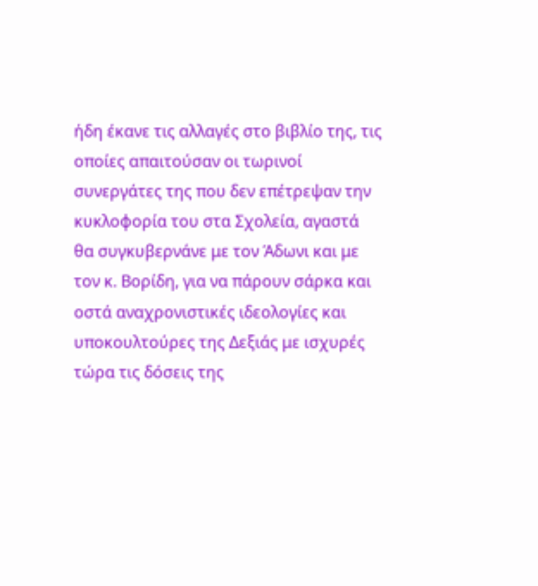ήδη έκανε τις αλλαγές στο βιβλίο της, τις οποίες απαιτούσαν οι τωρινοί συνεργάτες της που δεν επέτρεψαν την κυκλοφορία του στα Σχολεία, αγαστά θα συγκυβερνάνε με τον Άδωνι και με τον κ. Βορίδη, για να πάρουν σάρκα και οστά αναχρονιστικές ιδεολογίες και υποκουλτούρες της Δεξιάς με ισχυρές τώρα τις δόσεις της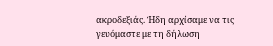ακροδεξιάς. Ήδη αρχίσαμε να τις γευόμαστε με τη δήλωση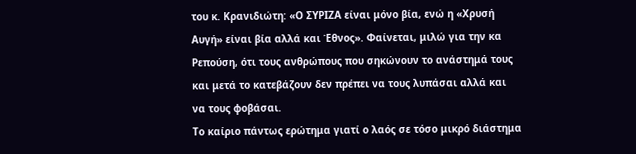του κ. Κρανιδιώτη: «Ο ΣΥΡΙΖΑ είναι μόνο βία, ενώ η «Χρυσή Αυγή» είναι βία αλλά και Έθνος». Φαίνεται, μιλώ για την κα Ρεπούση, ότι τους ανθρώπους που σηκώνουν το ανάστημά τους και μετά το κατεβάζουν δεν πρέπει να τους λυπάσαι αλλά και να τους φοβάσαι.
Το καίριο πάντως ερώτημα γιατί ο λαός σε τόσο μικρό διάστημα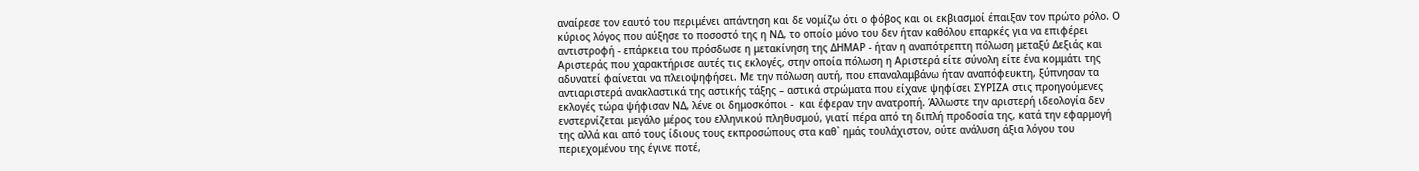αναίρεσε τον εαυτό του περιμένει απάντηση και δε νομίζω ότι ο φόβος και οι εκβιασμοί έπαιξαν τον πρώτο ρόλο. Ο κύριος λόγος που αύξησε το ποσοστό της η ΝΔ, το οποίο μόνο του δεν ήταν καθόλου επαρκές για να επιφέρει αντιστροφή - επάρκεια του πρόσδωσε η μετακίνηση της ΔΗΜΑΡ - ήταν η αναπότρεπτη πόλωση μεταξύ Δεξιάς και Αριστεράς που χαρακτήρισε αυτές τις εκλογές, στην οποία πόλωση η Αριστερά είτε σύνολη είτε ένα κομμάτι της αδυνατεί φαίνεται να πλειοψηφήσει. Με την πόλωση αυτή, που επαναλαμβάνω ήταν αναπόφευκτη, ξύπνησαν τα αντιαριστερά ανακλαστικά της αστικής τάξης – αστικά στρώματα που είχανε ψηφίσει ΣΥΡΙΖΑ στις προηγούμενες εκλογές τώρα ψήφισαν ΝΔ, λένε οι δημοσκόποι -  και έφεραν την ανατροπή. Άλλωστε την αριστερή ιδεολογία δεν ενστερνίζεται μεγάλο μέρος του ελληνικού πληθυσμού, γιατί πέρα από τη διπλή προδοσία της, κατά την εφαρμογή της αλλά και από τους ίδιους τους εκπροσώπους στα καθ` ημάς τουλάχιστον, ούτε ανάλυση άξια λόγου του περιεχομένου της έγινε ποτέ,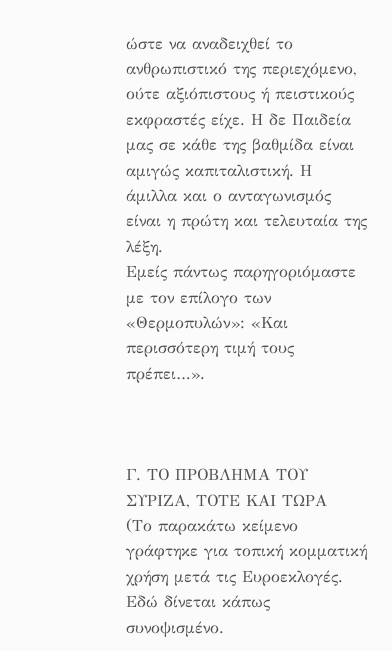ώστε να αναδειχθεί το ανθρωπιστικό της περιεχόμενο, ούτε αξιόπιστους ή πειστικούς εκφραστές είχε. Η δε Παιδεία μας σε κάθε της βαθμίδα είναι αμιγώς καπιταλιστική. Η άμιλλα και ο ανταγωνισμός είναι η πρώτη και τελευταία της λέξη.
Εμείς πάντως παρηγοριόμαστε με τον επίλογο των «Θερμοπυλών»: «Και περισσότερη τιμή τους πρέπει…».



Γ. ΤΟ ΠΡΟΒΛΗΜΑ ΤΟΥ ΣΥΡΙΖΑ, ΤΟΤΕ ΚΑΙ ΤΩΡΑ
(Το παρακάτω κείμενο γράφτηκε για τοπική κομματική χρήση μετά τις Ευροεκλογές. Εδώ δίνεται κάπως συνοψισμένο.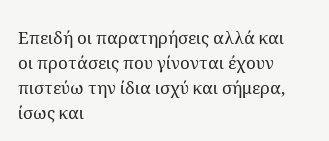Επειδή οι παρατηρήσεις αλλά και οι προτάσεις που γίνονται έχουν πιστεύω την ίδια ισχύ και σήμερα, ίσως και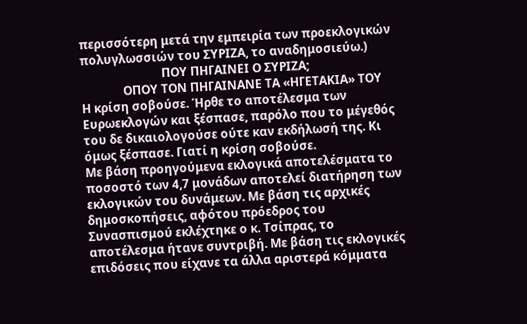περισσότερη μετά την εμπειρία των προεκλογικών πολυγλωσσιών του ΣΥΡΙΖΑ, το αναδημοσιεύω.)
                           ΠΟΥ ΠΗΓΑΙΝΕΙ Ο ΣΥΡΙΖΑ;
              ΟΠΟΥ ΤΟΝ ΠΗΓΑΙΝΑΝΕ ΤΑ «ΗΓΕΤΑΚΙΑ» ΤΟΥ
Η κρίση σοβούσε. Ήρθε το αποτέλεσμα των Ευρωεκλογών και ξέσπασε, παρόλο που το μέγεθός του δε δικαιολογούσε ούτε καν εκδήλωσή της. Κι όμως ξέσπασε. Γιατί η κρίση σοβούσε.
Με βάση προηγούμενα εκλογικά αποτελέσματα το ποσοστό των 4,7 μονάδων αποτελεί διατήρηση των εκλογικών του δυνάμεων. Με βάση τις αρχικές δημοσκοπήσεις, αφότου πρόεδρος του Συνασπισμού εκλέχτηκε ο κ. Τσίπρας, το αποτέλεσμα ήτανε συντριβή. Με βάση τις εκλογικές επιδόσεις που είχανε τα άλλα αριστερά κόμματα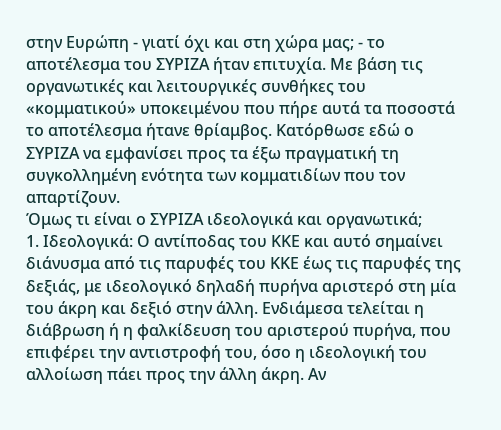στην Ευρώπη - γιατί όχι και στη χώρα μας; - το αποτέλεσμα του ΣΥΡΙΖΑ ήταν επιτυχία. Με βάση τις οργανωτικές και λειτουργικές συνθήκες του «κομματικού» υποκειμένου που πήρε αυτά τα ποσοστά το αποτέλεσμα ήτανε θρίαμβος. Κατόρθωσε εδώ ο ΣΥΡΙΖΑ να εμφανίσει προς τα έξω πραγματική τη συγκολλημένη ενότητα των κομματιδίων που τον απαρτίζουν.
Όμως τι είναι ο ΣΥΡΙΖΑ ιδεολογικά και οργανωτικά;
1. Ιδεολογικά: Ο αντίποδας του ΚΚΕ και αυτό σημαίνει διάνυσμα από τις παρυφές του ΚΚΕ έως τις παρυφές της δεξιάς, με ιδεολογικό δηλαδή πυρήνα αριστερό στη μία του άκρη και δεξιό στην άλλη. Ενδιάμεσα τελείται η διάβρωση ή η φαλκίδευση του αριστερού πυρήνα, που επιφέρει την αντιστροφή του, όσο η ιδεολογική του αλλοίωση πάει προς την άλλη άκρη. Αν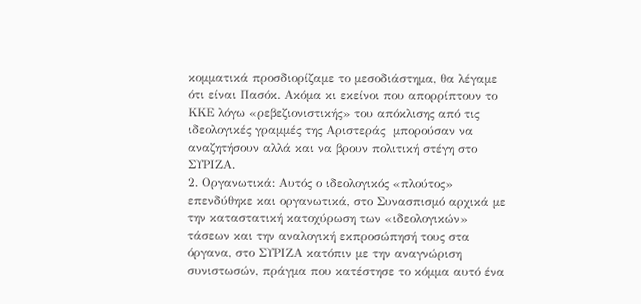κομματικά προσδιορίζαμε το μεσοδιάστημα, θα λέγαμε ότι είναι Πασόκ. Ακόμα κι εκείνοι που απορρίπτουν το ΚΚΕ λόγω «ρεβεζιονιστικής» του απόκλισης από τις ιδεολογικές γραμμές της Αριστεράς  μπορούσαν να αναζητήσουν αλλά και να βρουν πολιτική στέγη στο ΣΥΡΙΖΑ.
2. Οργανωτικά: Αυτός ο ιδεολογικός «πλούτος» επενδύθηκε και οργανωτικά, στο Συνασπισμό αρχικά με την καταστατική κατοχύρωση των «ιδεολογικών» τάσεων και την αναλογική εκπροσώπησή τους στα όργανα, στο ΣΥΡΙΖΑ κατόπιν με την αναγνώριση συνιστωσών, πράγμα που κατέστησε το κόμμα αυτό ένα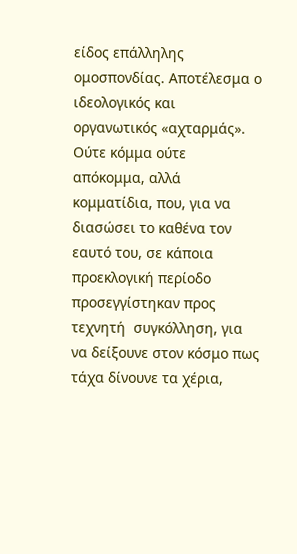είδος επάλληλης ομοσπονδίας. Αποτέλεσμα ο ιδεολογικός και οργανωτικός «αχταρμάς». Ούτε κόμμα ούτε απόκομμα, αλλά κομματίδια, που, για να διασώσει το καθένα τον εαυτό του, σε κάποια προεκλογική περίοδο προσεγγίστηκαν προς τεχνητή  συγκόλληση, για να δείξουνε στον κόσμο πως τάχα δίνουνε τα χέρια,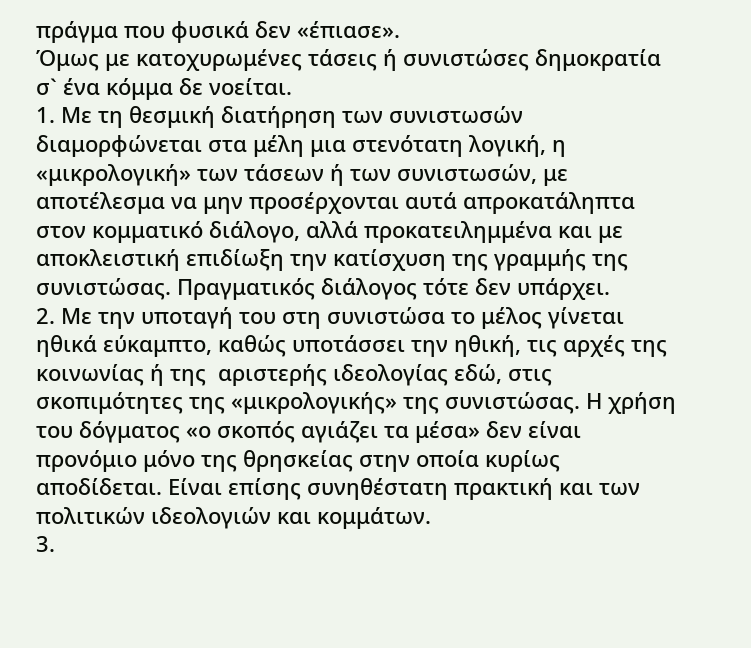πράγμα που φυσικά δεν «έπιασε».
Όμως με κατοχυρωμένες τάσεις ή συνιστώσες δημοκρατία σ` ένα κόμμα δε νοείται.
1. Με τη θεσμική διατήρηση των συνιστωσών διαμορφώνεται στα μέλη μια στενότατη λογική, η «μικρολογική» των τάσεων ή των συνιστωσών, με αποτέλεσμα να μην προσέρχονται αυτά απροκατάληπτα στον κομματικό διάλογο, αλλά προκατειλημμένα και με αποκλειστική επιδίωξη την κατίσχυση της γραμμής της συνιστώσας. Πραγματικός διάλογος τότε δεν υπάρχει.
2. Με την υποταγή του στη συνιστώσα το μέλος γίνεται ηθικά εύκαμπτο, καθώς υποτάσσει την ηθική, τις αρχές της κοινωνίας ή της  αριστερής ιδεολογίας εδώ, στις σκοπιμότητες της «μικρολογικής» της συνιστώσας. Η χρήση του δόγματος «ο σκοπός αγιάζει τα μέσα» δεν είναι προνόμιο μόνο της θρησκείας στην οποία κυρίως αποδίδεται. Είναι επίσης συνηθέστατη πρακτική και των πολιτικών ιδεολογιών και κομμάτων.
3.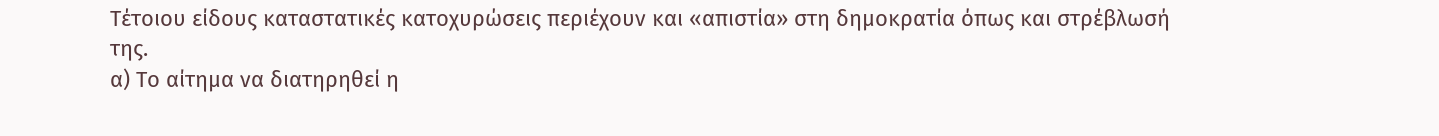Τέτοιου είδους καταστατικές κατοχυρώσεις περιέχουν και «απιστία» στη δημοκρατία όπως και στρέβλωσή της.
α) Το αίτημα να διατηρηθεί η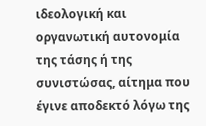ιδεολογική και οργανωτική αυτονομία της τάσης ή της συνιστώσας, αίτημα που έγινε αποδεκτό λόγω της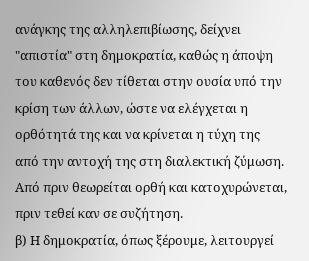ανάγκης της αλληλεπιβίωσης, δείχνει "απιστία" στη δημοκρατία, καθώς η άποψη του καθενός δεν τίθεται στην ουσία υπό την κρίση των άλλων, ώστε να ελέγχεται η ορθότητά της και να κρίνεται η τύχη της   από την αντοχή της στη διαλεκτική ζύμωση. Από πριν θεωρείται ορθή και κατοχυρώνεται, πριν τεθεί καν σε συζήτηση.
β) Η δημοκρατία, όπως ξέρουμε, λειτουργεί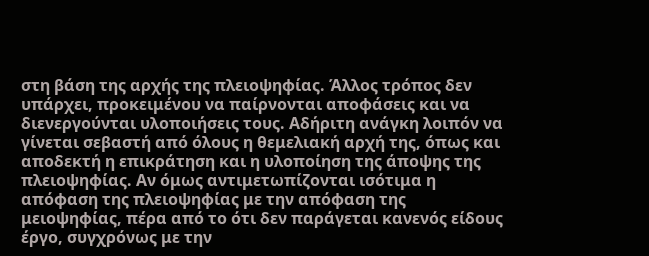στη βάση της αρχής της πλειοψηφίας. Άλλος τρόπος δεν υπάρχει, προκειμένου να παίρνονται αποφάσεις και να διενεργούνται υλοποιήσεις τους. Αδήριτη ανάγκη λοιπόν να γίνεται σεβαστή από όλους η θεμελιακή αρχή της, όπως και αποδεκτή η επικράτηση και η υλοποίηση της άποψης της πλειοψηφίας. Αν όμως αντιμετωπίζονται ισότιμα η απόφαση της πλειοψηφίας με την απόφαση της μειοψηφίας, πέρα από το ότι δεν παράγεται κανενός είδους έργο, συγχρόνως με την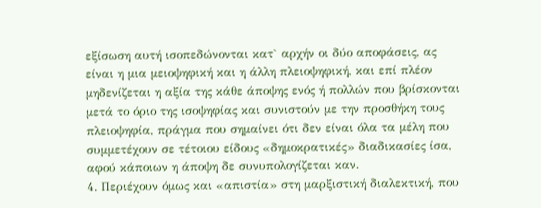εξίσωση αυτή ισοπεδώνονται κατ` αρχήν οι δύο αποφάσεις, ας είναι η μια μειοψηφική και η άλλη πλειοψηφική, και επί πλέον μηδενίζεται η αξία της κάθε άποψης ενός ή πολλών που βρίσκονται μετά το όριο της ισοψηφίας και συνιστούν με την προσθήκη τους πλειοψηφία, πράγμα που σημαίνει ότι δεν είναι όλα τα μέλη που συμμετέχουν σε τέτοιου είδους «δημοκρατικές» διαδικασίες ίσα, αφού κάποιων η άποψη δε συνυπολογίζεται καν.
4. Περιέχουν όμως και «απιστία» στη μαρξιστική διαλεκτική, που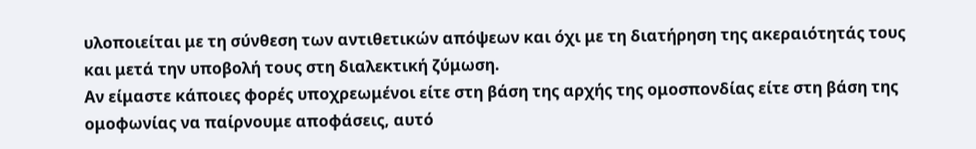υλοποιείται με τη σύνθεση των αντιθετικών απόψεων και όχι με τη διατήρηση της ακεραιότητάς τους και μετά την υποβολή τους στη διαλεκτική ζύμωση.
Αν είμαστε κάποιες φορές υποχρεωμένοι είτε στη βάση της αρχής της ομοσπονδίας είτε στη βάση της ομοφωνίας να παίρνουμε αποφάσεις, αυτό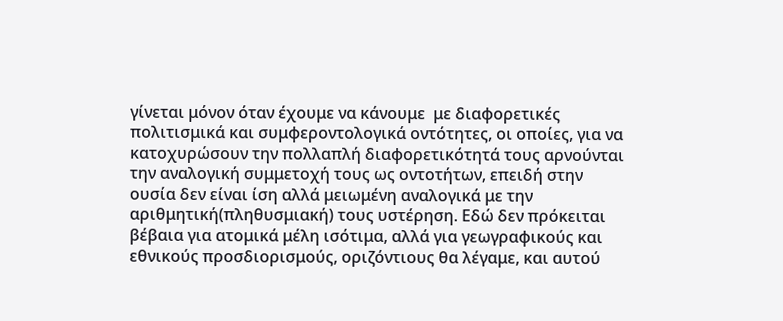γίνεται μόνον όταν έχουμε να κάνουμε  με διαφορετικές πολιτισμικά και συμφεροντολογικά οντότητες, οι οποίες, για να κατοχυρώσουν την πολλαπλή διαφορετικότητά τους αρνούνται την αναλογική συμμετοχή τους ως οντοτήτων, επειδή στην ουσία δεν είναι ίση αλλά μειωμένη αναλογικά με την αριθμητική(πληθυσμιακή) τους υστέρηση. Εδώ δεν πρόκειται βέβαια για ατομικά μέλη ισότιμα, αλλά για γεωγραφικούς και εθνικούς προσδιορισμούς, οριζόντιους θα λέγαμε, και αυτού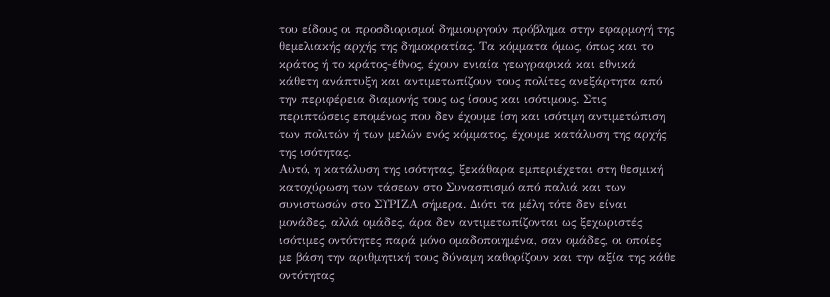του είδους οι προσδιορισμοί δημιουργούν πρόβλημα στην εφαρμογή της θεμελιακής αρχής της δημοκρατίας. Τα κόμματα όμως, όπως και το κράτος ή το κράτος-έθνος, έχουν ενιαία γεωγραφικά και εθνικά κάθετη ανάπτυξη και αντιμετωπίζουν τους πολίτες ανεξάρτητα από την περιφέρεια διαμονής τους ως ίσους και ισότιμους. Στις περιπτώσεις επομένως που δεν έχουμε ίση και ισότιμη αντιμετώπιση των πολιτών ή των μελών ενός κόμματος, έχουμε κατάλυση της αρχής της ισότητας.
Αυτό, η κατάλυση της ισότητας, ξεκάθαρα εμπεριέχεται στη θεσμική κατοχύρωση των τάσεων στο Συνασπισμό από παλιά και των συνιστωσών στο ΣΥΡΙΖΑ σήμερα. Διότι τα μέλη τότε δεν είναι μονάδες, αλλά ομάδες, άρα δεν αντιμετωπίζονται ως ξεχωριστές ισότιμες οντότητες παρά μόνο ομαδοποιημένα, σαν ομάδες, οι οποίες με βάση την αριθμητική τους δύναμη καθορίζουν και την αξία της κάθε οντότητας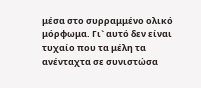μέσα στο συρραμμένο ολικό μόρφωμα. Γι` αυτό δεν είναι τυχαίο που τα μέλη τα ανένταχτα σε συνιστώσα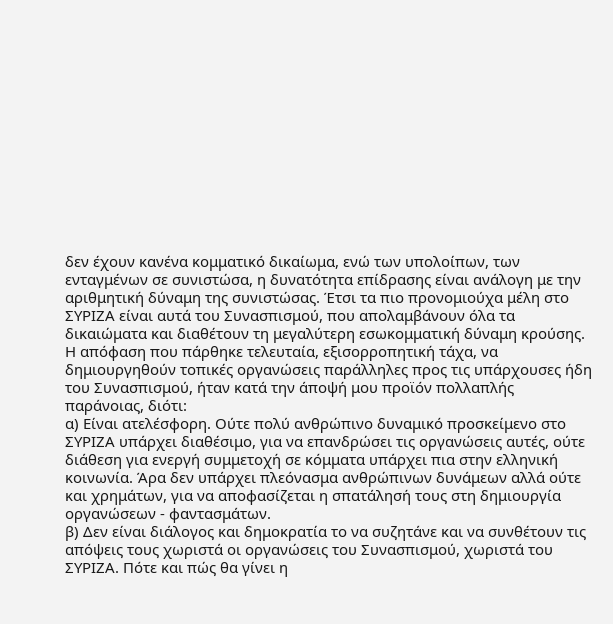δεν έχουν κανένα κομματικό δικαίωμα, ενώ των υπολοίπων, των ενταγμένων σε συνιστώσα, η δυνατότητα επίδρασης είναι ανάλογη με την αριθμητική δύναμη της συνιστώσας. Έτσι τα πιο προνομιούχα μέλη στο ΣΥΡΙΖΑ είναι αυτά του Συνασπισμού, που απολαμβάνουν όλα τα δικαιώματα και διαθέτουν τη μεγαλύτερη εσωκομματική δύναμη κρούσης.
Η απόφαση που πάρθηκε τελευταία, εξισορροπητική τάχα, να δημιουργηθούν τοπικές οργανώσεις παράλληλες προς τις υπάρχουσες ήδη του Συνασπισμού, ήταν κατά την άποψή μου προϊόν πολλαπλής παράνοιας, διότι:
α) Είναι ατελέσφορη. Ούτε πολύ ανθρώπινο δυναμικό προσκείμενο στο ΣΥΡΙΖΑ υπάρχει διαθέσιμο, για να επανδρώσει τις οργανώσεις αυτές, ούτε διάθεση για ενεργή συμμετοχή σε κόμματα υπάρχει πια στην ελληνική κοινωνία. Άρα δεν υπάρχει πλεόνασμα ανθρώπινων δυνάμεων αλλά ούτε και χρημάτων, για να αποφασίζεται η σπατάλησή τους στη δημιουργία οργανώσεων - φαντασμάτων.
β) Δεν είναι διάλογος και δημοκρατία το να συζητάνε και να συνθέτουν τις απόψεις τους χωριστά οι οργανώσεις του Συνασπισμού, χωριστά του ΣΥΡΙΖΑ. Πότε και πώς θα γίνει η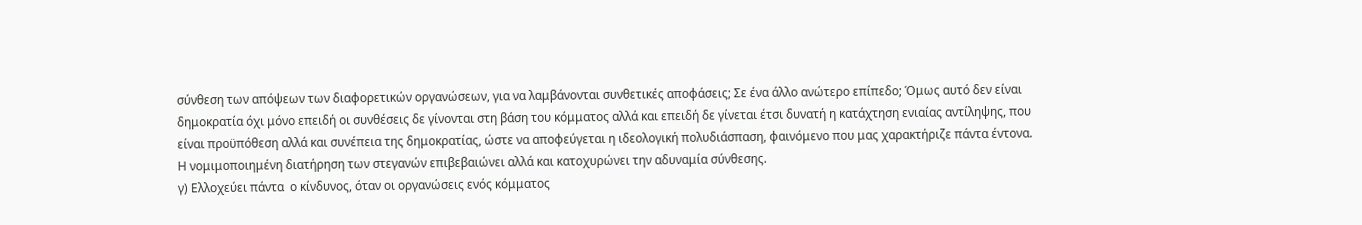σύνθεση των απόψεων των διαφορετικών οργανώσεων, για να λαμβάνονται συνθετικές αποφάσεις; Σε ένα άλλο ανώτερο επίπεδο; Όμως αυτό δεν είναι δημοκρατία όχι μόνο επειδή οι συνθέσεις δε γίνονται στη βάση του κόμματος αλλά και επειδή δε γίνεται έτσι δυνατή η κατάχτηση ενιαίας αντίληψης, που είναι προϋπόθεση αλλά και συνέπεια της δημοκρατίας, ώστε να αποφεύγεται η ιδεολογική πολυδιάσπαση, φαινόμενο που μας χαρακτήριζε πάντα έντονα. Η νομιμοποιημένη διατήρηση των στεγανών επιβεβαιώνει αλλά και κατοχυρώνει την αδυναμία σύνθεσης.
γ) Ελλοχεύει πάντα  ο κίνδυνος, όταν οι οργανώσεις ενός κόμματος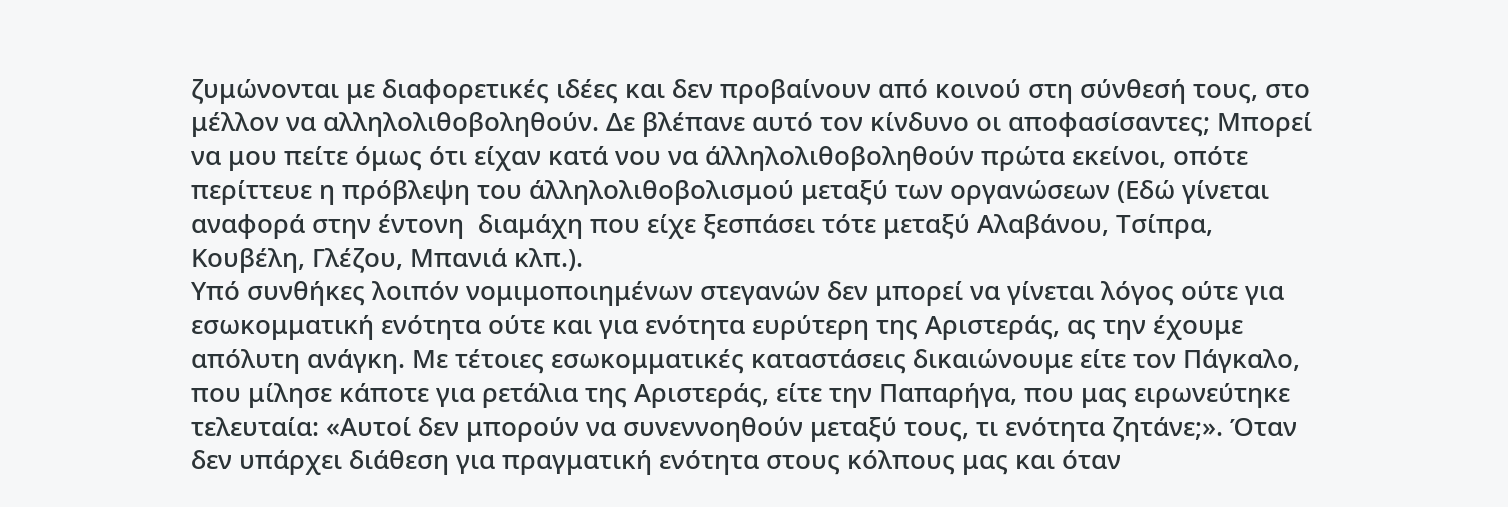ζυμώνονται με διαφορετικές ιδέες και δεν προβαίνουν από κοινού στη σύνθεσή τους, στο μέλλον να αλληλολιθοβοληθούν. Δε βλέπανε αυτό τον κίνδυνο οι αποφασίσαντες; Μπορεί να μου πείτε όμως ότι είχαν κατά νου να άλληλολιθοβοληθούν πρώτα εκείνοι, οπότε περίττευε η πρόβλεψη του άλληλολιθοβολισμού μεταξύ των οργανώσεων (Εδώ γίνεται αναφορά στην έντονη  διαμάχη που είχε ξεσπάσει τότε μεταξύ Αλαβάνου, Τσίπρα, Κουβέλη, Γλέζου, Μπανιά κλπ.).
Υπό συνθήκες λοιπόν νομιμοποιημένων στεγανών δεν μπορεί να γίνεται λόγος ούτε για εσωκομματική ενότητα ούτε και για ενότητα ευρύτερη της Αριστεράς, ας την έχουμε απόλυτη ανάγκη. Με τέτοιες εσωκομματικές καταστάσεις δικαιώνουμε είτε τον Πάγκαλο, που μίλησε κάποτε για ρετάλια της Αριστεράς, είτε την Παπαρήγα, που μας ειρωνεύτηκε τελευταία: «Αυτοί δεν μπορούν να συνεννοηθούν μεταξύ τους, τι ενότητα ζητάνε;». Όταν δεν υπάρχει διάθεση για πραγματική ενότητα στους κόλπους μας και όταν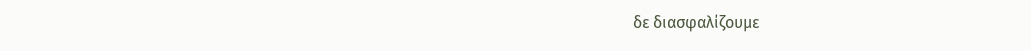δε διασφαλίζουμε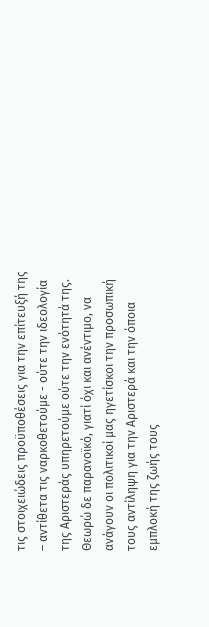τις στοιχειώδεις προϋποθέσεις για την επίτευξή της – αντίθετα τις ναρκοθετούμε - ούτε την ιδεολογία της Αριστεράς υπηρετούμε ούτε την ενότητά της. Θεωρώ δε παρανοϊκό, γιατί όχι και ανέντιμο, να ανάγουν οι πολιτικοί μας ηγετίσκοι την προσωπική τους αντίληψη για την Αριστερά και την όποια εμπλοκή της ζωής τους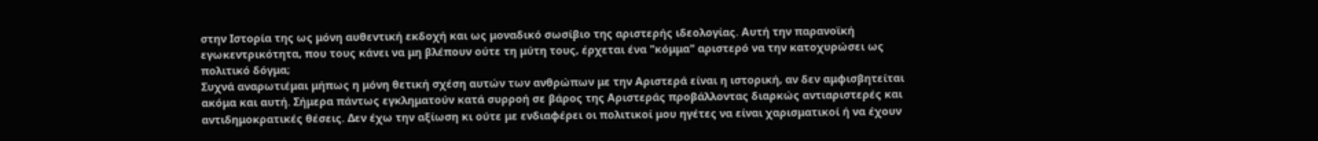στην Ιστορία της ως μόνη αυθεντική εκδοχή και ως μοναδικό σωσίβιο της αριστερής ιδεολογίας. Αυτή την παρανοϊκή εγωκεντρικότητα, που τους κάνει να μη βλέπουν ούτε τη μύτη τους, έρχεται ένα "κόμμα" αριστερό να την κατοχυρώσει ως πολιτικό δόγμα;
Συχνά αναρωτιέμαι μήπως η μόνη θετική σχέση αυτών των ανθρώπων με την Αριστερά είναι η ιστορική, αν δεν αμφισβητείται ακόμα και αυτή. Σήμερα πάντως εγκληματούν κατά συρροή σε βάρος της Αριστεράς προβάλλοντας διαρκώς αντιαριστερές και αντιδημοκρατικές θέσεις. Δεν έχω την αξίωση κι ούτε με ενδιαφέρει οι πολιτικοί μου ηγέτες να είναι χαρισματικοί ή να έχουν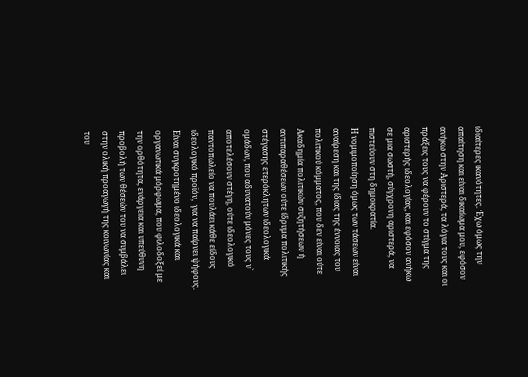ιδιαίτερες ικανότητες. Έχω όμως την απαίτηση και είναι δικαίωμα μου, εφόσον ανήκω στην Αριστερά, τα λόγια τους και οι πράξεις τους να φέρουν το στίγμα της αριστερής ιδεολογίας, και εφόσον ανήκω σε μια σωστή, σύγχρονη αριστερά, να πιστεύουν στη δημοκρατία.
Η νομιμοποίηση όμως των τάσεων είναι αναίρεση και της ίδιας της έννοιας του πολιτικού κόμματος, που δεν είναι ούτε Ακαδημία πολιτικών συζητήσεων ή αντιπαραθέσεων ούτε ίδρυμα πολιτικής στέγασης ετερόκλητων ιδεολογικά ομάδων, που αδυνατούν μόνες τους ν` αποτελέσουν στέγη, ούτε ιδεολογικό παντοπωλείο να πουλάει κάθε είδους ιδεολογικό προϊόν,  για να παίρνει ψήφους. Είναι συγκροτημένο ιδεολογικά και οργανωτικά μόρφωμα, που φιλοδοξεί με την ορθότητα, ενάργεια και υπεύθυνη προβολή των θέσεών του να συμβάλει στην ολική προαγωγή της κοινωνίας και του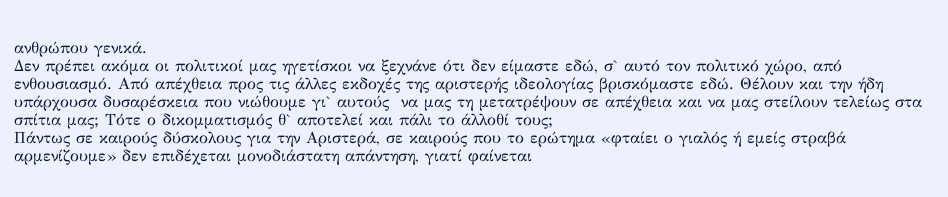ανθρώπου γενικά.
Δεν πρέπει ακόμα οι πολιτικοί μας ηγετίσκοι να ξεχνάνε ότι δεν είμαστε εδώ, σ` αυτό τον πολιτικό χώρο, από ενθουσιασμό. Από απέχθεια προς τις άλλες εκδοχές της αριστερής ιδεολογίας βρισκόμαστε εδώ. Θέλουν και την ήδη υπάρχουσα δυσαρέσκεια που νιώθουμε γι` αυτούς  να μας τη μετατρέψουν σε απέχθεια και να μας στείλουν τελείως στα σπίτια μας; Τότε ο δικομματισμός θ` αποτελεί και πάλι το άλλοθί τους;
Πάντως σε καιρούς δύσκολους για την Αριστερά, σε καιρούς που το ερώτημα «φταίει ο γιαλός ή εμείς στραβά αρμενίζουμε» δεν επιδέχεται μονοδιάστατη απάντηση, γιατί φαίνεται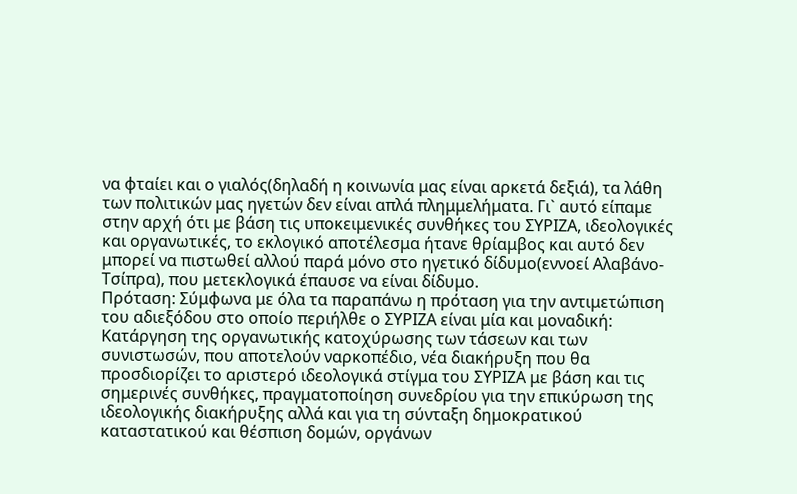να φταίει και ο γιαλός(δηλαδή η κοινωνία μας είναι αρκετά δεξιά), τα λάθη των πολιτικών μας ηγετών δεν είναι απλά πλημμελήματα. Γι` αυτό είπαμε στην αρχή ότι με βάση τις υποκειμενικές συνθήκες του ΣΥΡΙΖΑ, ιδεολογικές και οργανωτικές, το εκλογικό αποτέλεσμα ήτανε θρίαμβος και αυτό δεν μπορεί να πιστωθεί αλλού παρά μόνο στο ηγετικό δίδυμο(εννοεί Αλαβάνο-Τσίπρα), που μετεκλογικά έπαυσε να είναι δίδυμο.
Πρόταση: Σύμφωνα με όλα τα παραπάνω η πρόταση για την αντιμετώπιση του αδιεξόδου στο οποίο περιήλθε ο ΣΥΡΙΖΑ είναι μία και μοναδική: Κατάργηση της οργανωτικής κατοχύρωσης των τάσεων και των συνιστωσών, που αποτελούν ναρκοπέδιο, νέα διακήρυξη που θα προσδιορίζει το αριστερό ιδεολογικά στίγμα του ΣΥΡΙΖΑ με βάση και τις σημερινές συνθήκες, πραγματοποίηση συνεδρίου για την επικύρωση της ιδεολογικής διακήρυξης αλλά και για τη σύνταξη δημοκρατικού καταστατικού και θέσπιση δομών, οργάνων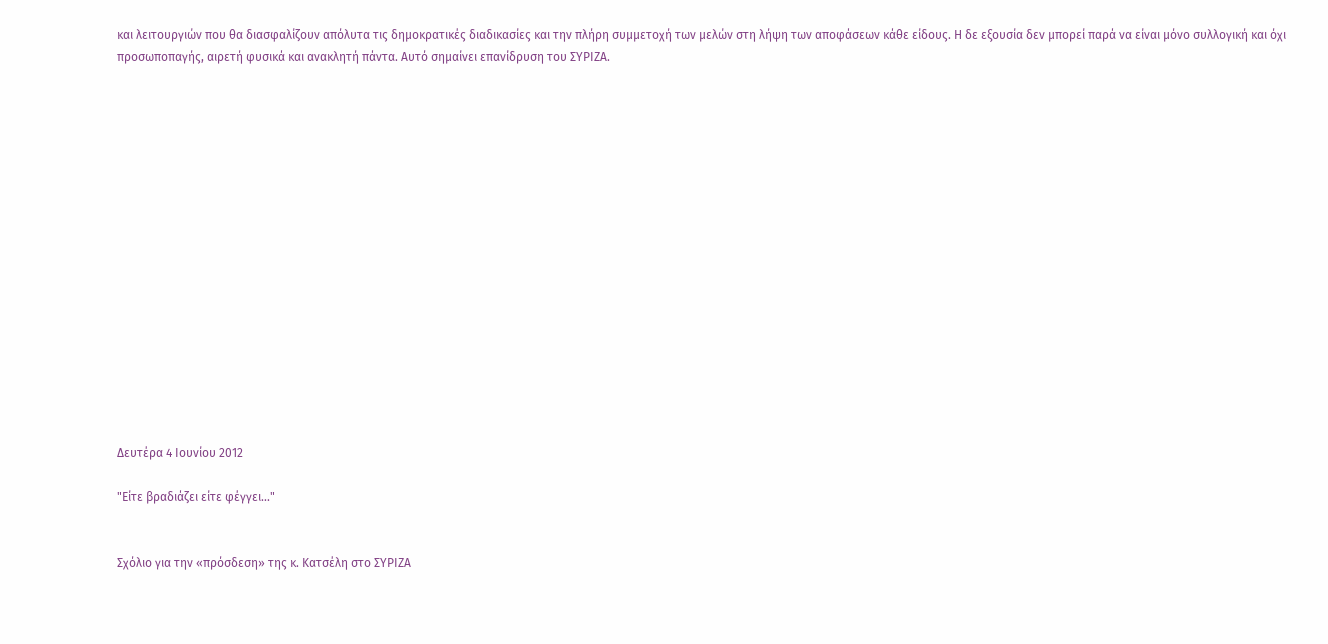και λειτουργιών που θα διασφαλίζουν απόλυτα τις δημοκρατικές διαδικασίες και την πλήρη συμμετοχή των μελών στη λήψη των αποφάσεων κάθε είδους. Η δε εξουσία δεν μπορεί παρά να είναι μόνο συλλογική και όχι προσωποπαγής, αιρετή φυσικά και ανακλητή πάντα. Αυτό σημαίνει επανίδρυση του ΣΥΡΙΖΑ.

















Δευτέρα 4 Ιουνίου 2012

"Είτε βραδιάζει είτε φέγγει..."


Σχόλιο για την «πρόσδεση» της κ. Κατσέλη στο ΣΥΡΙΖΑ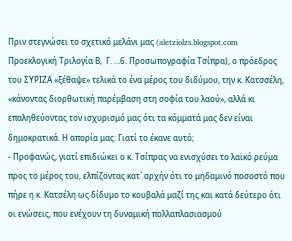Πριν στεγνώσει το σχετικό μελάνι μας (aletziolzs.blogspot.com Προεκλογική Τριλογία Β,  Γ. …6. Προσωπογραφία Τσίπρα), ο πρόεδρος του ΣΥΡΙΖΑ «ξέθαψε» τελικά το ένα μέρος του διδύμου, την κ. Κατσσέλη, «κάνοντας διορθωτική παρέμβαση στη σοφία του λαού», αλλά κι επαληθεύοντας τον ισχυρισμό μας ότι τα κόμματά μας δεν είναι δημοκρατικά. Η απορία μας: Γιατί το έκανε αυτό;
- Προφανώς, γιατί επιδιώκει ο κ. Τσίπρας να ενισχύσει το λαϊκό ρεύμα προς το μέρος του, ελπίζοντας κατ` αρχήν ότι το μηδαμινό ποσοστό που πήρε η κ. Κατσέλη ως δίδυμο το κουβαλά μαζί της και κατά δεύτερο ότι οι ενώσεις, που ενέχουν τη δυναμική πολλαπλασιασμού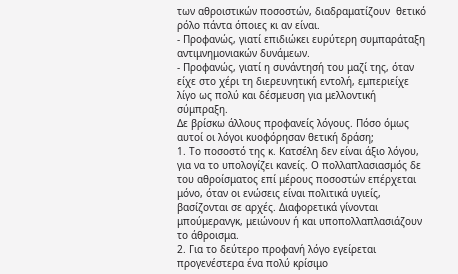των αθροιστικών ποσοστών, διαδραματίζουν  θετικό ρόλο πάντα όποιες κι αν είναι.
- Προφανώς, γιατί επιδιώκει ευρύτερη συμπαράταξη αντιμνημονιακών δυνάμεων.
- Προφανώς, γιατί η συνάντησή του μαζί της, όταν είχε στο χέρι τη διερευνητική εντολή, εμπεριείχε λίγο ως πολύ και δέσμευση για μελλοντική σύμπραξη.
Δε βρίσκω άλλους προφανείς λόγους. Πόσο όμως αυτοί οι λόγοι κυοφόρησαν θετική δράση;
1. Το ποσοστό της κ. Κατσέλη δεν είναι άξιο λόγου, για να το υπολογίζει κανείς. Ο πολλαπλασιασμός δε του αθροίσματος επί μέρους ποσοστών επέρχεται μόνο, όταν οι ενώσεις είναι πολιτικά υγιείς, βασίζονται σε αρχές. Διαφορετικά γίνονται μπούμερανγκ, μειώνουν ή και υποπολλαπλασιάζουν το άθροισμα.
2. Για το δεύτερο προφανή λόγο εγείρεται προγενέστερα ένα πολύ κρίσιμο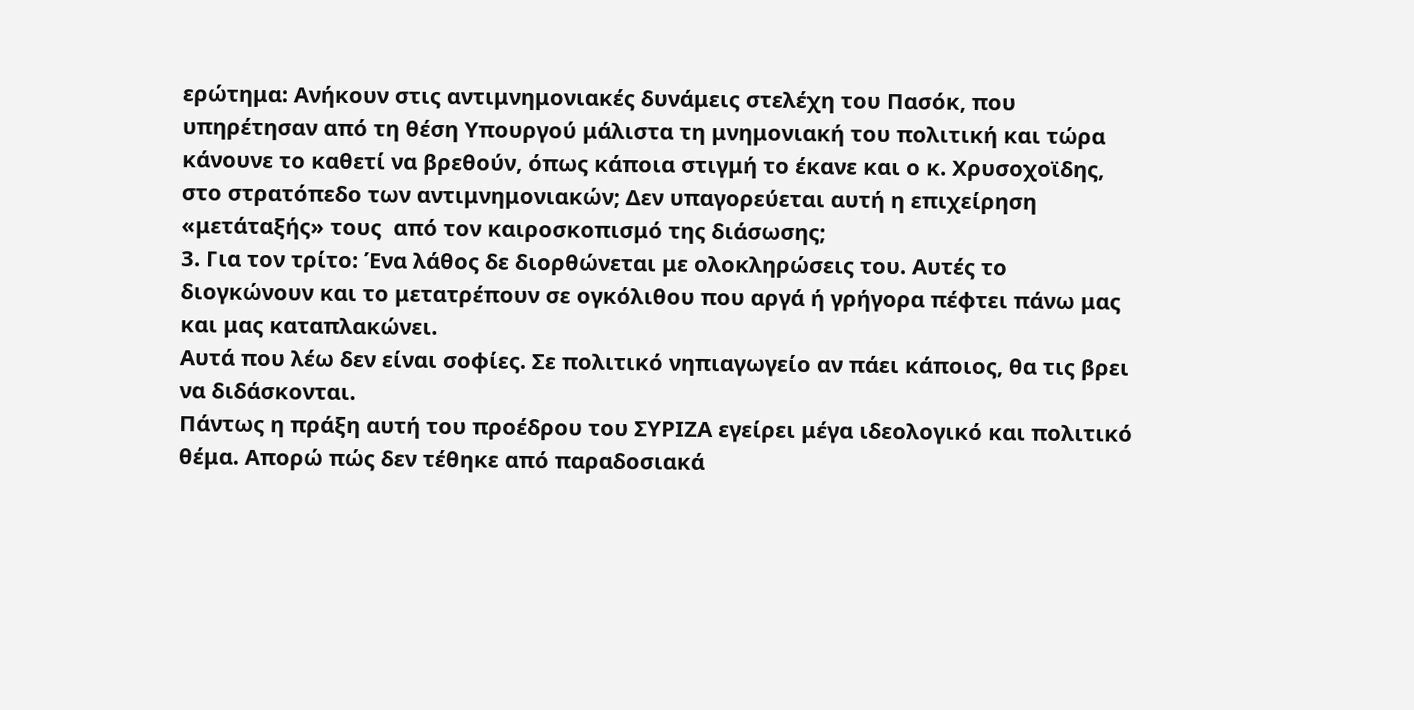ερώτημα: Ανήκουν στις αντιμνημονιακές δυνάμεις στελέχη του Πασόκ, που υπηρέτησαν από τη θέση Υπουργού μάλιστα τη μνημονιακή του πολιτική και τώρα κάνουνε το καθετί να βρεθούν, όπως κάποια στιγμή το έκανε και ο κ. Χρυσοχοϊδης, στο στρατόπεδο των αντιμνημονιακών; Δεν υπαγορεύεται αυτή η επιχείρηση «μετάταξής» τους  από τον καιροσκοπισμό της διάσωσης;
3. Για τον τρίτο: Ένα λάθος δε διορθώνεται με ολοκληρώσεις του. Αυτές το διογκώνουν και το μετατρέπουν σε ογκόλιθου που αργά ή γρήγορα πέφτει πάνω μας και μας καταπλακώνει.
Αυτά που λέω δεν είναι σοφίες. Σε πολιτικό νηπιαγωγείο αν πάει κάποιος, θα τις βρει να διδάσκονται.
Πάντως η πράξη αυτή του προέδρου του ΣΥΡΙΖΑ εγείρει μέγα ιδεολογικό και πολιτικό θέμα. Απορώ πώς δεν τέθηκε από παραδοσιακά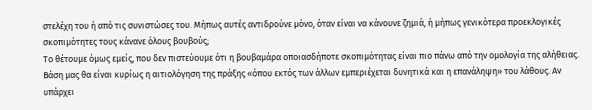στελέχη του ή από τις συνιστώσες του. Μήπως αυτές αντιδρούνε μόνο, όταν είναι να κάνουνε ζημιά, ή μήπως γενικότερα προεκλογικές σκοπιμότητες τους κάνανε όλους βουβούς;
Το θέτουμε όμως εμείς, που δεν πιστεύουμε ότι η βουβαμάρα οποιασδήποτε σκοπιμότητας είναι πιο πάνω από την ομολογία της αλήθειας. Βάση μας θα είναι κυρίως η αιτιολόγηση της πράξης «όπου εκτός των άλλων εμπεριέχεται δυνητικά και η επανάληψη» του λάθους. Αν υπάρχει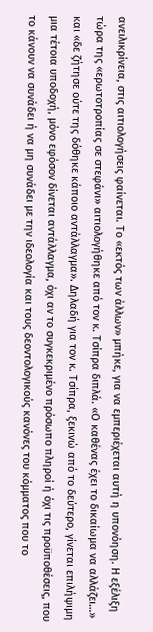ανειλικρίνεια, στις αιτιολογήσεις φαίνεται. Το «εκτός των άλλων» μπήκε, για να εμπεριέχεται αυτή η υπονόηση. Η εξέλιξη τώρα της «ερωτοτροπίας σε στεφάνι» αιτιολογήθηκε από τον κ. Τσίπρα διπλά. «Ο καθένας έχει το δικαίωμα να αλλάζει…» και «δε ζήτησε ούτε της δόθηκε κάποιο αντάλλαγμα». Δηλαδή για τον κ. Τσίπρα, ξεκινώ από το δεύτερο, γίνεται επιλήψιμη μια τέτοια υποδοχή, μόνο εφόσον δίνεται αντάλλαγμα, όχι αν το συγκεκριμένο πρόσωπο πληροί ή όχι τις προϋποθέσεις, που το κάνουν να συνάδει ή να μη συνάδει με την ιδεολογία και τους δεοντολογικούς κανόνες του κόμματος που το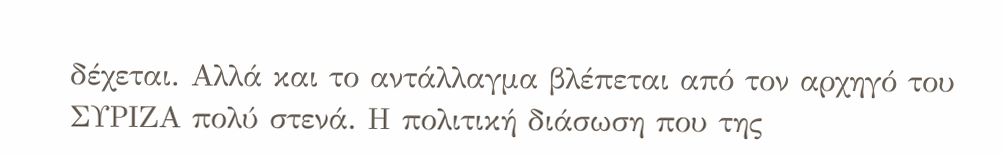δέχεται. Αλλά και το αντάλλαγμα βλέπεται από τον αρχηγό του ΣΥΡΙΖΑ πολύ στενά. Η πολιτική διάσωση που της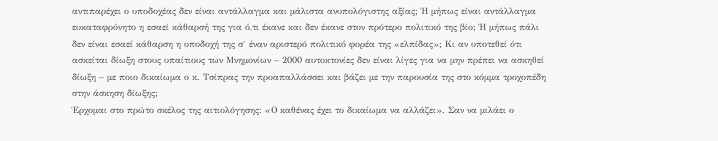αντιπαρέχει ο υποδοχέας δεν είναι αντάλλαγμα και μάλιστα ανυπολόγιστης αξίας; Ή μήπως είναι αντάλλαγμα ευκαταφρόνητο η εσαεί κάθαρσή της για ό,τι έκανε και δεν έκανε στον πρότερο πολιτικό της βίο; Ή μήπως πάλι δεν είναι εσαεί κάθαρση η υποδοχή της σ` έναν αριστερό πολιτικό φορέα της «ελπίδας»; Κι αν υποτεθεί ότι ασκείται δίωξη στους υπαίτιους των Μνημονίων – 2000 αυτοκτονίες δεν είναι λίγες για να μην πρέπει να ασκηθεί δίωξη – με ποιο δικαίωμα ο κ. Τσίπρας την προαπαλλάσσει και βάζει με την παρουσία της στο κόμμα τροχοπέδη στην άσκηση δίωξης;
Έρχομαι στο πρώτο σκέλος της αιτιολόγησης: «Ο καθένας έχει το δικαίωμα να αλλάζει». Σαν να μιλάει ο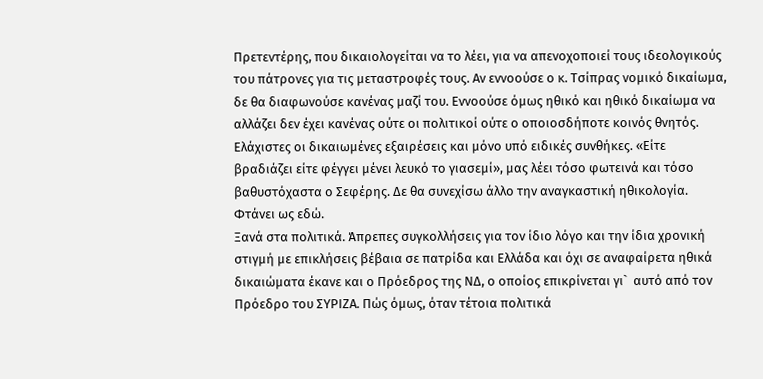Πρετεντέρης, που δικαιολογείται να το λέει, για να απενοχοποιεί τους ιδεολογικούς του πάτρονες για τις μεταστροφές τους. Αν εννοούσε ο κ. Τσίπρας νομικό δικαίωμα, δε θα διαφωνούσε κανένας μαζί του. Εννοούσε όμως ηθικό και ηθικό δικαίωμα να αλλάζει δεν έχει κανένας ούτε οι πολιτικοί ούτε ο οποιοσδήποτε κοινός θνητός. Ελάχιστες οι δικαιωμένες εξαιρέσεις και μόνο υπό ειδικές συνθήκες. «Είτε βραδιάζει είτε φέγγει μένει λευκό το γιασεμί», μας λέει τόσο φωτεινά και τόσο βαθυστόχαστα ο Σεφέρης. Δε θα συνεχίσω άλλο την αναγκαστική ηθικολογία. Φτάνει ως εδώ.
Ξανά στα πολιτικά. Άπρεπες συγκολλήσεις για τον ίδιο λόγο και την ίδια χρονική στιγμή με επικλήσεις βέβαια σε πατρίδα και Ελλάδα και όχι σε αναφαίρετα ηθικά δικαιώματα έκανε και ο Πρόεδρος της ΝΔ, ο οποίος επικρίνεται γι`  αυτό από τον Πρόεδρο του ΣΥΡΙΖΑ. Πώς όμως, όταν τέτοια πολιτικά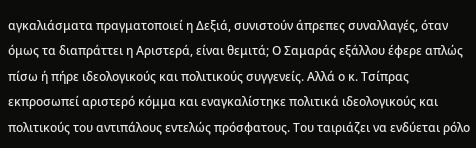αγκαλιάσματα πραγματοποιεί η Δεξιά, συνιστούν άπρεπες συναλλαγές, όταν όμως τα διαπράττει η Αριστερά, είναι θεμιτά; Ο Σαμαράς εξάλλου έφερε απλώς πίσω ή πήρε ιδεολογικούς και πολιτικούς συγγενείς. Αλλά ο κ. Τσίπρας εκπροσωπεί αριστερό κόμμα και εναγκαλίστηκε πολιτικά ιδεολογικούς και πολιτικούς του αντιπάλους εντελώς πρόσφατους. Του ταιριάζει να ενδύεται ρόλο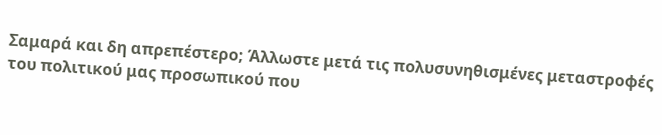Σαμαρά και δη απρεπέστερο; Άλλωστε μετά τις πολυσυνηθισμένες μεταστροφές  του πολιτικού μας προσωπικού που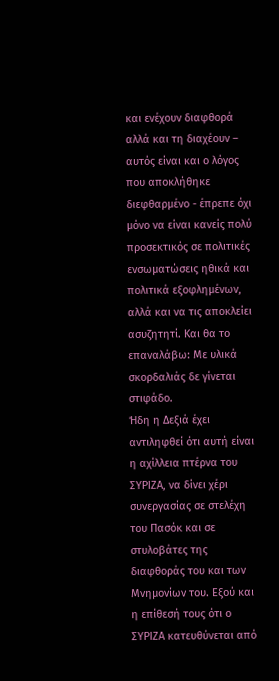και ενέχουν διαφθορά αλλά και τη διαχέουν – αυτός είναι και ο λόγος που αποκλήθηκε διεφθαρμένο - έπρεπε όχι μόνο να είναι κανείς πολύ προσεκτικός σε πολιτικές ενσωματώσεις ηθικά και πολιτικά εξοφλημένων, αλλά και να τις αποκλείει ασυζητητί. Και θα το επαναλάβω: Με υλικά σκορδαλιάς δε γίνεται στιφάδο.
Ήδη η Δεξιά έχει αντιληφθεί ότι αυτή είναι η αχίλλεια πτέρνα του ΣΥΡΙΖΑ, να δίνει χέρι συνεργασίας σε στελέχη του Πασόκ και σε στυλοβάτες της διαφθοράς του και των Μνημονίων του. Εξού και η επίθεσή τους ότι ο ΣΥΡΙΖΑ κατευθύνεται από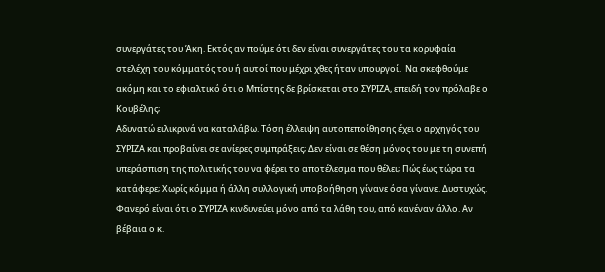συνεργάτες του Άκη. Εκτός αν πούμε ότι δεν είναι συνεργάτες του τα κορυφαία στελέχη του κόμματός του ή αυτοί που μέχρι χθες ήταν υπουργοί.  Να σκεφθούμε ακόμη και το εφιαλτικό ότι ο Μπίστης δε βρίσκεται στο ΣΥΡΙΖΑ, επειδή τον πρόλαβε ο Κουβέλης;
Αδυνατώ ειλικρινά να καταλάβω. Τόση έλλειψη αυτοπεποίθησης έχει ο αρχηγός του ΣΥΡΙΖΑ και προβαίνει σε ανίερες συμπράξεις; Δεν είναι σε θέση μόνος του με τη συνεπή υπεράσπιση της πολιτικής του να φέρει το αποτέλεσμα που θέλει; Πώς έως τώρα τα κατάφερε; Χωρίς κόμμα ή άλλη συλλογική υποβοήθηση γίνανε όσα γίνανε. Δυστυχώς.
Φανερό είναι ότι ο ΣΥΡΙΖΑ κινδυνεύει μόνο από τα λάθη του, από κανέναν άλλο. Αν βέβαια ο κ.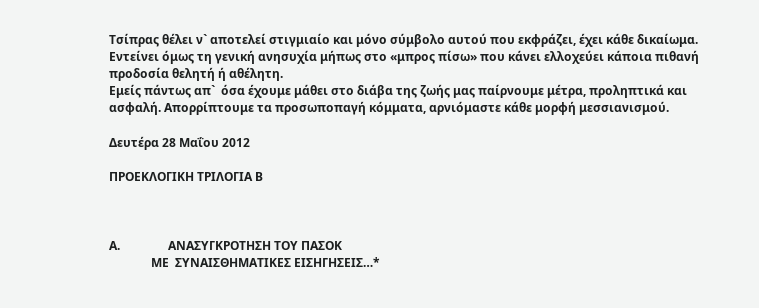Τσίπρας θέλει ν` αποτελεί στιγμιαίο και μόνο σύμβολο αυτού που εκφράζει, έχει κάθε δικαίωμα. Εντείνει όμως τη γενική ανησυχία μήπως στο «μπρος πίσω» που κάνει ελλοχεύει κάποια πιθανή προδοσία θελητή ή αθέλητη.
Εμείς πάντως απ`  όσα έχουμε μάθει στο διάβα της ζωής μας παίρνουμε μέτρα, προληπτικά και ασφαλή. Απορρίπτουμε τα προσωποπαγή κόμματα, αρνιόμαστε κάθε μορφή μεσσιανισμού.

Δευτέρα 28 Μαΐου 2012

ΠΡΟΕΚΛΟΓΙΚΗ ΤΡΙΛΟΓΙΑ Β



Α.                ΑΝΑΣΥΓΚΡΟΤΗΣΗ ΤΟΥ ΠΑΣΟΚ
              ΜΕ  ΣΥΝΑΙΣΘΗΜΑΤΙΚΕΣ ΕΙΣΗΓΗΣΕΙΣ…*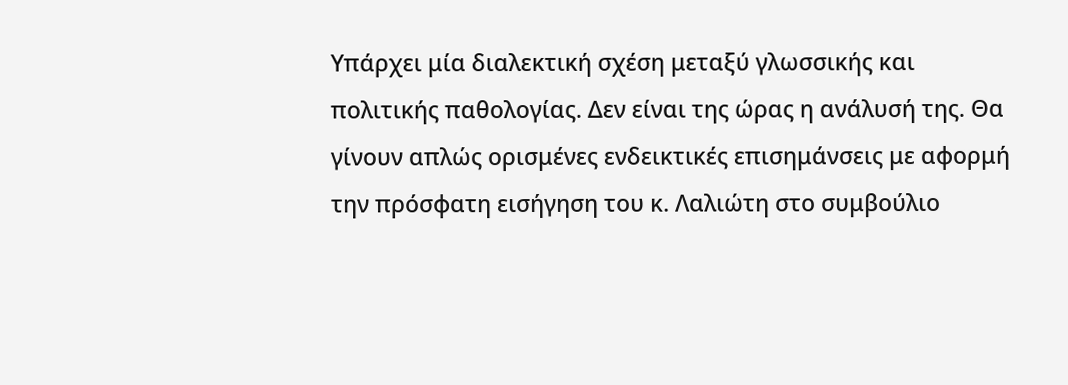Υπάρχει μία διαλεκτική σχέση μεταξύ γλωσσικής και πολιτικής παθολογίας. Δεν είναι της ώρας η ανάλυσή της. Θα γίνουν απλώς ορισμένες ενδεικτικές επισημάνσεις με αφορμή την πρόσφατη εισήγηση του κ. Λαλιώτη στο συμβούλιο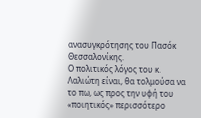ανασυγκρότησης του Πασόκ Θεσσαλονίκης.
Ο πολιτικός λόγος του κ. Λαλιώτη είναι, θα τολμούσα να το πω, ως προς την υφή του «ποιητικός» περισσότερο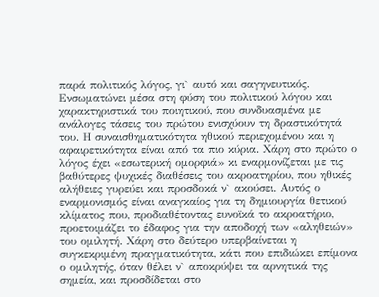παρά πολιτικός λόγος, γι` αυτό και σαγηνευτικός. Ενσωματώνει μέσα στη φύση του πολιτικού λόγου και χαρακτηριστικά του ποιητικού, που συνδυασμένα με ανάλογες τάσεις του πρώτου ενισχύουν τη δραστικότητά του. Η συναισθηματικότητα ηθικού περιεχομένου και η αφαιρετικότητα είναι από τα πιο κύρια. Χάρη στο πρώτο ο λόγος έχει «εσωτερική ομορφιά» κι εναρμονίζεται με τις βαθύτερες ψυχικές διαθέσεις του ακροατηρίου, που ηθικές αλήθειες γυρεύει και προσδοκά ν` ακούσει. Αυτός ο εναρμονισμός είναι αναγκαίος για τη δημιουργία θετικού κλίματος που, προδιαθέτοντας ευνοϊκά το ακροατήριο, προετοιμάζει το έδαφος για την αποδοχή των «αληθειών» του ομιλητή. Χάρη στο δεύτερο υπερβαίνεται η συγκεκριμένη πραγματικότητα, κάτι που επιδιώκει επίμονα ο ομιλητής, όταν θέλει ν` αποκρύψει τα αρνητικά της σημεία, και προσδίδεται στο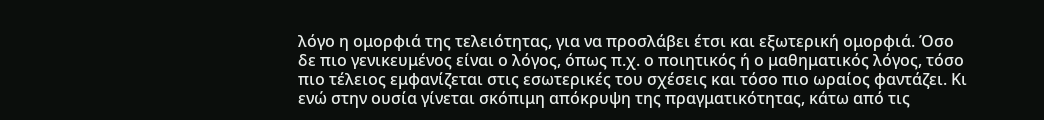λόγο η ομορφιά της τελειότητας, για να προσλάβει έτσι και εξωτερική ομορφιά. Όσο δε πιο γενικευμένος είναι ο λόγος, όπως π.χ. ο ποιητικός ή ο μαθηματικός λόγος, τόσο πιο τέλειος εμφανίζεται στις εσωτερικές του σχέσεις και τόσο πιο ωραίος φαντάζει. Κι ενώ στην ουσία γίνεται σκόπιμη απόκρυψη της πραγματικότητας, κάτω από τις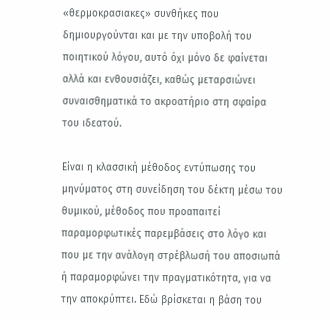«θερμοκρασιακες» συνθήκες που δημιουργούνται και με την υποβολή του ποιητικού λόγου, αυτό όχι μόνο δε φαίνεται αλλά και ενθουσιάζει, καθώς μεταρσιώνει συναισθηματικά το ακροατήριο στη σφαίρα του ιδεατού.

Είναι η κλασσική μέθοδος εντύπωσης του μηνύματος στη συνείδηση του δέκτη μέσω του θυμικού, μέθοδος που προαπαιτεί παραμορφωτικές παρεμβάσεις στο λόγο και που με την ανάλογη στρέβλωσή του αποσιωπά ή παραμορφώνει την πραγματικότητα, για να την αποκρύπτει. Εδώ βρίσκεται η βάση του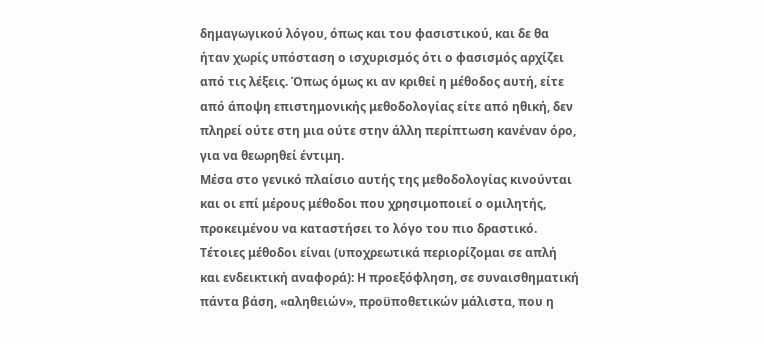δημαγωγικού λόγου, όπως και του φασιστικού, και δε θα ήταν χωρίς υπόσταση ο ισχυρισμός ότι ο φασισμός αρχίζει από τις λέξεις. Όπως όμως κι αν κριθεί η μέθοδος αυτή, είτε από άποψη επιστημονικής μεθοδολογίας είτε από ηθική, δεν πληρεί ούτε στη μια ούτε στην άλλη περίπτωση κανέναν όρο, για να θεωρηθεί έντιμη.
Μέσα στο γενικό πλαίσιο αυτής της μεθοδολογίας κινούνται και οι επί μέρους μέθοδοι που χρησιμοποιεί ο ομιλητής, προκειμένου να καταστήσει το λόγο του πιο δραστικό. Τέτοιες μέθοδοι είναι (υποχρεωτικά περιορίζομαι σε απλή και ενδεικτική αναφορά): Η προεξόφληση, σε συναισθηματική πάντα βάση, «αληθειών», προϋποθετικών μάλιστα, που η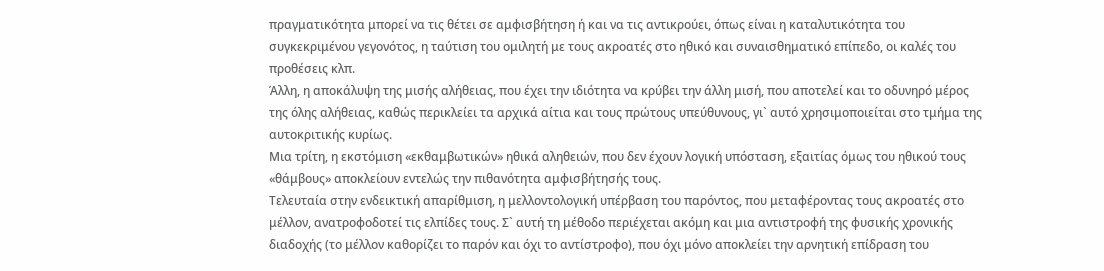πραγματικότητα μπορεί να τις θέτει σε αμφισβήτηση ή και να τις αντικρούει, όπως είναι η καταλυτικότητα του συγκεκριμένου γεγονότος, η ταύτιση του ομιλητή με τους ακροατές στο ηθικό και συναισθηματικό επίπεδο, οι καλές του προθέσεις κλπ.
Άλλη, η αποκάλυψη της μισής αλήθειας, που έχει την ιδιότητα να κρύβει την άλλη μισή, που αποτελεί και το οδυνηρό μέρος της όλης αλήθειας, καθώς περικλείει τα αρχικά αίτια και τους πρώτους υπεύθυνους, γι` αυτό χρησιμοποιείται στο τμήμα της αυτοκριτικής κυρίως.
Μια τρίτη, η εκστόμιση «εκθαμβωτικών» ηθικά αληθειών, που δεν έχουν λογική υπόσταση, εξαιτίας όμως του ηθικού τους «θάμβους» αποκλείουν εντελώς την πιθανότητα αμφισβήτησής τους.
Τελευταία στην ενδεικτική απαρίθμιση, η μελλοντολογική υπέρβαση του παρόντος, που μεταφέροντας τους ακροατές στο μέλλον, ανατροφοδοτεί τις ελπίδες τους. Σ` αυτή τη μέθοδο περιέχεται ακόμη και μια αντιστροφή της φυσικής χρονικής διαδοχής (το μέλλον καθορίζει το παρόν και όχι το αντίστροφο), που όχι μόνο αποκλείει την αρνητική επίδραση του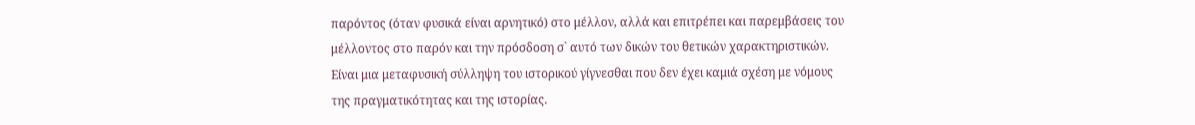παρόντος (όταν φυσικά είναι αρνητικό) στο μέλλον, αλλά και επιτρέπει και παρεμβάσεις του μέλλοντος στο παρόν και την πρόσδοση σ` αυτό των δικών του θετικών χαρακτηριστικών. Είναι μια μεταφυσική σύλληψη του ιστορικού γίγνεσθαι που δεν έχει καμιά σχέση με νόμους της πραγματικότητας και της ιστορίας.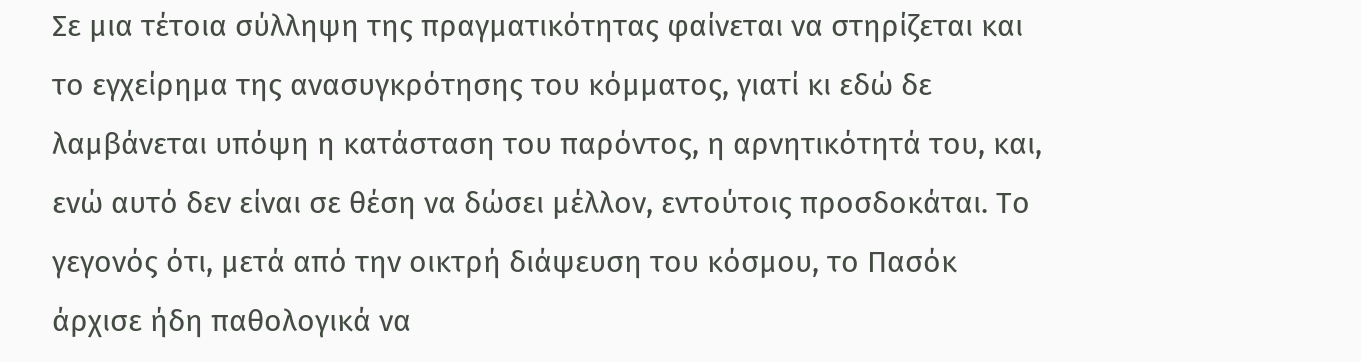Σε μια τέτοια σύλληψη της πραγματικότητας φαίνεται να στηρίζεται και το εγχείρημα της ανασυγκρότησης του κόμματος, γιατί κι εδώ δε λαμβάνεται υπόψη η κατάσταση του παρόντος, η αρνητικότητά του, και, ενώ αυτό δεν είναι σε θέση να δώσει μέλλον, εντούτοις προσδοκάται. Το γεγονός ότι, μετά από την οικτρή διάψευση του κόσμου, το Πασόκ άρχισε ήδη παθολογικά να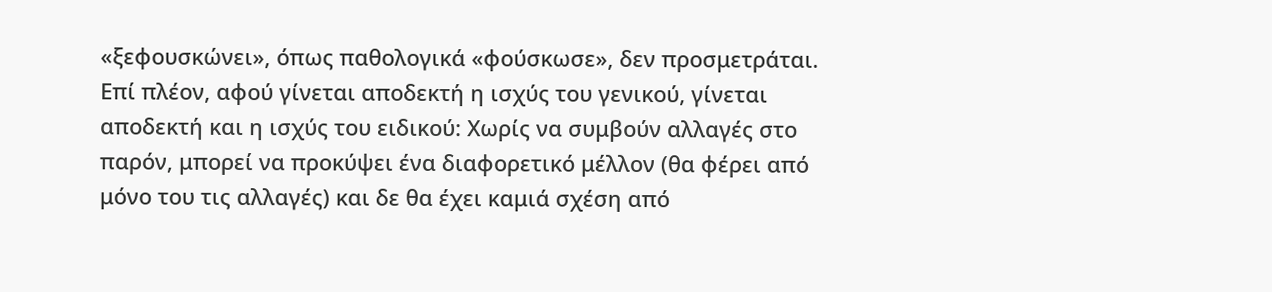«ξεφουσκώνει», όπως παθολογικά «φούσκωσε», δεν προσμετράται. Επί πλέον, αφού γίνεται αποδεκτή η ισχύς του γενικού, γίνεται αποδεκτή και η ισχύς του ειδικού: Χωρίς να συμβούν αλλαγές στο παρόν, μπορεί να προκύψει ένα διαφορετικό μέλλον (θα φέρει από μόνο του τις αλλαγές) και δε θα έχει καμιά σχέση από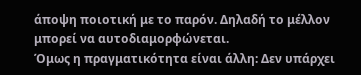άποψη ποιοτική με το παρόν. Δηλαδή το μέλλον μπορεί να αυτοδιαμορφώνεται.
Όμως η πραγματικότητα είναι άλλη: Δεν υπάρχει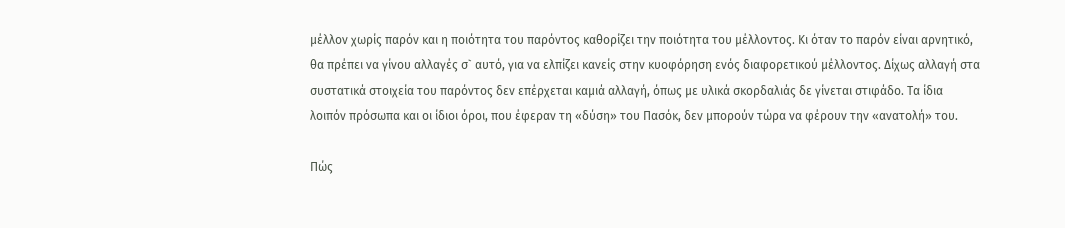μέλλον χωρίς παρόν και η ποιότητα του παρόντος καθορίζει την ποιότητα του μέλλοντος. Κι όταν το παρόν είναι αρνητικό, θα πρέπει να γίνου αλλαγές σ` αυτό, για να ελπίζει κανείς στην κυοφόρηση ενός διαφορετικού μέλλοντος. Δίχως αλλαγή στα συστατικά στοιχεία του παρόντος δεν επέρχεται καμιά αλλαγή, όπως με υλικά σκορδαλιάς δε γίνεται στιφάδο. Τα ίδια λοιπόν πρόσωπα και οι ίδιοι όροι, που έφεραν τη «δύση» του Πασόκ, δεν μπορούν τώρα να φέρουν την «ανατολή» του.

Πώς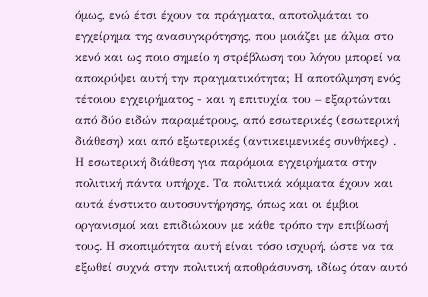όμως, ενώ έτσι έχουν τα πράγματα, αποτολμάται το εγχείρημα της ανασυγκρότησης, που μοιάζει με άλμα στο κενό και ως ποιο σημείο η στρέβλωση του λόγου μπορεί να αποκρύψει αυτή την πραγματικότητα; Η αποτόλμηση ενός τέτοιου εγχειρήματος - και η επιτυχία του – εξαρτώνται από δύο ειδών παραμέτρους, από εσωτερικές (εσωτερική διάθεση) και από εξωτερικές (αντικειμενικές συνθήκες) . Η εσωτερική διάθεση για παρόμοια εγχειρήματα στην πολιτική πάντα υπήρχε. Τα πολιτικά κόμματα έχουν και αυτά ένστικτο αυτοσυντήρησης, όπως και οι έμβιοι οργανισμοί και επιδιώκουν με κάθε τρόπο την επιβίωσή τους. Η σκοπιμότητα αυτή είναι τόσο ισχυρή, ώστε να τα εξωθεί συχνά στην πολιτική αποθράσυνση, ιδίως όταν αυτό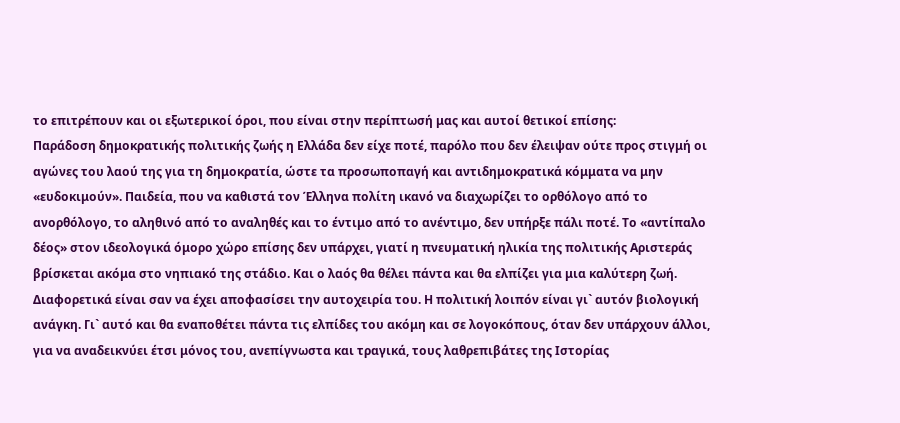το επιτρέπουν και οι εξωτερικοί όροι, που είναι στην περίπτωσή μας και αυτοί θετικοί επίσης:
Παράδοση δημοκρατικής πολιτικής ζωής η Ελλάδα δεν είχε ποτέ, παρόλο που δεν έλειψαν ούτε προς στιγμή οι αγώνες του λαού της για τη δημοκρατία, ώστε τα προσωποπαγή και αντιδημοκρατικά κόμματα να μην «ευδοκιμούν». Παιδεία, που να καθιστά τον Έλληνα πολίτη ικανό να διαχωρίζει το ορθόλογο από το ανορθόλογο, το αληθινό από το αναληθές και το έντιμο από το ανέντιμο, δεν υπήρξε πάλι ποτέ. Το «αντίπαλο δέος» στον ιδεολογικά όμορο χώρο επίσης δεν υπάρχει, γιατί η πνευματική ηλικία της πολιτικής Αριστεράς βρίσκεται ακόμα στο νηπιακό της στάδιο. Και ο λαός θα θέλει πάντα και θα ελπίζει για μια καλύτερη ζωή. Διαφορετικά είναι σαν να έχει αποφασίσει την αυτοχειρία του. Η πολιτική λοιπόν είναι γι` αυτόν βιολογική ανάγκη. Γι` αυτό και θα εναποθέτει πάντα τις ελπίδες του ακόμη και σε λογοκόπους, όταν δεν υπάρχουν άλλοι, για να αναδεικνύει έτσι μόνος του, ανεπίγνωστα και τραγικά, τους λαθρεπιβάτες της Ιστορίας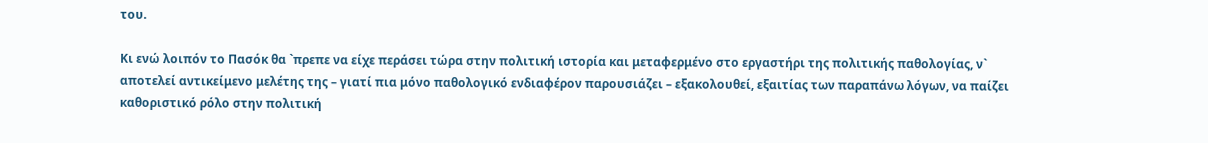του.

Κι ενώ λοιπόν το Πασόκ θα `πρεπε να είχε περάσει τώρα στην πολιτική ιστορία και μεταφερμένο στο εργαστήρι της πολιτικής παθολογίας, ν` αποτελεί αντικείμενο μελέτης της – γιατί πια μόνο παθολογικό ενδιαφέρον παρουσιάζει – εξακολουθεί, εξαιτίας των παραπάνω λόγων, να παίζει καθοριστικό ρόλο στην πολιτική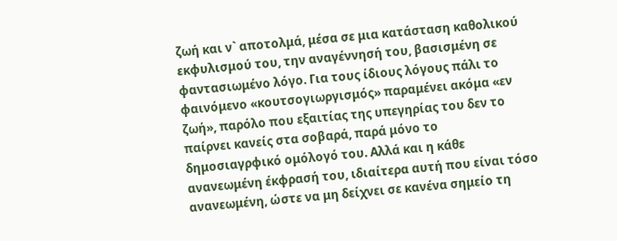ζωή και ν` αποτολμά, μέσα σε μια κατάσταση καθολικού εκφυλισμού του, την αναγέννησή του, βασισμένη σε φαντασιωμένο λόγο. Για τους ίδιους λόγους πάλι το φαινόμενο «κουτσογιωργισμός» παραμένει ακόμα «εν ζωή», παρόλο που εξαιτίας της υπεγηρίας του δεν το παίρνει κανείς στα σοβαρά, παρά μόνο το δημοσιαγρφικό ομόλογό του. Αλλά και η κάθε ανανεωμένη έκφρασή του, ιδιαίτερα αυτή που είναι τόσο ανανεωμένη, ώστε να μη δείχνει σε κανένα σημείο τη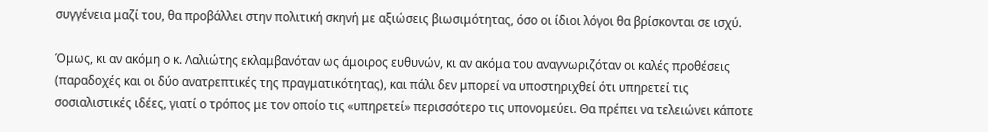συγγένεια μαζί του, θα προβάλλει στην πολιτική σκηνή με αξιώσεις βιωσιμότητας, όσο οι ίδιοι λόγοι θα βρίσκονται σε ισχύ.

Όμως, κι αν ακόμη ο κ. Λαλιώτης εκλαμβανόταν ως άμοιρος ευθυνών, κι αν ακόμα του αναγνωριζόταν οι καλές προθέσεις (παραδοχές και οι δύο ανατρεπτικές της πραγματικότητας), και πάλι δεν μπορεί να υποστηριχθεί ότι υπηρετεί τις σοσιαλιστικές ιδέες, γιατί ο τρόπος με τον οποίο τις «υπηρετεί» περισσότερο τις υπονομεύει. Θα πρέπει να τελειώνει κάποτε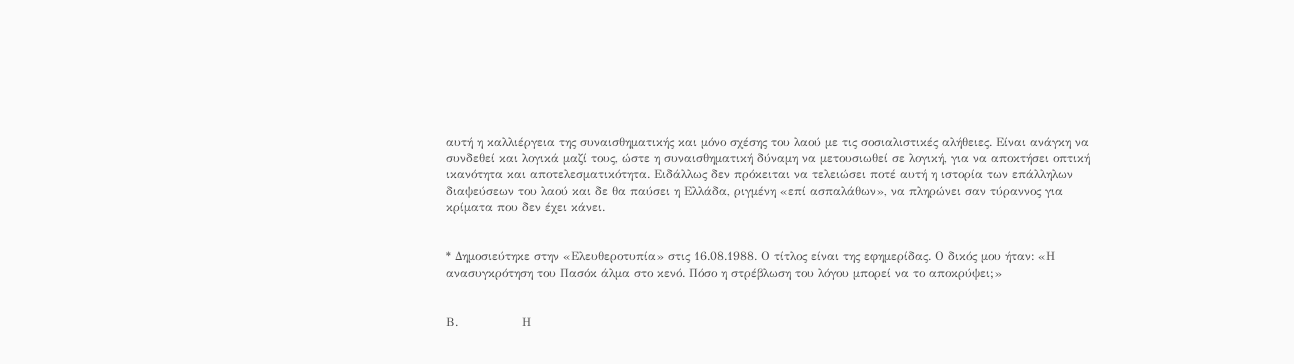αυτή η καλλιέργεια της συναισθηματικής και μόνο σχέσης του λαού με τις σοσιαλιστικές αλήθειες. Είναι ανάγκη να συνδεθεί και λογικά μαζί τους, ώστε η συναισθηματική δύναμη να μετουσιωθεί σε λογική, για να αποκτήσει οπτική ικανότητα και αποτελεσματικότητα. Ειδάλλως δεν πρόκειται να τελειώσει ποτέ αυτή η ιστορία των επάλληλων διαψεύσεων του λαού και δε θα παύσει η Ελλάδα, ριγμένη «επί ασπαλάθων», να πληρώνει σαν τύραννος για κρίματα που δεν έχει κάνει.


* Δημοσιεύτηκε στην «Ελευθεροτυπία» στις 16.08.1988. Ο τίτλος είναι της εφημερίδας. Ο δικός μου ήταν: «Η ανασυγκρότηση του Πασόκ άλμα στο κενό. Πόσο η στρέβλωση του λόγου μπορεί να το αποκρύψει;»


Β.                Η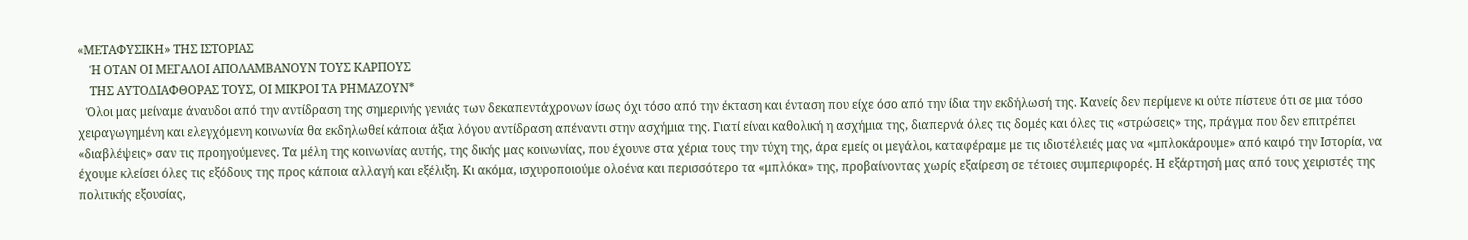«ΜΕΤΑΦΥΣΙΚΗ» ΤΗΣ ΙΣΤΟΡΙΑΣ
    Ή ΟΤΑΝ ΟΙ ΜΕΓΑΛΟΙ ΑΠΟΛΑΜΒΑΝΟΥΝ ΤΟΥΣ ΚΑΡΠΟΥΣ
    ΤΗΣ ΑΥΤΟΔΙΑΦΘΟΡΑΣ ΤΟΥΣ, ΟΙ ΜΙΚΡΟΙ ΤΑ ΡΗΜΑΖΟΥΝ*
   Όλοι μας μείναμε άναυδοι από την αντίδραση της σημερινής γενιάς των δεκαπεντάχρονων ίσως όχι τόσο από την έκταση και ένταση που είχε όσο από την ίδια την εκδήλωσή της. Κανείς δεν περίμενε κι ούτε πίστευε ότι σε μια τόσο χειραγωγημένη και ελεγχόμενη κοινωνία θα εκδηλωθεί κάποια άξια λόγου αντίδραση απέναντι στην ασχήμια της. Γιατί είναι καθολική η ασχήμια της, διαπερνά όλες τις δομές και όλες τις «στρώσεις» της, πράγμα που δεν επιτρέπει «διαβλέψεις» σαν τις προηγούμενες. Τα μέλη της κοινωνίας αυτής, της δικής μας κοινωνίας, που έχουνε στα χέρια τους την τύχη της, άρα εμείς οι μεγάλοι, καταφέραμε με τις ιδιοτέλειές μας να «μπλοκάρουμε» από καιρό την Ιστορία, να έχουμε κλείσει όλες τις εξόδους της προς κάποια αλλαγή και εξέλιξη. Κι ακόμα, ισχυροποιούμε ολοένα και περισσότερο τα «μπλόκα» της, προβαίνοντας χωρίς εξαίρεση σε τέτοιες συμπεριφορές. Η εξάρτησή μας από τους χειριστές της πολιτικής εξουσίας,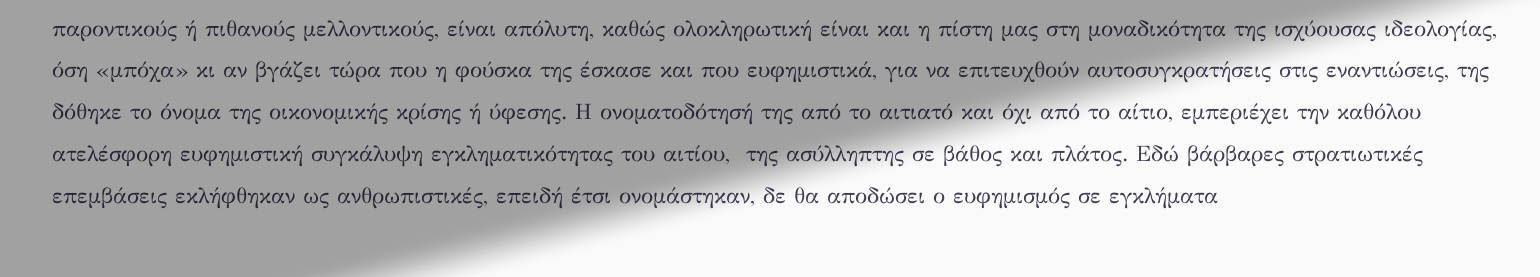παροντικούς ή πιθανούς μελλοντικούς, είναι απόλυτη, καθώς ολοκληρωτική είναι και η πίστη μας στη μοναδικότητα της ισχύουσας ιδεολογίας, όση «μπόχα» κι αν βγάζει τώρα που η φούσκα της έσκασε και που ευφημιστικά, για να επιτευχθούν αυτοσυγκρατήσεις στις εναντιώσεις, της δόθηκε το όνομα της οικονομικής κρίσης ή ύφεσης. Η ονοματοδότησή της από το αιτιατό και όχι από το αίτιο, εμπεριέχει την καθόλου ατελέσφορη ευφημιστική συγκάλυψη εγκληματικότητας του αιτίου,  της ασύλληπτης σε βάθος και πλάτος. Εδώ βάρβαρες στρατιωτικές επεμβάσεις εκλήφθηκαν ως ανθρωπιστικές, επειδή έτσι ονομάστηκαν, δε θα αποδώσει ο ευφημισμός σε εγκλήματα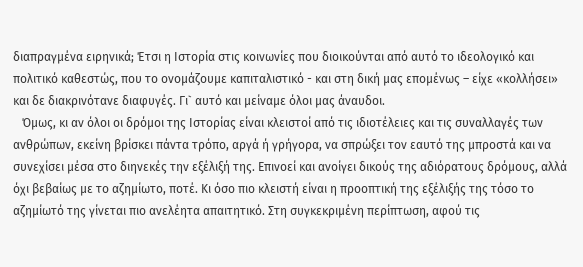διαπραγμένα ειρηνικά; Έτσι η Ιστορία στις κοινωνίες που διοικούνται από αυτό το ιδεολογικό και πολιτικό καθεστώς, που το ονομάζουμε καπιταλιστικό - και στη δική μας επομένως – είχε «κολλήσει» και δε διακρινότανε διαφυγές. Γι` αυτό και μείναμε όλοι μας άναυδοι.
   Όμως, κι αν όλοι οι δρόμοι της Ιστορίας είναι κλειστοί από τις ιδιοτέλειες και τις συναλλαγές των ανθρώπων, εκείνη βρίσκει πάντα τρόπο, αργά ή γρήγορα, να σπρώξει τον εαυτό της μπροστά και να συνεχίσει μέσα στο διηνεκές την εξέλιξή της. Επινοεί και ανοίγει δικούς της αδιόρατους δρόμους, αλλά όχι βεβαίως με το αζημίωτο, ποτέ. Κι όσο πιο κλειστή είναι η προοπτική της εξέλιξής της τόσο το αζημίωτό της γίνεται πιο ανελέητα απαιτητικό. Στη συγκεκριμένη περίπτωση, αφού τις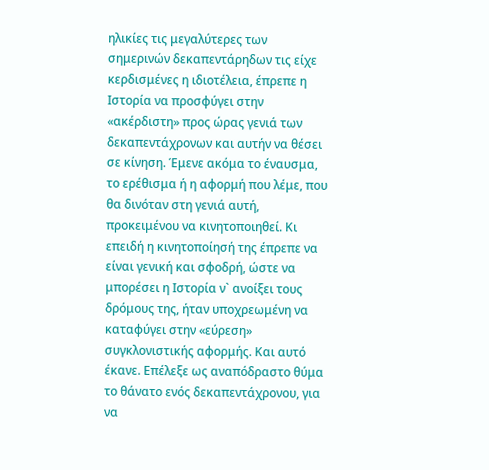ηλικίες τις μεγαλύτερες των σημερινών δεκαπεντάρηδων τις είχε κερδισμένες η ιδιοτέλεια, έπρεπε η Ιστορία να προσφύγει στην «ακέρδιστη» προς ώρας γενιά των δεκαπεντάχρονων και αυτήν να θέσει σε κίνηση. Έμενε ακόμα το έναυσμα, το ερέθισμα ή η αφορμή που λέμε, που θα δινόταν στη γενιά αυτή, προκειμένου να κινητοποιηθεί. Κι επειδή η κινητοποίησή της έπρεπε να είναι γενική και σφοδρή, ώστε να μπορέσει η Ιστορία ν` ανοίξει τους δρόμους της, ήταν υποχρεωμένη να καταφύγει στην «εύρεση» συγκλονιστικής αφορμής. Και αυτό έκανε. Επέλεξε ως αναπόδραστο θύμα το θάνατο ενός δεκαπεντάχρονου, για να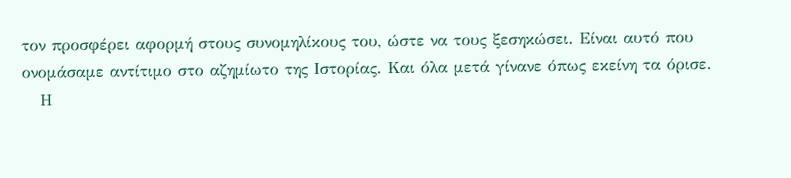τον προσφέρει αφορμή στους συνομηλίκους του, ώστε να τους ξεσηκώσει. Είναι αυτό που ονομάσαμε αντίτιμο στο αζημίωτο της Ιστορίας. Και όλα μετά γίνανε όπως εκείνη τα όρισε.
   Η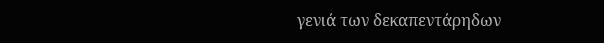γενιά των δεκαπεντάρηδων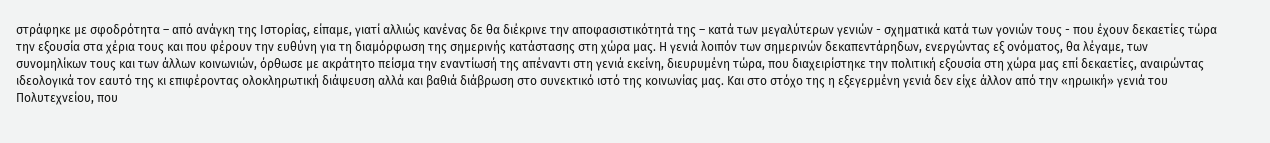στράφηκε με σφοδρότητα – από ανάγκη της Ιστορίας, είπαμε, γιατί αλλιώς κανένας δε θα διέκρινε την αποφασιστικότητά της – κατά των μεγαλύτερων γενιών - σχηματικά κατά των γονιών τους - που έχουν δεκαετίες τώρα την εξουσία στα χέρια τους και που φέρουν την ευθύνη για τη διαμόρφωση της σημερινής κατάστασης στη χώρα μας. Η γενιά λοιπόν των σημερινών δεκαπεντάρηδων, ενεργώντας εξ ονόματος, θα λέγαμε, των συνομηλίκων τους και των άλλων κοινωνιών, όρθωσε με ακράτητο πείσμα την εναντίωσή της απέναντι στη γενιά εκείνη, διευρυμένη τώρα, που διαχειρίστηκε την πολιτική εξουσία στη χώρα μας επί δεκαετίες, αναιρώντας ιδεολογικά τον εαυτό της κι επιφέροντας ολοκληρωτική διάψευση αλλά και βαθιά διάβρωση στο συνεκτικό ιστό της κοινωνίας μας. Και στο στόχο της η εξεγερμένη γενιά δεν είχε άλλον από την «ηρωική» γενιά του Πολυτεχνείου, που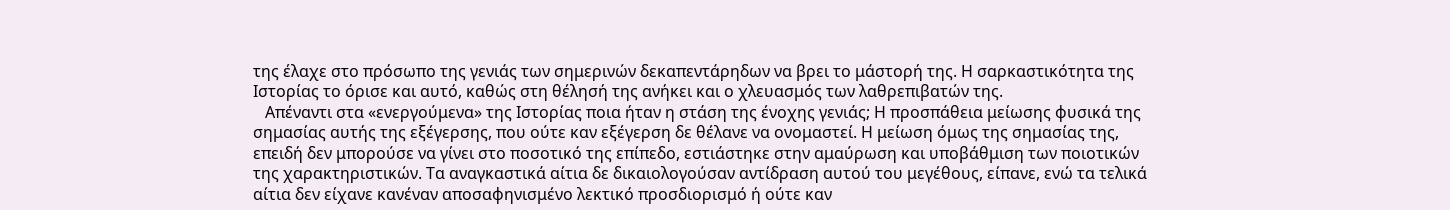της έλαχε στο πρόσωπο της γενιάς των σημερινών δεκαπεντάρηδων να βρει το μάστορή της. Η σαρκαστικότητα της Ιστορίας το όρισε και αυτό, καθώς στη θέλησή της ανήκει και ο χλευασμός των λαθρεπιβατών της.
   Απέναντι στα «ενεργούμενα» της Ιστορίας ποια ήταν η στάση της ένοχης γενιάς; Η προσπάθεια μείωσης φυσικά της σημασίας αυτής της εξέγερσης, που ούτε καν εξέγερση δε θέλανε να ονομαστεί. Η μείωση όμως της σημασίας της, επειδή δεν μπορούσε να γίνει στο ποσοτικό της επίπεδο, εστιάστηκε στην αμαύρωση και υποβάθμιση των ποιοτικών της χαρακτηριστικών. Τα αναγκαστικά αίτια δε δικαιολογούσαν αντίδραση αυτού του μεγέθους, είπανε, ενώ τα τελικά αίτια δεν είχανε κανέναν αποσαφηνισμένο λεκτικό προσδιορισμό ή ούτε καν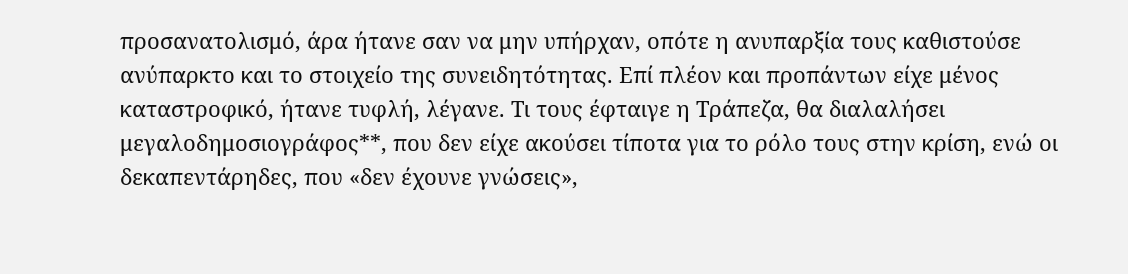προσανατολισμό, άρα ήτανε σαν να μην υπήρχαν, οπότε η ανυπαρξία τους καθιστούσε ανύπαρκτο και το στοιχείο της συνειδητότητας. Επί πλέον και προπάντων είχε μένος καταστροφικό, ήτανε τυφλή, λέγανε. Τι τους έφταιγε η Τράπεζα, θα διαλαλήσει μεγαλοδημοσιογράφος**, που δεν είχε ακούσει τίποτα για το ρόλο τους στην κρίση, ενώ οι δεκαπεντάρηδες, που «δεν έχουνε γνώσεις»,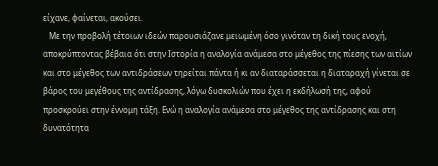είχανε, φαίνεται, ακούσει.
   Με την προβολή τέτοιων ιδεών παρουσιάζανε μειωμένη όσο γινόταν τη δική τους ενοχή, αποκρύπτοντας βέβαια ότι στην Ιστορία η αναλογία ανάμεσα στο μέγεθος της πίεσης των αιτίων και στο μέγεθος των αντιδράσεων τηρείται πάντα ή κι αν διαταράσσεται η διαταραχή γίνεται σε βάρος του μεγέθους της αντίδρασης, λόγω δυσκολιών που έχει η εκδήλωσή της, αφού προσκρούει στην έννομη τάξη. Ενώ η αναλογία ανάμεσα στο μέγεθος της αντίδρασης και στη δυνατότητα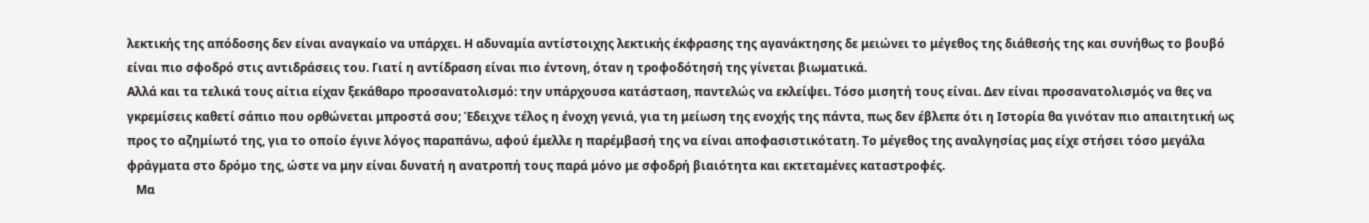λεκτικής της απόδοσης δεν είναι αναγκαίο να υπάρχει. Η αδυναμία αντίστοιχης λεκτικής έκφρασης της αγανάκτησης δε μειώνει το μέγεθος της διάθεσής της και συνήθως το βουβό είναι πιο σφοδρό στις αντιδράσεις του. Γιατί η αντίδραση είναι πιο έντονη, όταν η τροφοδότησή της γίνεται βιωματικά.
Αλλά και τα τελικά τους αίτια είχαν ξεκάθαρο προσανατολισμό: την υπάρχουσα κατάσταση, παντελώς να εκλείψει. Τόσο μισητή τους είναι. Δεν είναι προσανατολισμός να θες να γκρεμίσεις καθετί σάπιο που ορθώνεται μπροστά σου; Έδειχνε τέλος η ένοχη γενιά, για τη μείωση της ενοχής της πάντα, πως δεν έβλεπε ότι η Ιστορία θα γινόταν πιο απαιτητική ως προς το αζημίωτό της, για το οποίο έγινε λόγος παραπάνω, αφού έμελλε η παρέμβασή της να είναι αποφασιστικότατη. Το μέγεθος της αναλγησίας μας είχε στήσει τόσο μεγάλα φράγματα στο δρόμο της, ώστε να μην είναι δυνατή η ανατροπή τους παρά μόνο με σφοδρή βιαιότητα και εκτεταμένες καταστροφές.
   Μα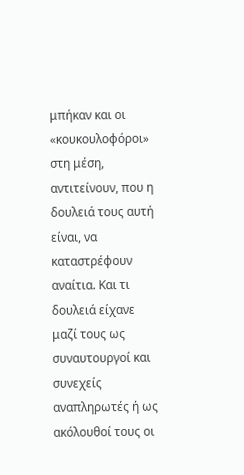μπήκαν και οι «κουκουλοφόροι» στη μέση, αντιτείνουν, που η δουλειά τους αυτή είναι, να καταστρέφουν αναίτια. Και τι δουλειά είχανε μαζί τους ως συναυτουργοί και συνεχείς αναπληρωτές ή ως ακόλουθοί τους οι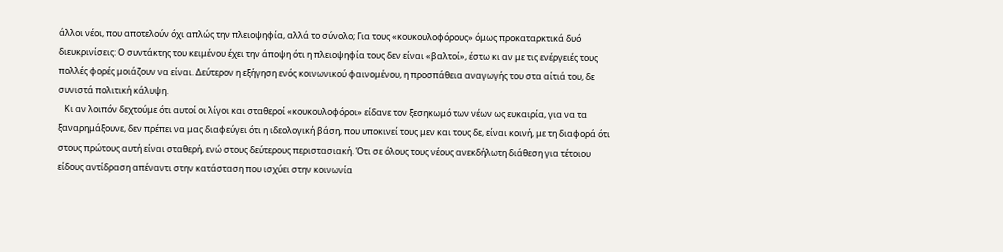άλλοι νέοι, που αποτελούν όχι απλώς την πλειοψηφία, αλλά το σύνολο; Για τους «κουκουλοφόρους» όμως προκαταρκτικά δυό διευκρινίσεις: Ο συντάκτης του κειμένου έχει την άποψη ότι η πλειοψηφία τους δεν είναι «βαλτοί», έστω κι αν με τις ενέργειές τους πολλές φορές μοιάζουν να είναι. Δεύτερον η εξήγηση ενός κοινωνικού φαινομένου, η προσπάθεια αναγωγής του στα αίτιά του, δε συνιστά πολιτική κάλυψη.
   Κι αν λοιπόν δεχτούμε ότι αυτοί οι λίγοι και σταθεροί «κουκουλοφόροι» είδανε τον ξεσηκωμό των νέων ως ευκαιρία, για να τα ξαναρημάξουνε, δεν πρέπει να μας διαφεύγει ότι η ιδεολογική βάση, που υποκινεί τους μεν και τους δε, είναι κοινή, με τη διαφορά ότι στους πρώτους αυτή είναι σταθερή, ενώ στους δεύτερους περιστασιακή. Ότι σε όλους τους νέους ανεκδήλωτη διάθεση για τέτοιου είδους αντίδραση απέναντι στην κατάσταση που ισχύει στην κοινωνία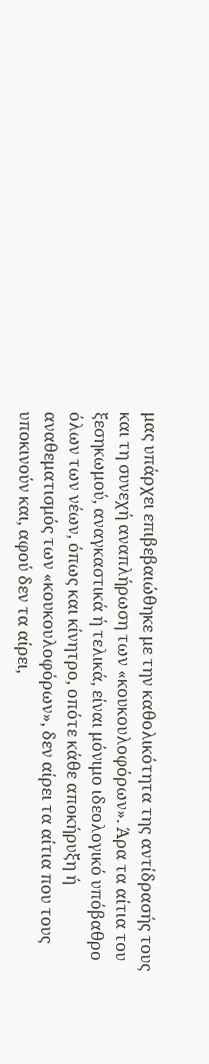μας υπάρχει επιβεβαιώθηκε με την καθολικότητα της αντίδρασής τους και τη συνεχή αναπλήρωση των «κουκουλοφόρων». Άρα τα αίτια του ξεσηκωμού, αναγκαστικά ή τελικά, είναι μόνιμο ιδεολογικό υπόβαθρο όλων των νέων, όπως και κίνητρο, οπότε κάθε αποκήρυξη ή αναθεματισμός των «κουκουλοφόρων», δεν αίρει τα αίτια που τους υποκινούν και, αφού δεν τα αίρει,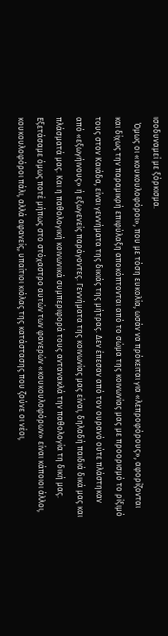ισοδυναμεί με ξόρκισμα.
   Όμως οι «κουκουλοφόροι», που με τόση ευκολία, ωσάν να πρόκειται για «λεπροφόρους», αφορίζονται και δίχως την παραμικρή επιφύλαξη αποκόπτονται από το σώμα της κοινωνίας μας με προορισμό το ρίξιμό τους στον Καιάδα, είναι γεννήματα της δικιάς της μήτρας. Δεν έπεσαν από τον ουρανό ούτε πλάστηκαν από «εξωγήινους» ή εξωγενείς παράγοντες. Γεννήματα της κοινωνίας μας είναι, δηλαδή παιδιά δικά μας και πλάσματά μας. Και η παθολογική κοινωνικά συμπεριφορά τους αντανακλά την παθολογία τη δική μας. Εξετάσαμε όμως ποτέ μήπως στο στόχαστρο αυτών των φανερών «κουκουλοφόρων» είναι κάποιοι άλλοι, κουκουλοφόροι πάλι, αλλά αφανείς, υπαίτιοι κιόλας της κατάστασης που ζούνε οι νέοι,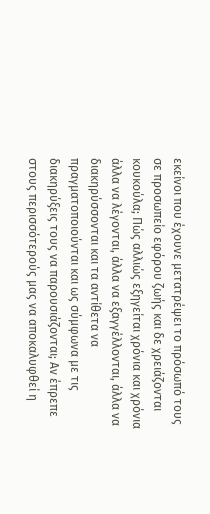εκείνοι που έχουνε μετατρέψει το πρόσωπό τους σε προσωπείο εφόρου ζωής και δε χρειάζονται κουκούλα; Πώς αλλιώς εξηγείται χρόνια και χρόνια άλλα να λέγονται, άλλα να εξαγγέλλονται, άλλα να διακηρύσσονται και τα αντίθετα να πραγματοποιούνται και ως σύμφωνα με τις διακηρύξεις τους να παρουσιάζονται; Αν έπρεπε στους περισσότερούς μας να αποκαλυφθεί η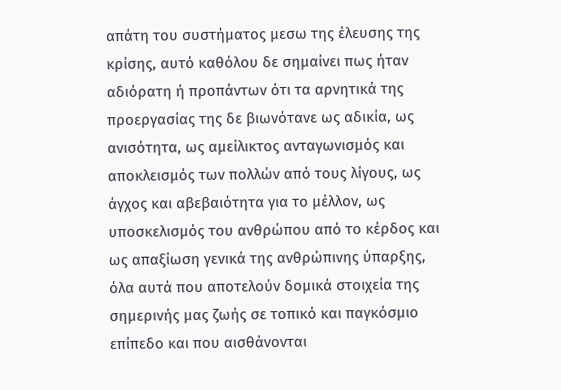απάτη του συστήματος μεσω της έλευσης της κρίσης, αυτό καθόλου δε σημαίνει πως ήταν αδιόρατη ή προπάντων ότι τα αρνητικά της προεργασίας της δε βιωνότανε ως αδικία, ως ανισότητα, ως αμείλικτος ανταγωνισμός και αποκλεισμός των πολλών από τους λίγους, ως άγχος και αβεβαιότητα για το μέλλον, ως υποσκελισμός του ανθρώπου από το κέρδος και ως απαξίωση γενικά της ανθρώπινης ύπαρξης, όλα αυτά που αποτελούν δομικά στοιχεία της σημερινής μας ζωής σε τοπικό και παγκόσμιο επίπεδο και που αισθάνονται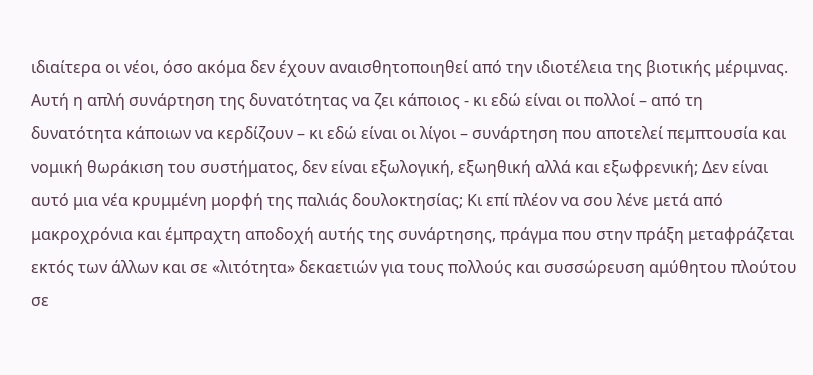ιδιαίτερα οι νέοι, όσο ακόμα δεν έχουν αναισθητοποιηθεί από την ιδιοτέλεια της βιοτικής μέριμνας. Αυτή η απλή συνάρτηση της δυνατότητας να ζει κάποιος - κι εδώ είναι οι πολλοί – από τη δυνατότητα κάποιων να κερδίζουν – κι εδώ είναι οι λίγοι – συνάρτηση που αποτελεί πεμπτουσία και νομική θωράκιση του συστήματος, δεν είναι εξωλογική, εξωηθική αλλά και εξωφρενική; Δεν είναι αυτό μια νέα κρυμμένη μορφή της παλιάς δουλοκτησίας; Κι επί πλέον να σου λένε μετά από μακροχρόνια και έμπραχτη αποδοχή αυτής της συνάρτησης, πράγμα που στην πράξη μεταφράζεται εκτός των άλλων και σε «λιτότητα» δεκαετιών για τους πολλούς και συσσώρευση αμύθητου πλούτου σε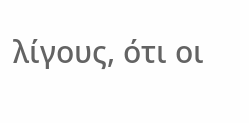λίγους, ότι οι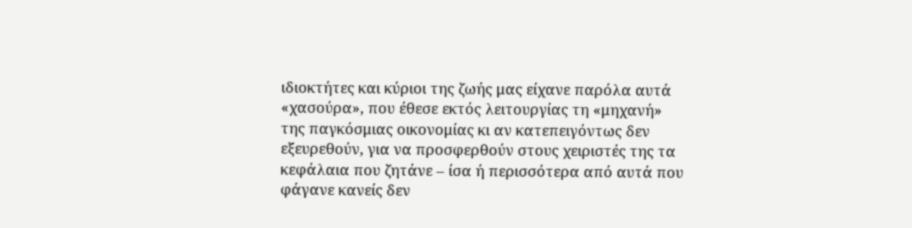ιδιοκτήτες και κύριοι της ζωής μας είχανε παρόλα αυτά «χασούρα», που έθεσε εκτός λειτουργίας τη «μηχανή» της παγκόσμιας οικονομίας κι αν κατεπειγόντως δεν εξευρεθούν, για να προσφερθούν στους χειριστές της τα κεφάλαια που ζητάνε – ίσα ή περισσότερα από αυτά που φάγανε κανείς δεν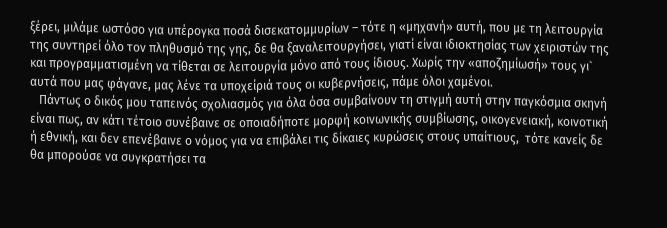ξέρει, μιλάμε ωστόσο για υπέρογκα ποσά δισεκατομμυρίων – τότε η «μηχανή» αυτή, που με τη λειτουργία της συντηρεί όλο τον πληθυσμό της γης, δε θα ξαναλειτουργήσει, γιατί είναι ιδιοκτησίας των χειριστών της και προγραμματισμένη να τίθεται σε λειτουργία μόνο από τους ίδιους. Χωρίς την «αποζημίωσή» τους γι` αυτά που μας φάγανε, μας λένε τα υποχείριά τους οι κυβερνήσεις, πάμε όλοι χαμένοι.
   Πάντως ο δικός μου ταπεινός σχολιασμός για όλα όσα συμβαίνουν τη στιγμή αυτή στην παγκόσμια σκηνή είναι πως, αν κάτι τέτοιο συνέβαινε σε οποιαδήποτε μορφή κοινωνικής συμβίωσης, οικογενειακή, κοινοτική ή εθνική, και δεν επενέβαινε ο νόμος για να επιβάλει τις δίκαιες κυρώσεις στους υπαίτιους,  τότε κανείς δε θα μπορούσε να συγκρατήσει τα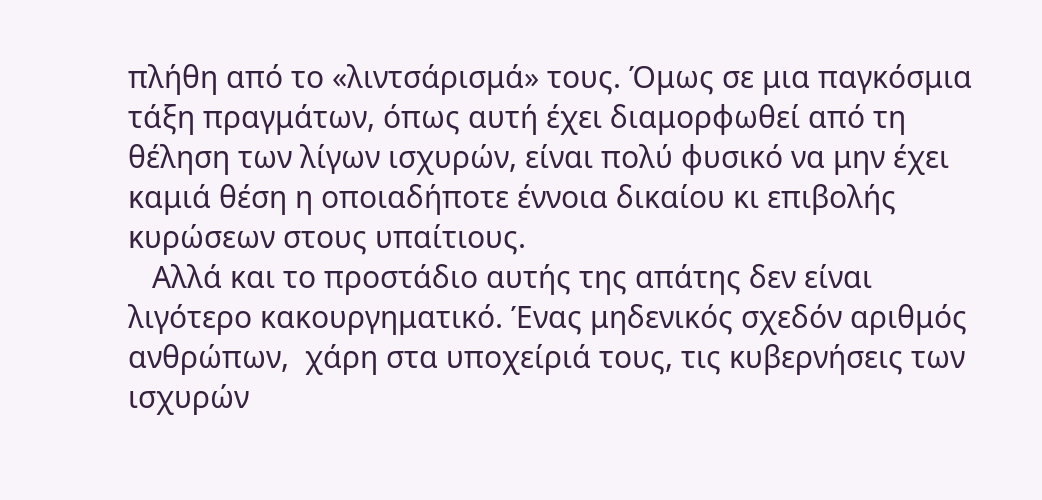πλήθη από το «λιντσάρισμά» τους. Όμως σε μια παγκόσμια τάξη πραγμάτων, όπως αυτή έχει διαμορφωθεί από τη θέληση των λίγων ισχυρών, είναι πολύ φυσικό να μην έχει καμιά θέση η οποιαδήποτε έννοια δικαίου κι επιβολής κυρώσεων στους υπαίτιους.
   Αλλά και το προστάδιο αυτής της απάτης δεν είναι λιγότερο κακουργηματικό. Ένας μηδενικός σχεδόν αριθμός ανθρώπων,  χάρη στα υποχείριά τους, τις κυβερνήσεις των ισχυρών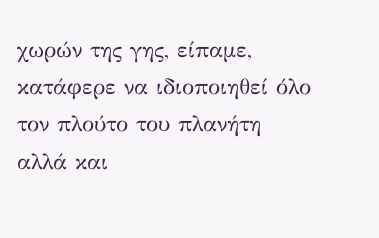χωρών της γης, είπαμε, κατάφερε να ιδιοποιηθεί όλο τον πλούτο του πλανήτη αλλά και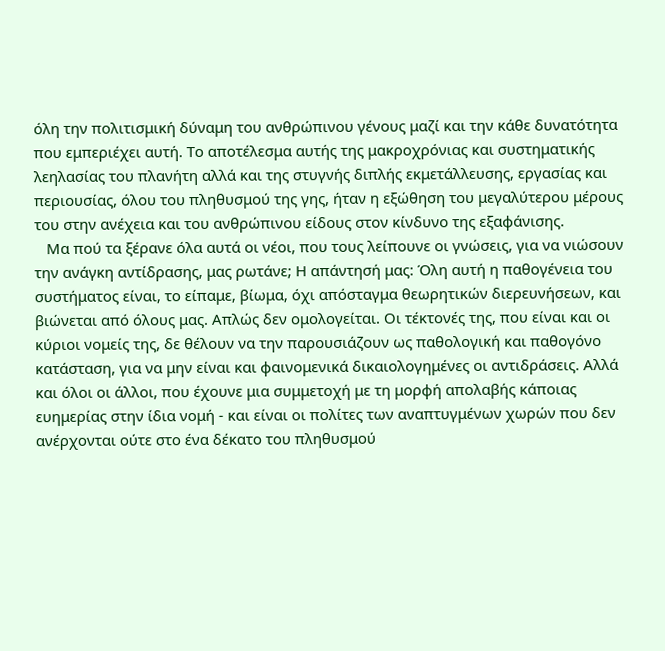όλη την πολιτισμική δύναμη του ανθρώπινου γένους μαζί και την κάθε δυνατότητα που εμπεριέχει αυτή. Το αποτέλεσμα αυτής της μακροχρόνιας και συστηματικής λεηλασίας του πλανήτη αλλά και της στυγνής διπλής εκμετάλλευσης, εργασίας και περιουσίας, όλου του πληθυσμού της γης, ήταν η εξώθηση του μεγαλύτερου μέρους του στην ανέχεια και του ανθρώπινου είδους στον κίνδυνο της εξαφάνισης.
   Μα πού τα ξέρανε όλα αυτά οι νέοι, που τους λείπουνε οι γνώσεις, για να νιώσουν την ανάγκη αντίδρασης, μας ρωτάνε; Η απάντησή μας: Όλη αυτή η παθογένεια του συστήματος είναι, το είπαμε, βίωμα, όχι απόσταγμα θεωρητικών διερευνήσεων, και βιώνεται από όλους μας. Απλώς δεν ομολογείται. Οι τέκτονές της, που είναι και οι κύριοι νομείς της, δε θέλουν να την παρουσιάζουν ως παθολογική και παθογόνο κατάσταση, για να μην είναι και φαινομενικά δικαιολογημένες οι αντιδράσεις. Αλλά και όλοι οι άλλοι, που έχουνε μια συμμετοχή με τη μορφή απολαβής κάποιας ευημερίας στην ίδια νομή - και είναι οι πολίτες των αναπτυγμένων χωρών που δεν ανέρχονται ούτε στο ένα δέκατο του πληθυσμού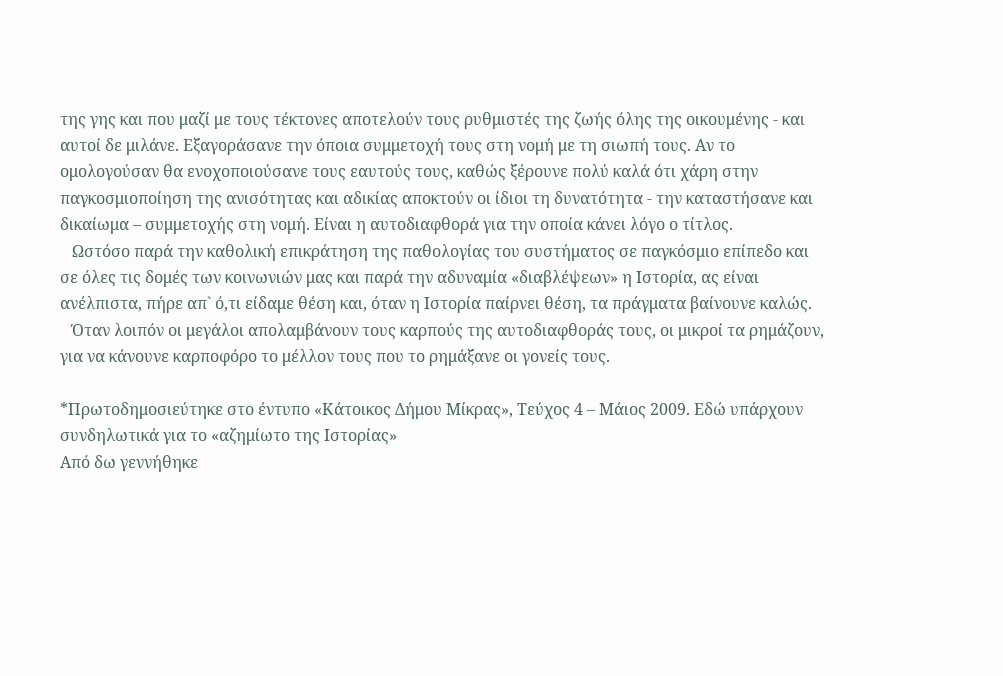της γης και που μαζί με τους τέκτονες αποτελούν τους ρυθμιστές της ζωής όλης της οικουμένης - και αυτοί δε μιλάνε. Εξαγοράσανε την όποια συμμετοχή τους στη νομή με τη σιωπή τους. Αν το ομολογούσαν θα ενοχοποιούσανε τους εαυτούς τους, καθώς ξέρουνε πολύ καλά ότι χάρη στην παγκοσμιοποίηση της ανισότητας και αδικίας αποκτούν οι ίδιοι τη δυνατότητα - την καταστήσανε και δικαίωμα – συμμετοχής στη νομή. Είναι η αυτοδιαφθορά για την οποία κάνει λόγο ο τίτλος.
   Ωστόσο παρά την καθολική επικράτηση της παθολογίας του συστήματος σε παγκόσμιο επίπεδο και σε όλες τις δομές των κοινωνιών μας και παρά την αδυναμία «διαβλέψεων» η Ιστορία, ας είναι ανέλπιστα, πήρε απ` ό,τι είδαμε θέση και, όταν η Ιστορία παίρνει θέση, τα πράγματα βαίνουνε καλώς.
   Όταν λοιπόν οι μεγάλοι απολαμβάνουν τους καρπούς της αυτοδιαφθοράς τους, οι μικροί τα ρημάζουν, για να κάνουνε καρποφόρο το μέλλον τους που το ρημάξανε οι γονείς τους.

*Πρωτοδημοσιεύτηκε στο έντυπο «Κάτοικος Δήμου Μίκρας», Τεύχος 4 – Μάιος 2009. Εδώ υπάρχουν συνδηλωτικά για το «αζημίωτο της Ιστορίας»
Από δω γεννήθηκε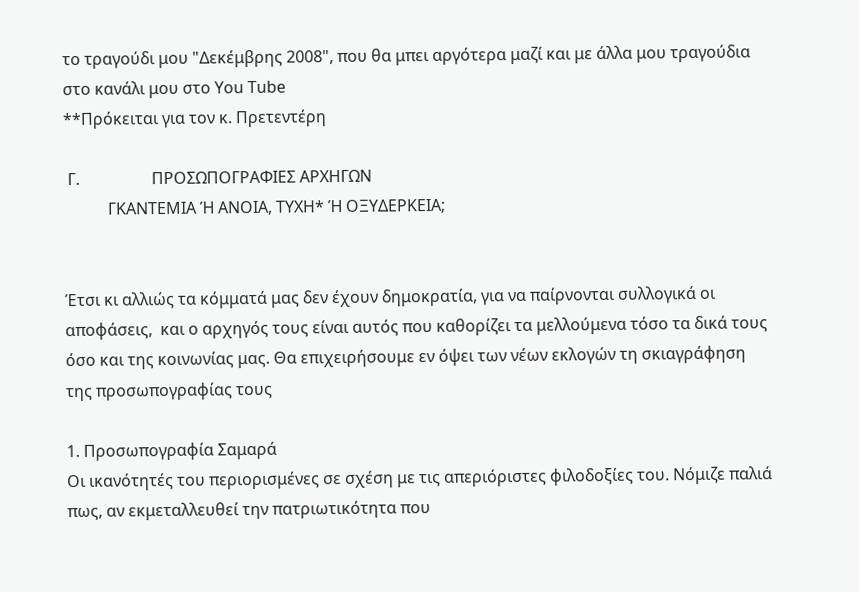το τραγούδι μου "Δεκέμβρης 2008", που θα μπει αργότερα μαζί και με άλλα μου τραγούδια στο κανάλι μου στο You Tube
**Πρόκειται για τον κ. Πρετεντέρη

 Γ.                  ΠΡΟΣΩΠΟΓΡΑΦΙΕΣ ΑΡΧΗΓΩΝ
           ΓΚΑΝΤΕΜΙΑ Ή ΑΝΟΙΑ, ΤΥΧΗ* Ή ΟΞΥΔΕΡΚΕΙΑ;


Έτσι κι αλλιώς τα κόμματά μας δεν έχουν δημοκρατία, για να παίρνονται συλλογικά οι αποφάσεις,  και ο αρχηγός τους είναι αυτός που καθορίζει τα μελλούμενα τόσο τα δικά τους όσο και της κοινωνίας μας. Θα επιχειρήσουμε εν όψει των νέων εκλογών τη σκιαγράφηση της προσωπογραφίας τους

1. Προσωπογραφία Σαμαρά
Οι ικανότητές του περιορισμένες σε σχέση με τις απεριόριστες φιλοδοξίες του. Νόμιζε παλιά πως, αν εκμεταλλευθεί την πατριωτικότητα που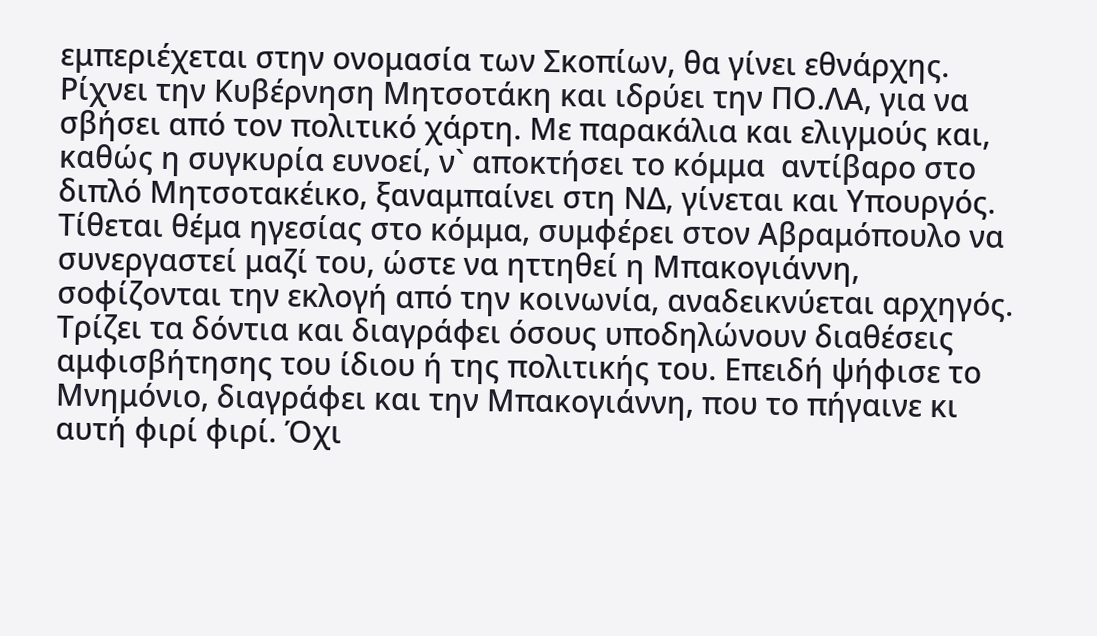εμπεριέχεται στην ονομασία των Σκοπίων, θα γίνει εθνάρχης. Ρίχνει την Κυβέρνηση Μητσοτάκη και ιδρύει την ΠΟ.ΛΑ, για να σβήσει από τον πολιτικό χάρτη. Με παρακάλια και ελιγμούς και, καθώς η συγκυρία ευνοεί, ν` αποκτήσει το κόμμα  αντίβαρο στο διπλό Μητσοτακέικο, ξαναμπαίνει στη ΝΔ, γίνεται και Υπουργός. Τίθεται θέμα ηγεσίας στο κόμμα, συμφέρει στον Αβραμόπουλο να συνεργαστεί μαζί του, ώστε να ηττηθεί η Μπακογιάννη, σοφίζονται την εκλογή από την κοινωνία, αναδεικνύεται αρχηγός. Τρίζει τα δόντια και διαγράφει όσους υποδηλώνουν διαθέσεις αμφισβήτησης του ίδιου ή της πολιτικής του. Επειδή ψήφισε το Μνημόνιο, διαγράφει και την Μπακογιάννη, που το πήγαινε κι αυτή φιρί φιρί. Όχι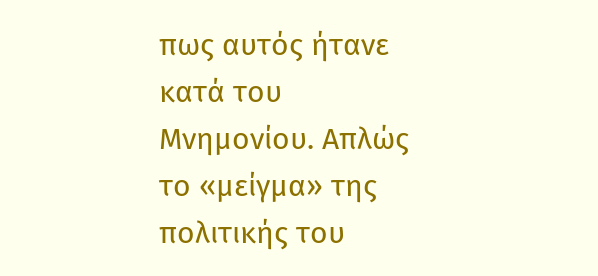πως αυτός ήτανε κατά του Μνημονίου. Απλώς το «μείγμα» της πολιτικής του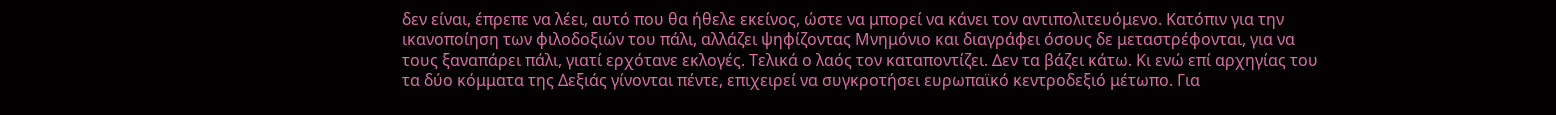δεν είναι, έπρεπε να λέει, αυτό που θα ήθελε εκείνος, ώστε να μπορεί να κάνει τον αντιπολιτευόμενο. Κατόπιν για την ικανοποίηση των φιλοδοξιών του πάλι, αλλάζει ψηφίζοντας Μνημόνιο και διαγράφει όσους δε μεταστρέφονται, για να τους ξαναπάρει πάλι, γιατί ερχότανε εκλογές. Τελικά ο λαός τον καταποντίζει. Δεν τα βάζει κάτω. Κι ενώ επί αρχηγίας του τα δύο κόμματα της Δεξιάς γίνονται πέντε, επιχειρεί να συγκροτήσει ευρωπαϊκό κεντροδεξιό μέτωπο. Για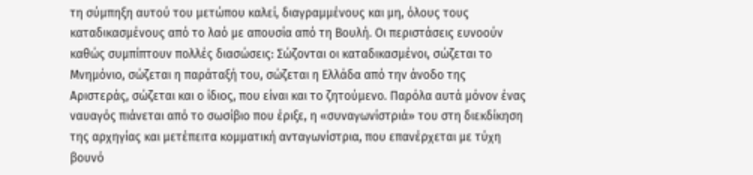τη σύμπηξη αυτού του μετώπου καλεί, διαγραμμένους και μη, όλους τους καταδικασμένους από το λαό με απουσία από τη Βουλή. Οι περιστάσεις ευνοούν καθώς συμπίπτουν πολλές διασώσεις: Σώζονται οι καταδικασμένοι, σώζεται το Μνημόνιο, σώζεται η παράταξή του, σώζεται η Ελλάδα από την άνοδο της Αριστεράς, σώζεται και ο ίδιος, που είναι και το ζητούμενο. Παρόλα αυτά μόνον ένας ναυαγός πιάνεται από το σωσίβιο που έριξε, η «συναγωνίστριά» του στη διεκδίκηση της αρχηγίας και μετέπειτα κομματική ανταγωνίστρια, που επανέρχεται με τύχη βουνό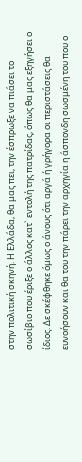στην πολιτική σκηνή. Η Ελλάδα, θα μας πει, την έσπρωξε να πιάσει το σωσίβιο που έριξε ο άλλος κατ` εντολή της πατρίδας, όπως θα μας εξηγήσει ο ίδιος. Δε σκέφθηκε όμως ο άνους ότι αργά ή γρήγορα οι περιστάσεις θα ευνοήσουν και θα του την πάρει την αρχηγία η άσπονδη σωσμένη του που ο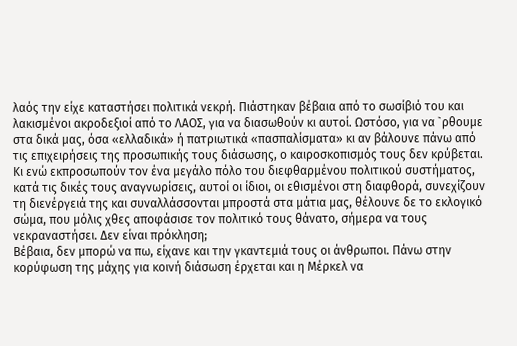λαός την είχε καταστήσει πολιτικά νεκρή. Πιάστηκαν βέβαια από το σωσίβιό του και λακισμένοι ακροδεξιοί από το ΛΑΟΣ, για να διασωθούν κι αυτοί. Ωστόσο, για να `ρθουμε στα δικά μας, όσα «ελλαδικά» ή πατριωτικά «πασπαλίσματα» κι αν βάλουνε πάνω από τις επιχειρήσεις της προσωπικής τους διάσωσης, ο καιροσκοπισμός τους δεν κρύβεται. Κι ενώ εκπροσωπούν τον ένα μεγάλο πόλο του διεφθαρμένου πολιτικού συστήματος, κατά τις δικές τους αναγνωρίσεις, αυτοί οι ίδιοι, οι εθισμένοι στη διαφθορά, συνεχίζουν τη διενέργειά της και συναλλάσσονται μπροστά στα μάτια μας, θέλουνε δε το εκλογικό σώμα, που μόλις χθες αποφάσισε τον πολιτικό τους θάνατο, σήμερα να τους νεκραναστήσει. Δεν είναι πρόκληση;
Βέβαια, δεν μπορώ να πω, είχανε και την γκαντεμιά τους οι άνθρωποι. Πάνω στην κορύφωση της μάχης για κοινή διάσωση έρχεται και η Μέρκελ να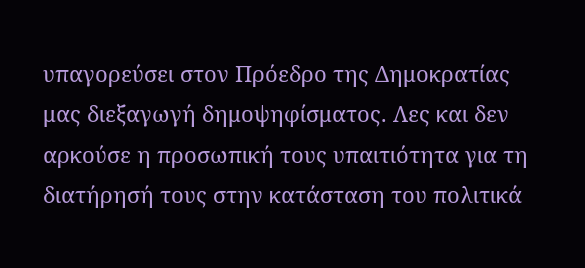υπαγορεύσει στον Πρόεδρο της Δημοκρατίας μας διεξαγωγή δημοψηφίσματος. Λες και δεν αρκούσε η προσωπική τους υπαιτιότητα για τη διατήρησή τους στην κατάσταση του πολιτικά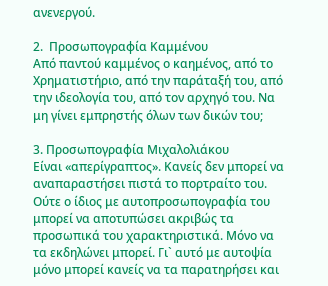ανενεργού.

2.  Προσωπογραφία Καμμένου
Από παντού καμμένος ο καημένος, από το Χρηματιστήριο, από την παράταξή του, από την ιδεολογία του, από τον αρχηγό του. Να μη γίνει εμπρηστής όλων των δικών του;

3. Προσωπογραφία Μιχαλολιάκου
Είναι «απερίγραπτος». Κανείς δεν μπορεί να αναπαραστήσει πιστά το πορτραίτο του. Ούτε ο ίδιος με αυτοπροσωπογραφία του μπορεί να αποτυπώσει ακριβώς τα προσωπικά του χαρακτηριστικά. Μόνο να τα εκδηλώνει μπορεί. Γι` αυτό με αυτοψία μόνο μπορεί κανείς να τα παρατηρήσει και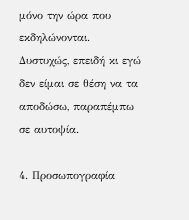μόνο την ώρα που εκδηλώνονται. Δυστυχώς, επειδή κι εγώ δεν είμαι σε θέση να τα αποδώσω, παραπέμπω σε αυτοψία.

4. Προσωπογραφία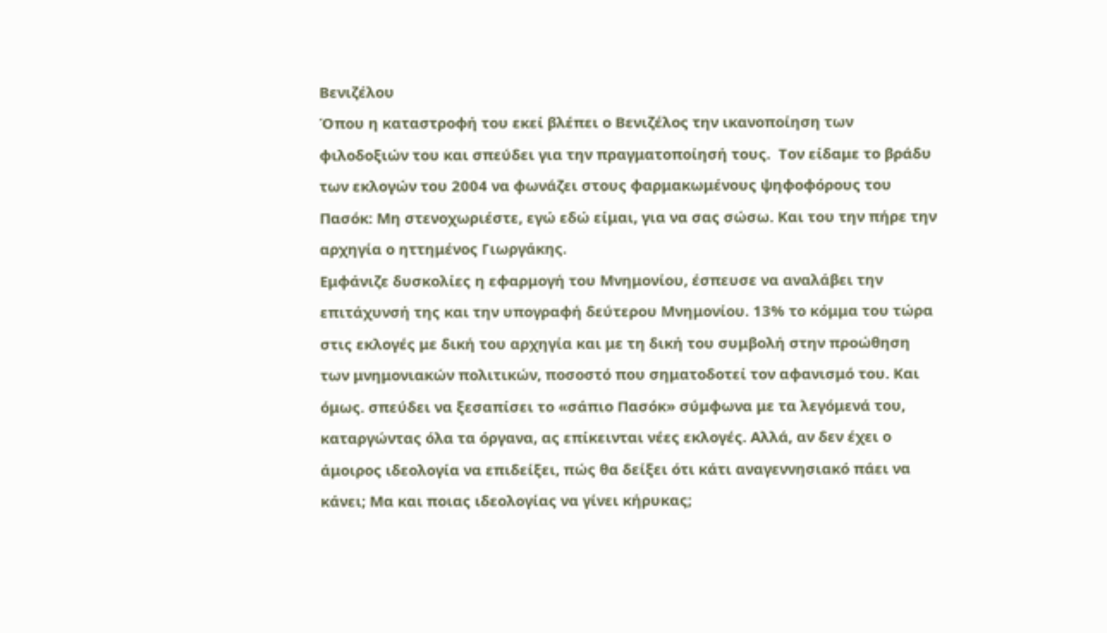Βενιζέλου
Όπου η καταστροφή του εκεί βλέπει ο Βενιζέλος την ικανοποίηση των φιλοδοξιών του και σπεύδει για την πραγματοποίησή τους.  Τον είδαμε το βράδυ των εκλογών του 2004 να φωνάζει στους φαρμακωμένους ψηφοφόρους του Πασόκ: Μη στενοχωριέστε, εγώ εδώ είμαι, για να σας σώσω. Και του την πήρε την αρχηγία ο ηττημένος Γιωργάκης.
Εμφάνιζε δυσκολίες η εφαρμογή του Μνημονίου, έσπευσε να αναλάβει την επιτάχυνσή της και την υπογραφή δεύτερου Μνημονίου. 13% το κόμμα του τώρα στις εκλογές με δική του αρχηγία και με τη δική του συμβολή στην προώθηση των μνημονιακών πολιτικών, ποσοστό που σηματοδοτεί τον αφανισμό του. Και όμως. σπεύδει να ξεσαπίσει το «σάπιο Πασόκ» σύμφωνα με τα λεγόμενά του, καταργώντας όλα τα όργανα, ας επίκεινται νέες εκλογές. Αλλά, αν δεν έχει ο άμοιρος ιδεολογία να επιδείξει, πώς θα δείξει ότι κάτι αναγεννησιακό πάει να κάνει; Μα και ποιας ιδεολογίας να γίνει κήρυκας;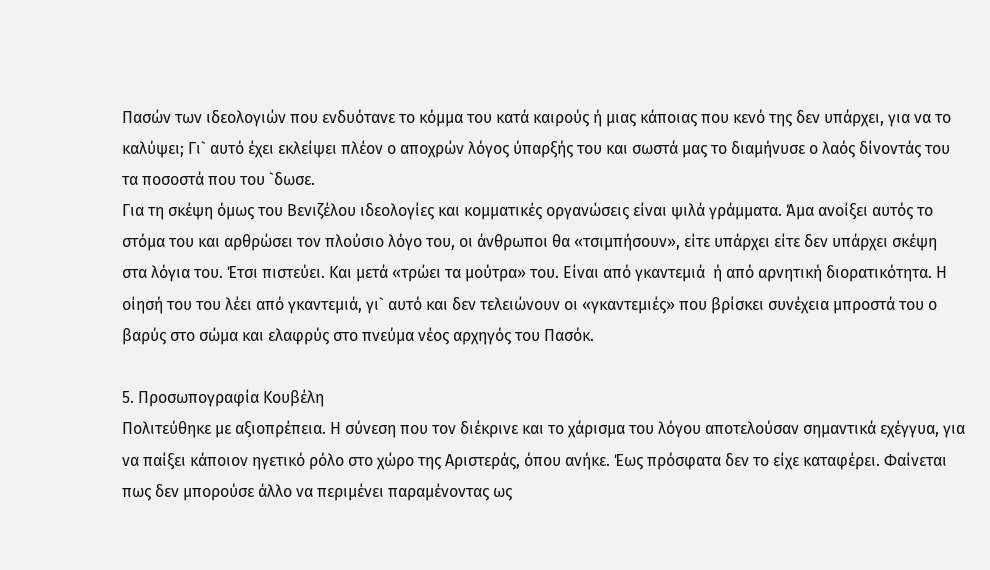Πασών των ιδεολογιών που ενδυότανε το κόμμα του κατά καιρούς ή μιας κάποιας που κενό της δεν υπάρχει, για να το καλύψει; Γι` αυτό έχει εκλείψει πλέον ο αποχρών λόγος ύπαρξής του και σωστά μας το διαμήνυσε ο λαός δίνοντάς του τα ποσοστά που του `δωσε.
Για τη σκέψη όμως του Βενιζέλου ιδεολογίες και κομματικές οργανώσεις είναι ψιλά γράμματα. Άμα ανοίξει αυτός το στόμα του και αρθρώσει τον πλούσιο λόγο του, οι άνθρωποι θα «τσιμπήσουν», είτε υπάρχει είτε δεν υπάρχει σκέψη στα λόγια του. Έτσι πιστεύει. Και μετά «τρώει τα μούτρα» του. Είναι από γκαντεμιά  ή από αρνητική διορατικότητα. Η οίησή του του λέει από γκαντεμιά, γι` αυτό και δεν τελειώνουν οι «γκαντεμιές» που βρίσκει συνέχεια μπροστά του ο βαρύς στο σώμα και ελαφρύς στο πνεύμα νέος αρχηγός του Πασόκ.

5. Προσωπογραφία Κουβέλη
Πολιτεύθηκε με αξιοπρέπεια. Η σύνεση που τον διέκρινε και το χάρισμα του λόγου αποτελούσαν σημαντικά εχέγγυα, για να παίξει κάποιον ηγετικό ρόλο στο χώρο της Αριστεράς, όπου ανήκε. Έως πρόσφατα δεν το είχε καταφέρει. Φαίνεται πως δεν μπορούσε άλλο να περιμένει παραμένοντας ως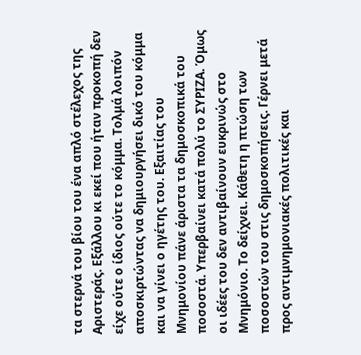τα στερνά του βίου του ένα απλό στέλεχος της Αριστεράς. Εξάλλου κι εκεί που ήταν προκοπή δεν είχε ούτε ο ίδιος ούτε το κόμμα. Τολμά λοιπόν αποσκιρτώντας να δημιουργήσει δικό του κόμμα και να γίνει ο ηγέτης του. Εξαιτίας του Μνημονίου πάνε άριστα τα δημοσκοπικά του ποσοστά. Υπερβαίνει κατά πολύ το ΣΥΡΙΖΑ. Όμως οι ιδέες του δεν αντιβαίνουν ευκρινώς στο Μνημόνιο. Το δείχνει. Κάθετη η πτώση των ποσοστών του στις δημοσκοπήσεις. Γέρνει μετά προς αντιμνημονιακές πολιτικές και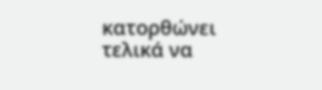κατορθώνει τελικά να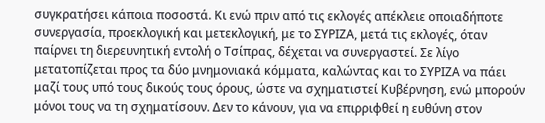συγκρατήσει κάποια ποσοστά. Κι ενώ πριν από τις εκλογές απέκλειε οποιαδήποτε συνεργασία, προεκλογική και μετεκλογική, με το ΣΥΡΙΖΑ, μετά τις εκλογές, όταν παίρνει τη διερευνητική εντολή ο Τσίπρας, δέχεται να συνεργαστεί. Σε λίγο μετατοπίζεται προς τα δύο μνημονιακά κόμματα, καλώντας και το ΣΥΡΙΖΑ να πάει μαζί τους υπό τους δικούς τους όρους, ώστε να σχηματιστεί Κυβέρνηση, ενώ μπορούν μόνοι τους να τη σχηματίσουν. Δεν το κάνουν, για να επιρριφθεί η ευθύνη στον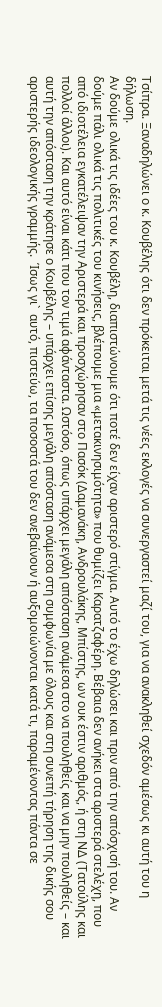Τσίπρα. Ξαναδηλώνει ο κ. Κουβέλης ότι δεν πρόκειται μετά τις νέες εκλογές να συνεργαστεί μαζί του, για να ανακληθεί σχεδόν αμέσως κι αυτή του η δήλωση.
Αν δούμε ολικά τις ιδέες του κ. Κουβέλη, διαπιστώνουμε ότι ποτέ δεν είχαν αριστερό στίγμα. Αυτό το έχω δηλώσει και πριν από την απόσχισή του. Αν δούμε πάλι ολικά τις πολιτικές του κινήσεις, βλέπουμε μια «μετακινησιμότητα» που θυμίζει Καρατζαφέρη. Βέβαια δεν ανήκει στα αριστερά στελέχη, που από ιδιοτέλεια εγκατέλειψαν την Αριστερά και προσχώρησαν στο Πασόκ (Δαμανάκη, Ανδρουλάκης, Μπίστης, ων ουκ έστιν αριθμός, ή στη ΝΔ (Τατούλης και πολλοί άλλοι). Και αυτό είναι κάτι που τον τιμά αφάνταστα. Ωστόσο, όπως υπάρχει μεγάλη απόσταση ανάμεσα στο να πουληθείς και να μην πουληθείς – και αυτή την απόσταση την κράτησε ο Κουβέλης – υπάρχει επίσης μεγάλη απόσταση ανάμεσα στη συμφωνία με όλους και στη συνεπή τήρηση της δικής σου αριστερής ιδεολογικής γραμμής.  Ίσως γι`  αυτό, πιστεύω, τα ποσοστά του δεν ανεβαίνουν ή αυξομοιώνονται κατά τι, παραμένοντας πάντα σε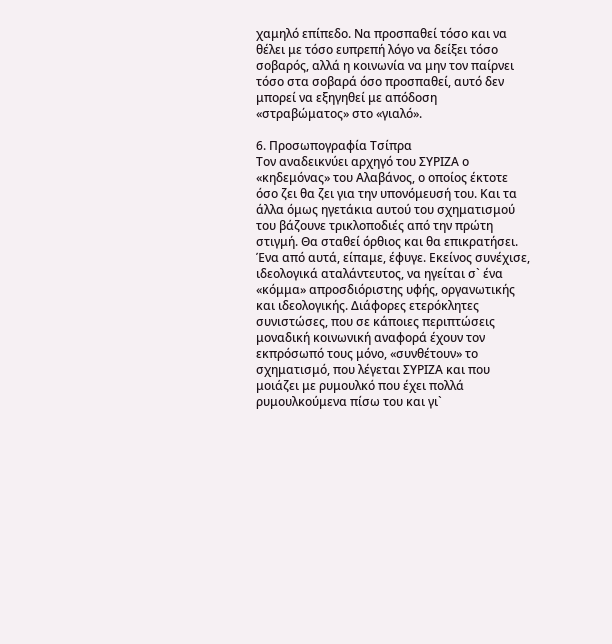χαμηλό επίπεδο. Να προσπαθεί τόσο και να θέλει με τόσο ευπρεπή λόγο να δείξει τόσο σοβαρός, αλλά η κοινωνία να μην τον παίρνει τόσο στα σοβαρά όσο προσπαθεί, αυτό δεν μπορεί να εξηγηθεί με απόδοση «στραβώματος» στο «γιαλό».

6. Προσωπογραφία Τσίπρα
Τον αναδεικνύει αρχηγό του ΣΥΡΙΖΑ ο «κηδεμόνας» του Αλαβάνος, ο οποίος έκτοτε όσο ζει θα ζει για την υπονόμευσή του. Και τα άλλα όμως ηγετάκια αυτού του σχηματισμού του βάζουνε τρικλοποδιές από την πρώτη στιγμή. Θα σταθεί όρθιος και θα επικρατήσει. Ένα από αυτά, είπαμε, έφυγε. Εκείνος συνέχισε, ιδεολογικά αταλάντευτος, να ηγείται σ` ένα «κόμμα» απροσδιόριστης υφής, οργανωτικής και ιδεολογικής. Διάφορες ετερόκλητες συνιστώσες, που σε κάποιες περιπτώσεις μοναδική κοινωνική αναφορά έχουν τον εκπρόσωπό τους μόνο, «συνθέτουν» το σχηματισμό, που λέγεται ΣΥΡΙΖΑ και που μοιάζει με ρυμουλκό που έχει πολλά ρυμουλκούμενα πίσω του και γι`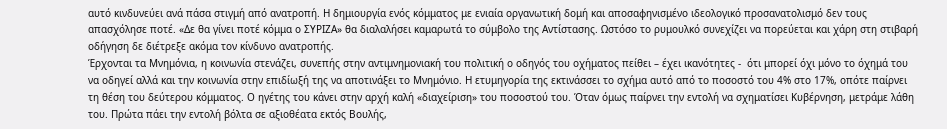αυτό κινδυνεύει ανά πάσα στιγμή από ανατροπή. Η δημιουργία ενός κόμματος με ενιαία οργανωτική δομή και αποσαφηνισμένο ιδεολογικό προσανατολισμό δεν τους απασχόλησε ποτέ. «Δε θα γίνει ποτέ κόμμα ο ΣΥΡΙΖΑ» θα διαλαλήσει καμαρωτά το σύμβολο της Αντίστασης. Ωστόσο το ρυμουλκό συνεχίζει να πορεύεται και χάρη στη στιβαρή οδήγηση δε διέτρεξε ακόμα τον κίνδυνο ανατροπής.
Έρχονται τα Μνημόνια, η κοινωνία στενάζει, συνεπής στην αντιμνημονιακή του πολιτική ο οδηγός του οχήματος πείθει – έχει ικανότητες -  ότι μπορεί όχι μόνο το όχημά του να οδηγεί αλλά και την κοινωνία στην επιδίωξή της να αποτινάξει το Μνημόνιο. Η ετυμηγορία της εκτινάσσει το σχήμα αυτό από το ποσοστό του 4% στο 17%, οπότε παίρνει τη θέση του δεύτερου κόμματος. Ο ηγέτης του κάνει στην αρχή καλή «διαχείριση» του ποσοστού του. Όταν όμως παίρνει την εντολή να σχηματίσει Κυβέρνηση, μετράμε λάθη του. Πρώτα πάει την εντολή βόλτα σε αξιοθέατα εκτός Βουλής,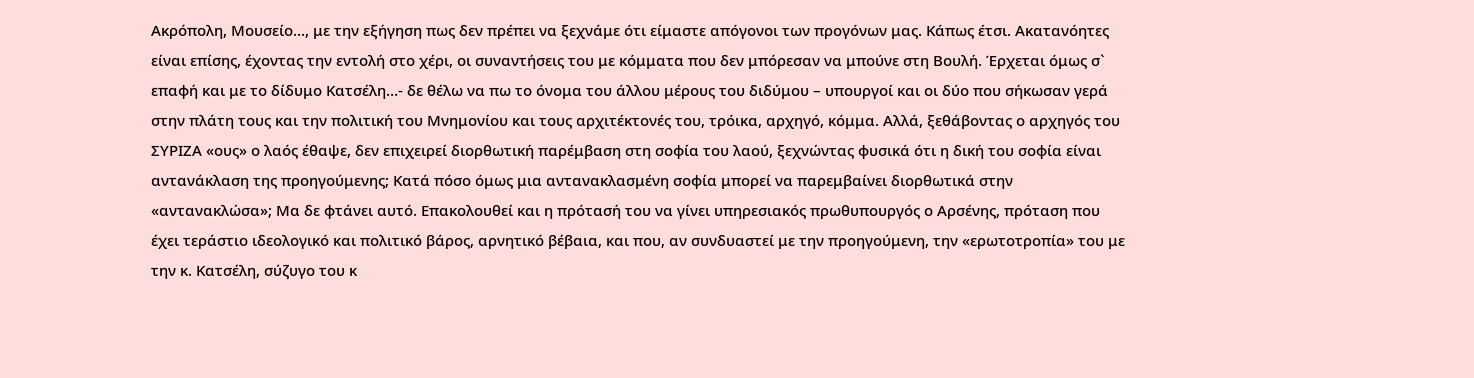Ακρόπολη, Μουσείο…, με την εξήγηση πως δεν πρέπει να ξεχνάμε ότι είμαστε απόγονοι των προγόνων μας. Κάπως έτσι. Ακατανόητες είναι επίσης, έχοντας την εντολή στο χέρι, οι συναντήσεις του με κόμματα που δεν μπόρεσαν να μπούνε στη Βουλή. Έρχεται όμως σ` επαφή και με το δίδυμο Κατσέλη…- δε θέλω να πω το όνομα του άλλου μέρους του διδύμου – υπουργοί και οι δύο που σήκωσαν γερά στην πλάτη τους και την πολιτική του Μνημονίου και τους αρχιτέκτονές του, τρόικα, αρχηγό, κόμμα. Αλλά, ξεθάβοντας ο αρχηγός του ΣΥΡΙΖΑ «ους» ο λαός έθαψε, δεν επιχειρεί διορθωτική παρέμβαση στη σοφία του λαού, ξεχνώντας φυσικά ότι η δική του σοφία είναι αντανάκλαση της προηγούμενης; Κατά πόσο όμως μια αντανακλασμένη σοφία μπορεί να παρεμβαίνει διορθωτικά στην «αντανακλώσα»; Μα δε φτάνει αυτό. Επακολουθεί και η πρότασή του να γίνει υπηρεσιακός πρωθυπουργός ο Αρσένης, πρόταση που έχει τεράστιο ιδεολογικό και πολιτικό βάρος, αρνητικό βέβαια, και που, αν συνδυαστεί με την προηγούμενη, την «ερωτοτροπία» του με την κ. Κατσέλη, σύζυγο του κ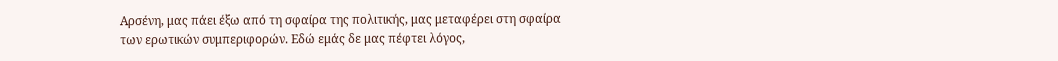Αρσένη, μας πάει έξω από τη σφαίρα της πολιτικής, μας μεταφέρει στη σφαίρα των ερωτικών συμπεριφορών. Εδώ εμάς δε μας πέφτει λόγος,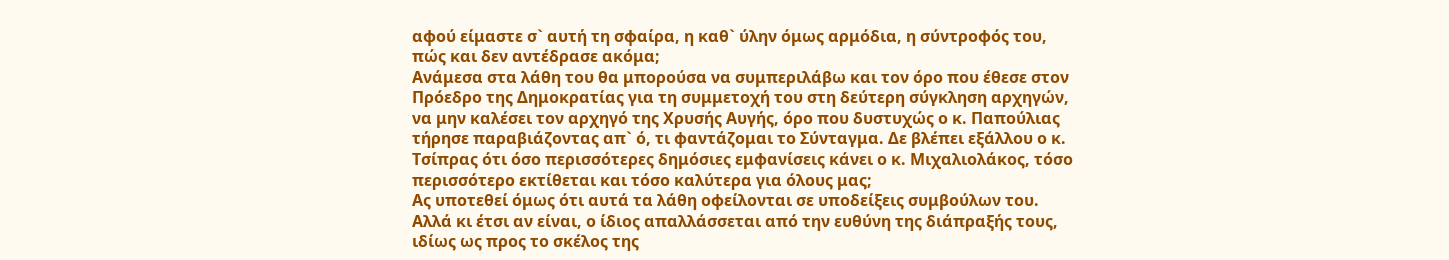αφού είμαστε σ` αυτή τη σφαίρα, η καθ` ύλην όμως αρμόδια, η σύντροφός του, πώς και δεν αντέδρασε ακόμα;
Ανάμεσα στα λάθη του θα μπορούσα να συμπεριλάβω και τον όρο που έθεσε στον Πρόεδρο της Δημοκρατίας για τη συμμετοχή του στη δεύτερη σύγκληση αρχηγών, να μην καλέσει τον αρχηγό της Χρυσής Αυγής, όρο που δυστυχώς ο κ. Παπούλιας τήρησε παραβιάζοντας απ` ό, τι φαντάζομαι το Σύνταγμα. Δε βλέπει εξάλλου ο κ. Τσίπρας ότι όσο περισσότερες δημόσιες εμφανίσεις κάνει ο κ. Μιχαλιολάκος, τόσο περισσότερο εκτίθεται και τόσο καλύτερα για όλους μας;
Ας υποτεθεί όμως ότι αυτά τα λάθη οφείλονται σε υποδείξεις συμβούλων του. Αλλά κι έτσι αν είναι, ο ίδιος απαλλάσσεται από την ευθύνη της διάπραξής τους, ιδίως ως προς το σκέλος της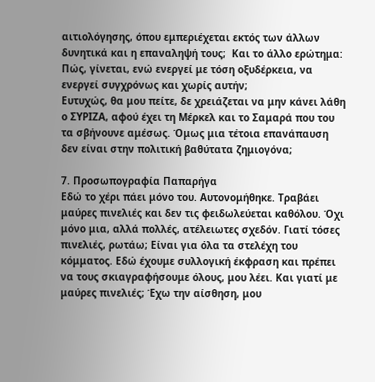αιτιολόγησης, όπου εμπεριέχεται εκτός των άλλων δυνητικά και η επαναληψή τους;  Και το άλλο ερώτημα: Πώς, γίνεται, ενώ ενεργεί με τόση οξυδέρκεια, να ενεργεί συγχρόνως και χωρίς αυτήν;
Ευτυχώς, θα μου πείτε, δε χρειάζεται να μην κάνει λάθη ο ΣΥΡΙΖΑ, αφού έχει τη Μέρκελ και το Σαμαρά που του τα σβήνουνε αμέσως. Όμως μια τέτοια επανάπαυση δεν είναι στην πολιτική βαθύτατα ζημιογόνα;

7. Προσωπογραφία Παπαρήγα
Εδώ το χέρι πάει μόνο του. Αυτονομήθηκε. Τραβάει μαύρες πινελιές και δεν τις φειδωλεύεται καθόλου. Όχι μόνο μια, αλλά πολλές, ατέλειωτες σχεδόν. Γιατί τόσες πινελιές, ρωτάω; Είναι για όλα τα στελέχη του κόμματος. Εδώ έχουμε συλλογική έκφραση και πρέπει να τους σκιαγραφήσουμε όλους, μου λέει. Και γιατί με μαύρες πινελιές; Έχω την αίσθηση, μου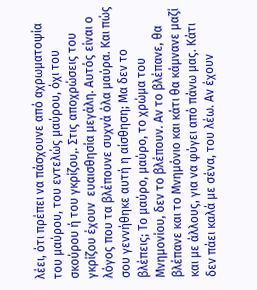λέει, ότι πρέπει να πάσχουνε από αχρωματοψία του μαύρου, του εντελώς μαύρου, όχι του σκούρου ή του γκρίζου,. Στις αποχρώσεις του γκρίζου έχουν  ευαισθησία μεγάλη. Αυτός είναι ο λόγος που τα βλέπουνε συχνά όλα μαύρα. Και πώς σου γεννήθηκε αυτή η αίσθηση; Μα δεν το βλέπεις; Το μαύρο, μαύρο, το χρώμα του Μνημονίου, δεν το βλέπουν. Αν το βλέπανε, θα βλέπανε και το Μνημόνιο και κάτι θα κάμνανε μαζί και με άλλους, για να φύγει από πάνω μας. Κάτι δεν πάει καλά με σένα, του λέω. Αν έχουν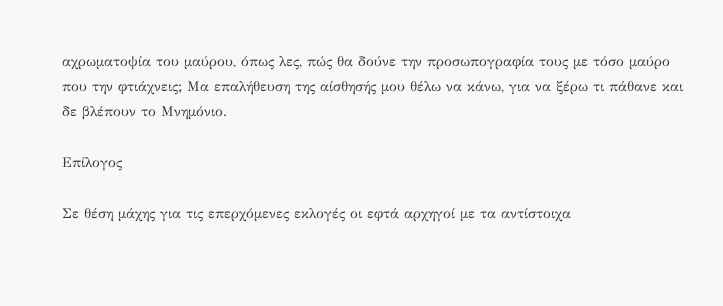αχρωματοψία του μαύρου, όπως λες, πώς θα δούνε την προσωπογραφία τους με τόσο μαύρο που την φτιάχνεις; Μα επαλήθευση της αίσθησής μου θέλω να κάνω, για να ξέρω τι πάθανε και δε βλέπουν το Μνημόνιο.

Επίλογος

Σε θέση μάχης για τις επερχόμενες εκλογές οι εφτά αρχηγοί με τα αντίστοιχα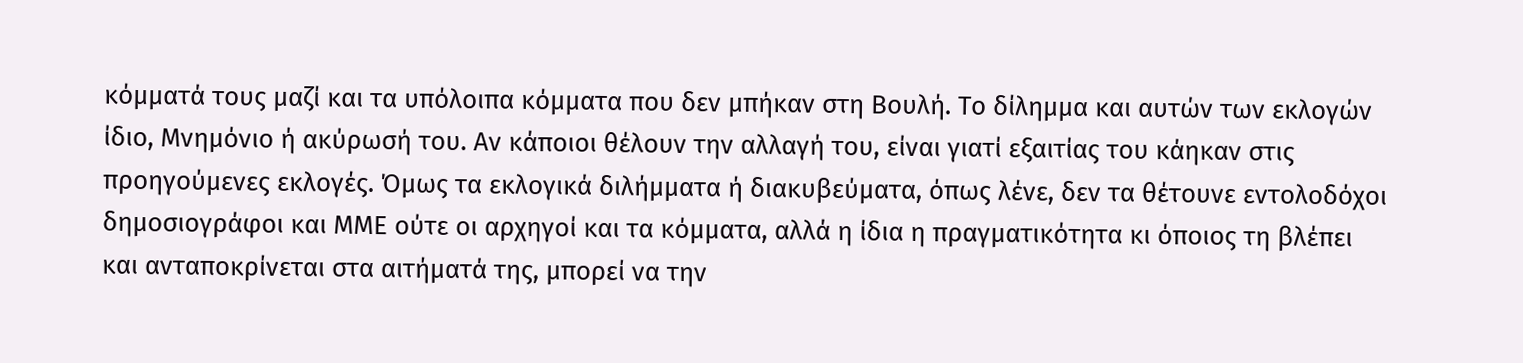κόμματά τους μαζί και τα υπόλοιπα κόμματα που δεν μπήκαν στη Βουλή. Το δίλημμα και αυτών των εκλογών ίδιο, Μνημόνιο ή ακύρωσή του. Αν κάποιοι θέλουν την αλλαγή του, είναι γιατί εξαιτίας του κάηκαν στις προηγούμενες εκλογές. Όμως τα εκλογικά διλήμματα ή διακυβεύματα, όπως λένε, δεν τα θέτουνε εντολοδόχοι δημοσιογράφοι και ΜΜΕ ούτε οι αρχηγοί και τα κόμματα, αλλά η ίδια η πραγματικότητα κι όποιος τη βλέπει και ανταποκρίνεται στα αιτήματά της, μπορεί να την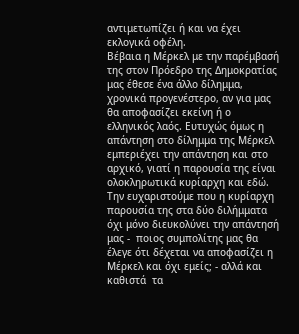αντιμετωπίζει ή και να έχει εκλογικά οφέλη.
Βέβαια η Μέρκελ με την παρέμβασή της στον Πρόεδρο της Δημοκρατίας μας έθεσε ένα άλλο δίλημμα, χρονικά προγενέστερο, αν για μας θα αποφασίζει εκείνη ή ο ελληνικός λαός. Ευτυχώς όμως η απάντηση στο δίλημμα της Μέρκελ εμπεριέχει την απάντηση και στο αρχικό, γιατί η παρουσία της είναι ολοκληρωτικά κυρίαρχη και εδώ. Την ευχαριστούμε που η κυρίαρχη παρουσία της στα δύο διλήμματα όχι μόνο διευκολύνει την απάντησή μας -  ποιος συμπολίτης μας θα έλεγε ότι δέχεται να αποφασίζει η Μέρκελ και όχι εμείς; - αλλά και καθιστά  τα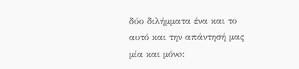δύο διλήμματα ένα και το αυτό και την απάντησή μας μία και μόνo: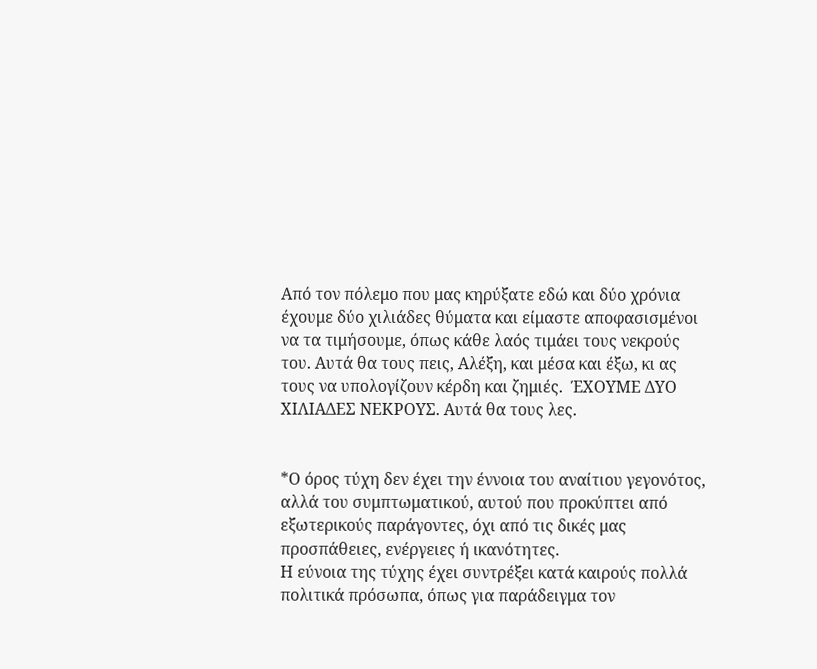Από τον πόλεμο που μας κηρύξατε εδώ και δύο χρόνια έχουμε δύο χιλιάδες θύματα και είμαστε αποφασισμένοι να τα τιμήσουμε, όπως κάθε λαός τιμάει τους νεκρούς του. Αυτά θα τους πεις, Αλέξη, και μέσα και έξω, κι ας τους να υπολογίζουν κέρδη και ζημιές.  ΈΧΟΥΜΕ ΔΥΟ ΧΙΛΙΑΔΕΣ ΝΕΚΡΟΥΣ. Αυτά θα τους λες.


*Ο όρος τύχη δεν έχει την έννοια του αναίτιου γεγονότος, αλλά του συμπτωματικού, αυτού που προκύπτει από εξωτερικούς παράγοντες, όχι από τις δικές μας προσπάθειες, ενέργειες ή ικανότητες.
Η εύνοια της τύχης έχει συντρέξει κατά καιρούς πολλά πολιτικά πρόσωπα, όπως για παράδειγμα τον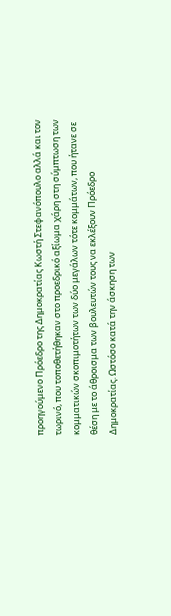προηγούμενο Πρόεδρο της Δημοκρατίας Κωστή Στεφανόπουλο αλλά και τον τωρινό, που τοποθετήθηκαν στο προεδρικό αξίωμα χάρη στη σύμπτωση των κομματικών σκοπιμοτήτων των δύο μεγάλων τότε κομμάτων, που ήτανε σε θέση με το άθροισμα των βουλευτών τους να εκλέξουν Πρόεδρο Δημοκρατίας. Ωστόσο κατά την άσκηση των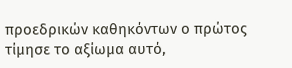προεδρικών καθηκόντων ο πρώτος τίμησε το αξίωμα αυτό,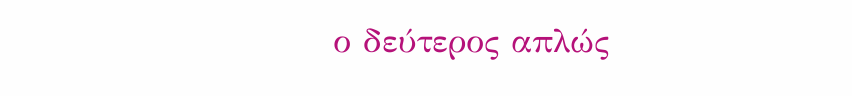ο δεύτερος απλώς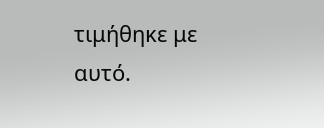τιμήθηκε με αυτό.